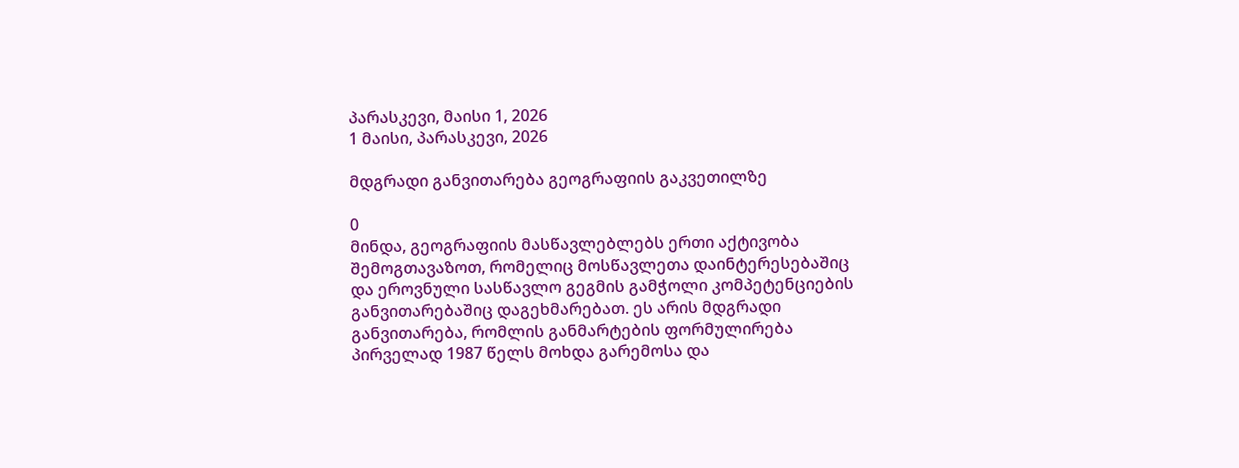პარასკევი, მაისი 1, 2026
1 მაისი, პარასკევი, 2026

მდგრადი განვითარება გეოგრაფიის გაკვეთილზე

0
მინდა, გეოგრაფიის მასწავლებლებს ერთი აქტივობა შემოგთავაზოთ, რომელიც მოსწავლეთა დაინტერესებაშიც და ეროვნული სასწავლო გეგმის გამჭოლი კომპეტენციების განვითარებაშიც დაგეხმარებათ. ეს არის მდგრადი განვითარება, რომლის განმარტების ფორმულირება პირველად 1987 წელს მოხდა გარემოსა და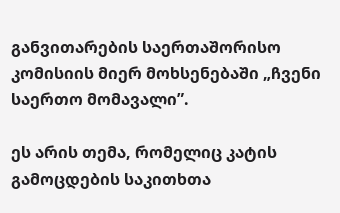განვითარების საერთაშორისო კომისიის მიერ მოხსენებაში „ჩვენი საერთო მომავალი”.

ეს არის თემა, რომელიც კატის გამოცდების საკითხთა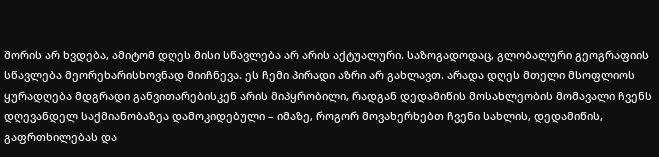შორის არ ხვდება, ამიტომ დღეს მისი სწავლება არ არის აქტუალური. საზოგადოდაც, გლობალური გეოგრაფიის სწავლება მეორეხარისხოვნად მიიჩნევა. ეს ჩემი პირადი აზრი არ გახლავთ. არადა დღეს მთელი მსოფლიოს ყურადღება მდგრადი განვითარებისკენ არის მიპყრობილი, რადგან დედამიწის მოსახლეობის მომავალი ჩვენს დღევანდელ საქმიანობაზეა დამოკიდებული – იმაზე, როგორ მოვახერხებთ ჩვენი სახლის, დედამიწის, გაფრთხილებას და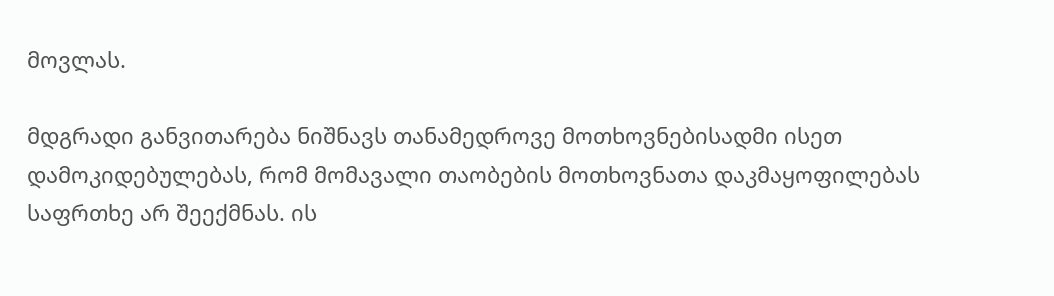მოვლას.

მდგრადი განვითარება ნიშნავს თანამედროვე მოთხოვნებისადმი ისეთ დამოკიდებულებას, რომ მომავალი თაობების მოთხოვნათა დაკმაყოფილებას საფრთხე არ შეექმნას. ის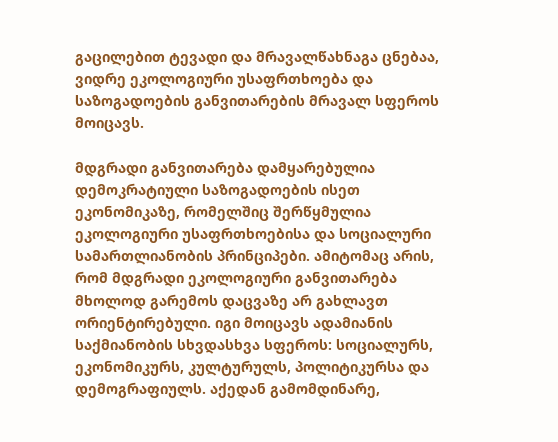გაცილებით ტევადი და მრავალწახნაგა ცნებაა, ვიდრე ეკოლოგიური უსაფრთხოება და საზოგადოების განვითარების მრავალ სფეროს მოიცავს.

მდგრადი განვითარება დამყარებულია დემოკრატიული საზოგადოების ისეთ ეკონომიკაზე, რომელშიც შერწყმულია ეკოლოგიური უსაფრთხოებისა და სოციალური სამართლიანობის პრინციპები. ამიტომაც არის, რომ მდგრადი ეკოლოგიური განვითარება მხოლოდ გარემოს დაცვაზე არ გახლავთ ორიენტირებული. იგი მოიცავს ადამიანის საქმიანობის სხვდასხვა სფეროს: სოციალურს, ეკონომიკურს, კულტურულს, პოლიტიკურსა და დემოგრაფიულს. აქედან გამომდინარე,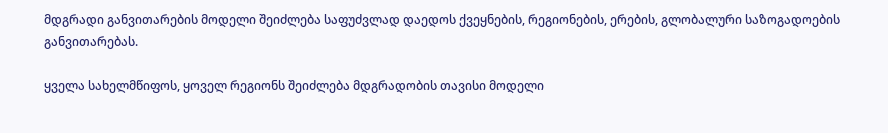მდგრადი განვითარების მოდელი შეიძლება საფუძვლად დაედოს ქვეყნების, რეგიონების, ერების, გლობალური საზოგადოების განვითარებას.

ყველა სახელმწიფოს, ყოველ რეგიონს შეიძლება მდგრადობის თავისი მოდელი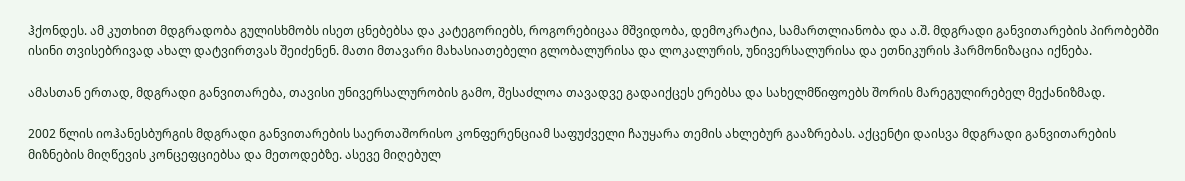ჰქონდეს. ამ კუთხით მდგრადობა გულისხმობს ისეთ ცნებებსა და კატეგორიებს, როგორებიცაა მშვიდობა, დემოკრატია, სამართლიანობა და ა.შ. მდგრადი განვითარების პირობებში ისინი თვისებრივად ახალ დატვირთვას შეიძენენ. მათი მთავარი მახასიათებელი გლობალურისა და ლოკალურის, უნივერსალურისა და ეთნიკურის ჰარმონიზაცია იქნება.

ამასთან ერთად, მდგრადი განვითარება, თავისი უნივერსალურობის გამო, შესაძლოა თავადვე გადაიქცეს ერებსა და სახელმწიფოებს შორის მარეგულირებელ მექანიზმად.

2002 წლის იოჰანესბურგის მდგრადი განვითარების საერთაშორისო კონფერენციამ საფუძველი ჩაუყარა თემის ახლებურ გააზრებას. აქცენტი დაისვა მდგრადი განვითარების მიზნების მიღწევის კონცეფციებსა და მეთოდებზე. ასევე მიღებულ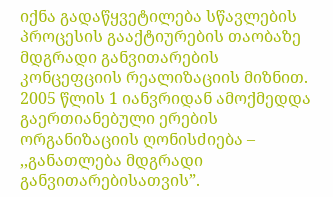იქნა გადაწყვეტილება სწავლების პროცესის გააქტიურების თაობაზე მდგრადი განვითარების კონცეფციის რეალიზაციის მიზნით. 2005 წლის 1 იანვრიდან ამოქმედდა გაერთიანებული ერების ორგანიზაციის ღონისძიება – ,,განათლება მდგრადი განვითარებისათვის”.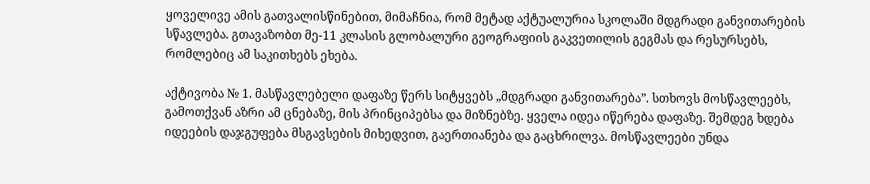ყოველივე ამის გათვალისწინებით, მიმაჩნია, რომ მეტად აქტუალურია სკოლაში მდგრადი განვითარების სწავლება. გთავაზობთ მე-11 კლასის გლობალური გეოგრაფიის გაკვეთილის გეგმას და რესურსებს, რომლებიც ამ საკითხებს ეხება.

აქტივობა № 1. მასწავლებელი დაფაზე წერს სიტყვებს „მდგრადი განვითარება”. სთხოვს მოსწავლეებს, გამოთქვან აზრი ამ ცნებაზე, მის პრინციპებსა და მიზნებზე. ყველა იდეა იწერება დაფაზე. შემდეგ ხდება იდეების დაჯგუფება მსგავსების მიხედვით, გაერთიანება და გაცხრილვა. მოსწავლეები უნდა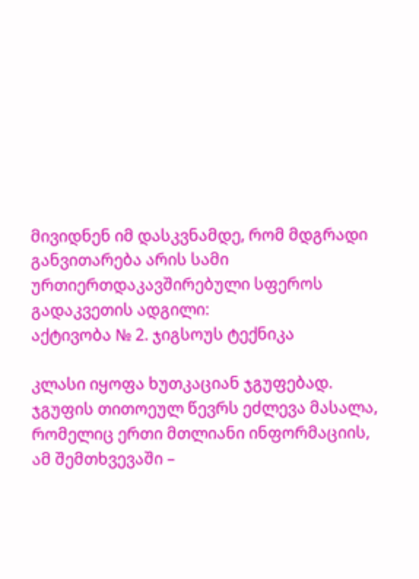მივიდნენ იმ დასკვნამდე, რომ მდგრადი განვითარება არის სამი ურთიერთდაკავშირებული სფეროს გადაკვეთის ადგილი:
აქტივობა № 2. ჯიგსოუს ტექნიკა

კლასი იყოფა ხუთკაციან ჯგუფებად. ჯგუფის თითოეულ წევრს ეძლევა მასალა, რომელიც ერთი მთლიანი ინფორმაციის, ამ შემთხვევაში –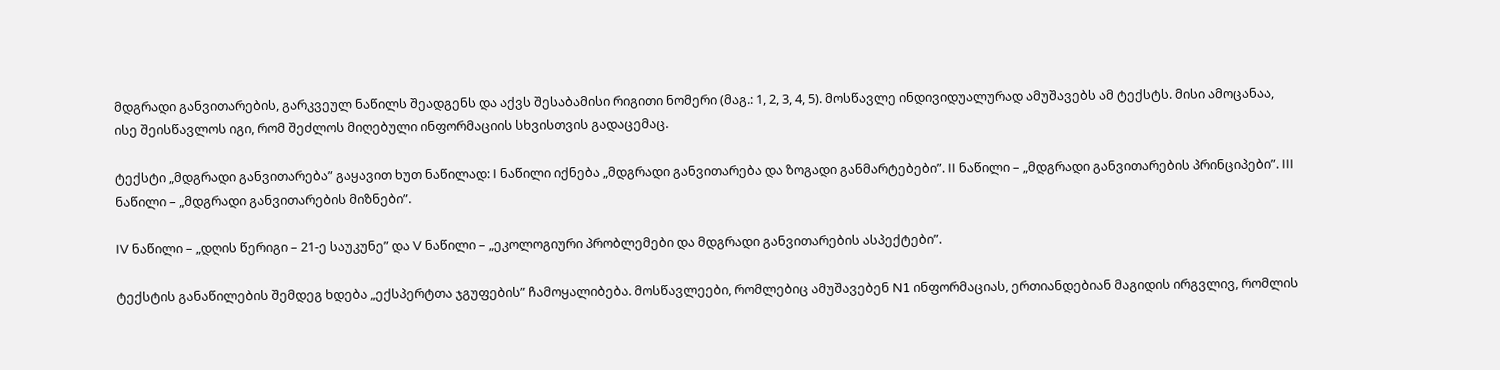მდგრადი განვითარების, გარკვეულ ნაწილს შეადგენს და აქვს შესაბამისი რიგითი ნომერი (მაგ.: 1, 2, 3, 4, 5). მოსწავლე ინდივიდუალურად ამუშავებს ამ ტექსტს. მისი ამოცანაა, ისე შეისწავლოს იგი, რომ შეძლოს მიღებული ინფორმაციის სხვისთვის გადაცემაც.

ტექსტი „მდგრადი განვითარება” გაყავით ხუთ ნაწილად: I ნაწილი იქნება „მდგრადი განვითარება და ზოგადი განმარტებები”. II ნაწილი – „მდგრადი განვითარების პრინციპები”. III ნაწილი – „მდგრადი განვითარების მიზნები”.

IV ნაწილი – „დღის წერიგი – 21-ე საუკუნე” და V ნაწილი – „ეკოლოგიური პრობლემები და მდგრადი განვითარების ასპექტები”.

ტექსტის განაწილების შემდეგ ხდება „ექსპერტთა ჯგუფების” ჩამოყალიბება. მოსწავლეები, რომლებიც ამუშავებენ N1 ინფორმაციას, ერთიანდებიან მაგიდის ირგვლივ, რომლის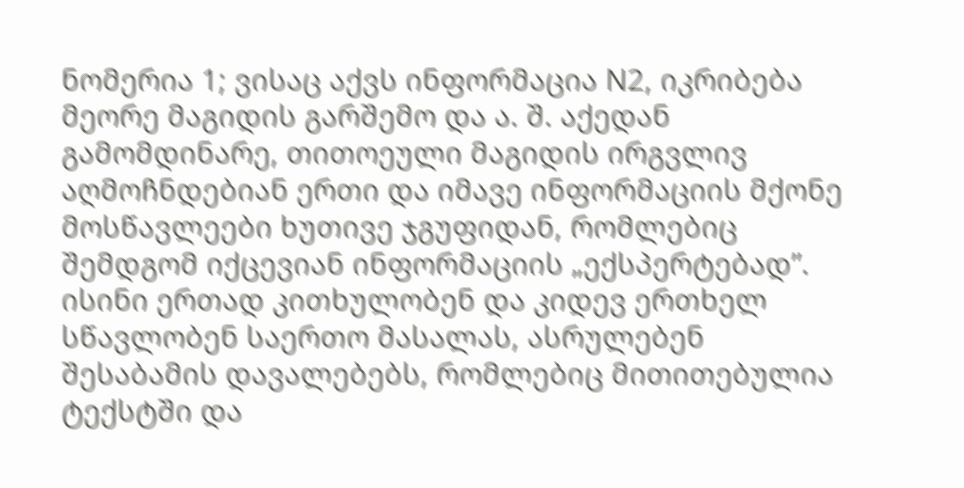ნომერია 1; ვისაც აქვს ინფორმაცია N2, იკრიბება მეორე მაგიდის გარშემო და ა. შ. აქედან გამომდინარე, თითოეული მაგიდის ირგვლივ აღმოჩნდებიან ერთი და იმავე ინფორმაციის მქონე მოსწავლეები ხუთივე ჯგუფიდან, რომლებიც შემდგომ იქცევიან ინფორმაციის „ექსპერტებად”. ისინი ერთად კითხულობენ და კიდევ ერთხელ სწავლობენ საერთო მასალას, ასრულებენ შესაბამის დავალებებს, რომლებიც მითითებულია ტექსტში და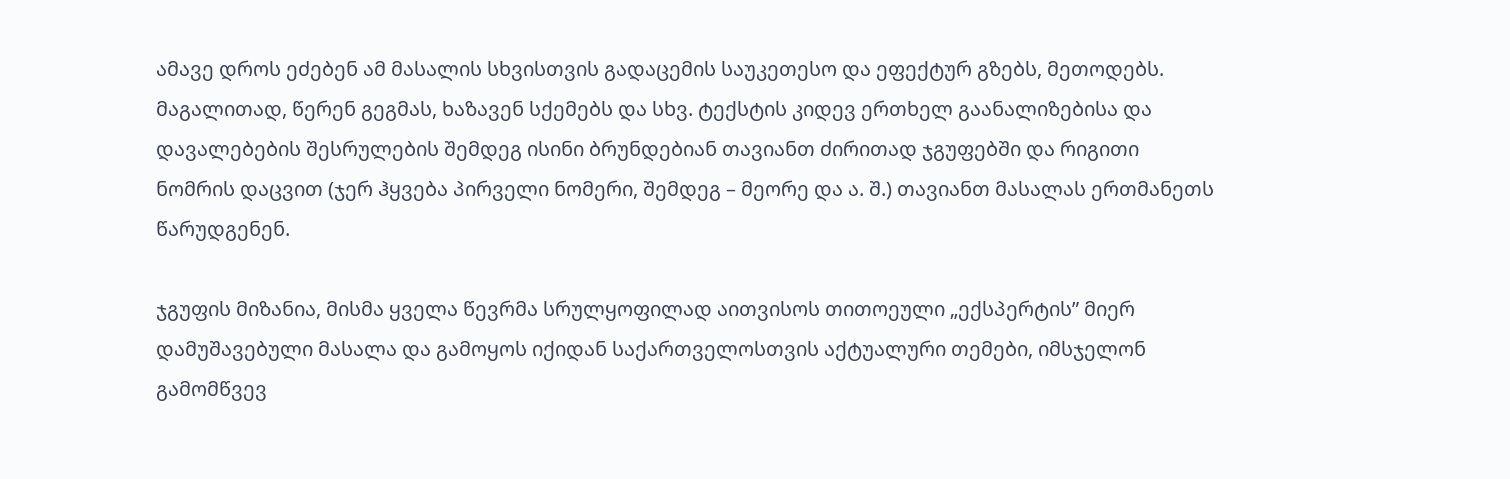ამავე დროს ეძებენ ამ მასალის სხვისთვის გადაცემის საუკეთესო და ეფექტურ გზებს, მეთოდებს. მაგალითად, წერენ გეგმას, ხაზავენ სქემებს და სხვ. ტექსტის კიდევ ერთხელ გაანალიზებისა და დავალებების შესრულების შემდეგ ისინი ბრუნდებიან თავიანთ ძირითად ჯგუფებში და რიგითი ნომრის დაცვით (ჯერ ჰყვება პირველი ნომერი, შემდეგ – მეორე და ა. შ.) თავიანთ მასალას ერთმანეთს წარუდგენენ.

ჯგუფის მიზანია, მისმა ყველა წევრმა სრულყოფილად აითვისოს თითოეული „ექსპერტის” მიერ დამუშავებული მასალა და გამოყოს იქიდან საქართველოსთვის აქტუალური თემები, იმსჯელონ გამომწვევ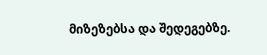მიზეზებსა და შედეგებზე.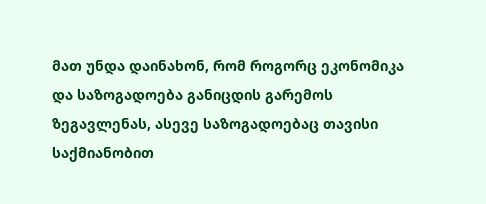მათ უნდა დაინახონ, რომ როგორც ეკონომიკა და საზოგადოება განიცდის გარემოს ზეგავლენას, ასევე საზოგადოებაც თავისი საქმიანობით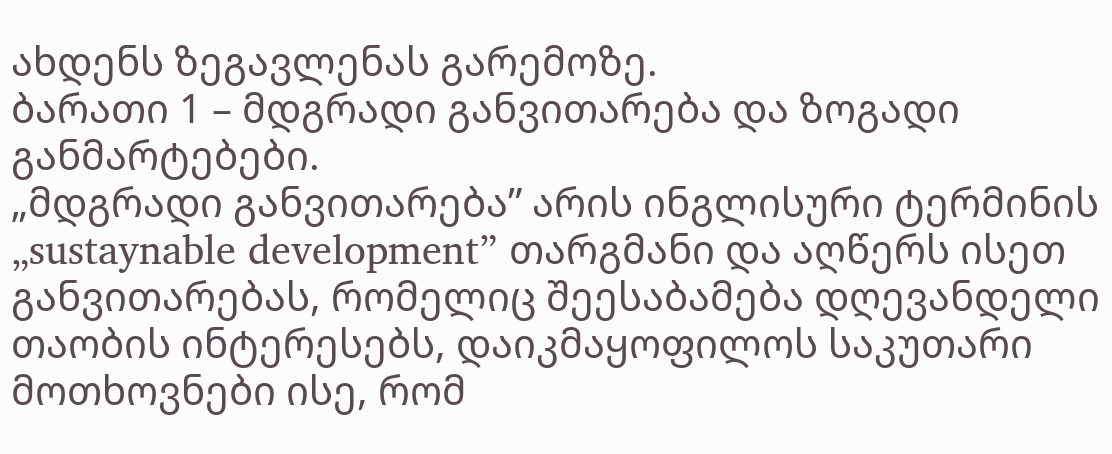ახდენს ზეგავლენას გარემოზე.
ბარათი 1 – მდგრადი განვითარება და ზოგადი განმარტებები.
„მდგრადი განვითარება” არის ინგლისური ტერმინის „sustaynable development” თარგმანი და აღწერს ისეთ განვითარებას, რომელიც შეესაბამება დღევანდელი თაობის ინტერესებს, დაიკმაყოფილოს საკუთარი მოთხოვნები ისე, რომ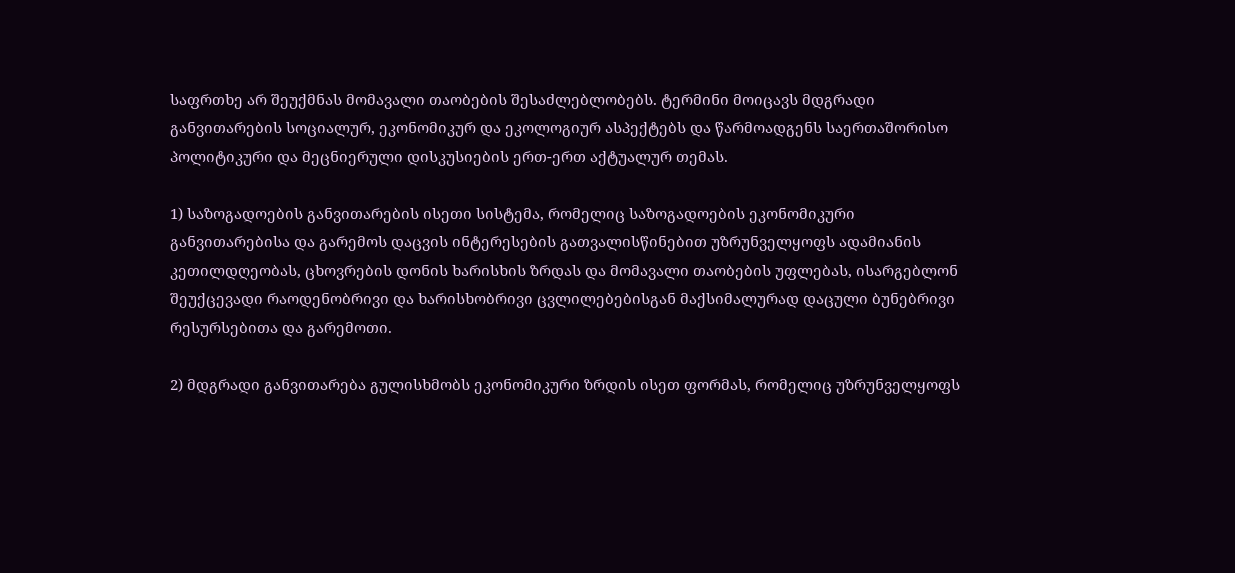საფრთხე არ შეუქმნას მომავალი თაობების შესაძლებლობებს. ტერმინი მოიცავს მდგრადი განვითარების სოციალურ, ეკონომიკურ და ეკოლოგიურ ასპექტებს და წარმოადგენს საერთაშორისო პოლიტიკური და მეცნიერული დისკუსიების ერთ-ერთ აქტუალურ თემას.

1) საზოგადოების განვითარების ისეთი სისტემა, რომელიც საზოგადოების ეკონომიკური განვითარებისა და გარემოს დაცვის ინტერესების გათვალისწინებით უზრუნველყოფს ადამიანის კეთილდღეობას, ცხოვრების დონის ხარისხის ზრდას და მომავალი თაობების უფლებას, ისარგებლონ შეუქცევადი რაოდენობრივი და ხარისხობრივი ცვლილებებისგან მაქსიმალურად დაცული ბუნებრივი რესურსებითა და გარემოთი.

2) მდგრადი განვითარება გულისხმობს ეკონომიკური ზრდის ისეთ ფორმას, რომელიც უზრუნველყოფს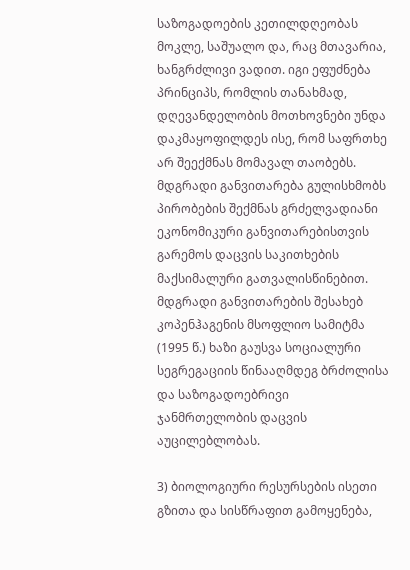საზოგადოების კეთილდღეობას მოკლე, საშუალო და, რაც მთავარია, ხანგრძლივი ვადით. იგი ეფუძნება პრინციპს, რომლის თანახმად, დღევანდელობის მოთხოვნები უნდა დაკმაყოფილდეს ისე, რომ საფრთხე არ შეექმნას მომავალ თაობებს. მდგრადი განვითარება გულისხმობს პირობების შექმნას გრძელვადიანი ეკონომიკური განვითარებისთვის გარემოს დაცვის საკითხების მაქსიმალური გათვალისწინებით. მდგრადი განვითარების შესახებ კოპენჰაგენის მსოფლიო სამიტმა (1995 წ.) ხაზი გაუსვა სოციალური სეგრეგაციის წინააღმდეგ ბრძოლისა და საზოგადოებრივი ჯანმრთელობის დაცვის აუცილებლობას.

3) ბიოლოგიური რესურსების ისეთი გზითა და სისწრაფით გამოყენება,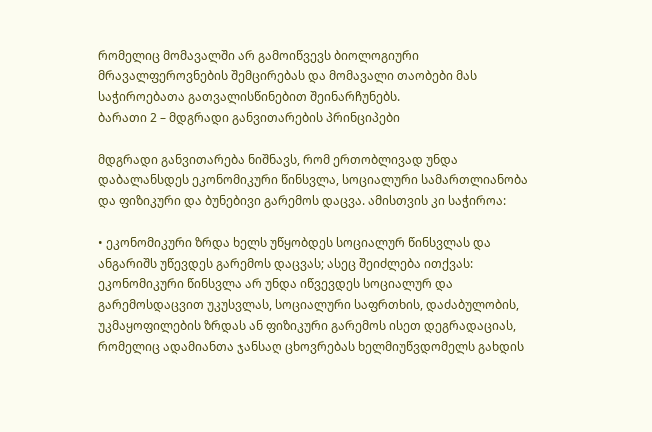რომელიც მომავალში არ გამოიწვევს ბიოლოგიური მრავალფეროვნების შემცირებას და მომავალი თაობები მას საჭიროებათა გათვალისწინებით შეინარჩუნებს.
ბარათი 2 – მდგრადი განვითარების პრინციპები

მდგრადი განვითარება ნიშნავს, რომ ერთობლივად უნდა დაბალანსდეს ეკონომიკური წინსვლა, სოციალური სამართლიანობა და ფიზიკური და ბუნებივი გარემოს დაცვა. ამისთვის კი საჭიროა:

• ეკონომიკური ზრდა ხელს უწყობდეს სოციალურ წინსვლას და ანგარიშს უწევდეს გარემოს დაცვას; ასეც შეიძლება ითქვას: ეკონომიკური წინსვლა არ უნდა იწვევდეს სოციალურ და გარემოსდაცვით უკუსვლას, სოციალური საფრთხის, დაძაბულობის, უკმაყოფილების ზრდას ან ფიზიკური გარემოს ისეთ დეგრადაციას, რომელიც ადამიანთა ჯანსაღ ცხოვრებას ხელმიუწვდომელს გახდის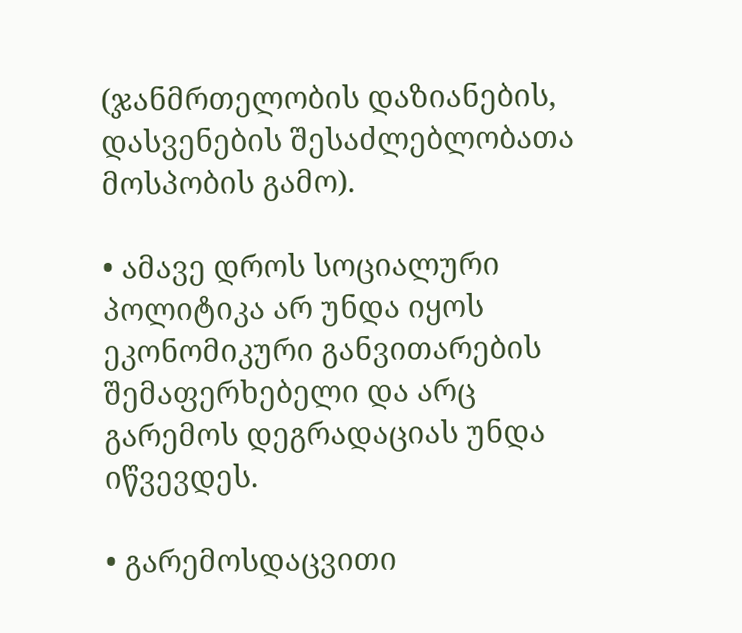(ჯანმრთელობის დაზიანების, დასვენების შესაძლებლობათა მოსპობის გამო).

• ამავე დროს სოციალური პოლიტიკა არ უნდა იყოს ეკონომიკური განვითარების შემაფერხებელი და არც გარემოს დეგრადაციას უნდა იწვევდეს.

• გარემოსდაცვითი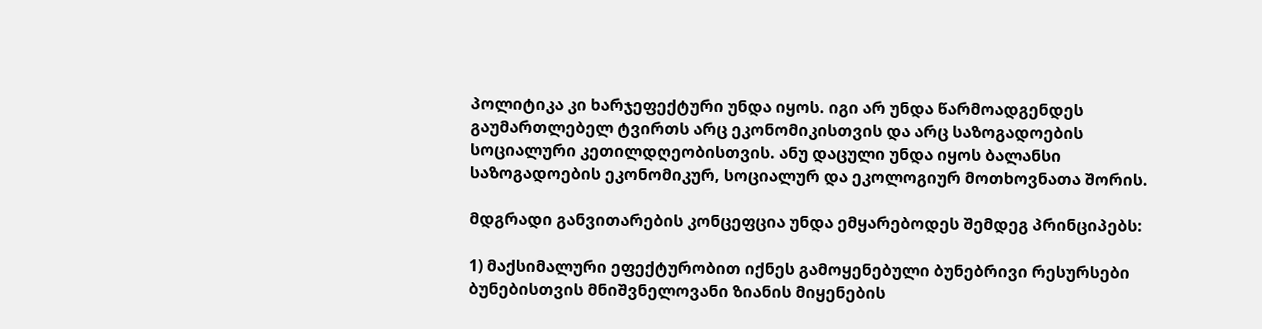პოლიტიკა კი ხარჯეფექტური უნდა იყოს. იგი არ უნდა წარმოადგენდეს გაუმართლებელ ტვირთს არც ეკონომიკისთვის და არც საზოგადოების სოციალური კეთილდღეობისთვის. ანუ დაცული უნდა იყოს ბალანსი საზოგადოების ეკონომიკურ, სოციალურ და ეკოლოგიურ მოთხოვნათა შორის.

მდგრადი განვითარების კონცეფცია უნდა ემყარებოდეს შემდეგ პრინციპებს:

1) მაქსიმალური ეფექტურობით იქნეს გამოყენებული ბუნებრივი რესურსები ბუნებისთვის მნიშვნელოვანი ზიანის მიყენების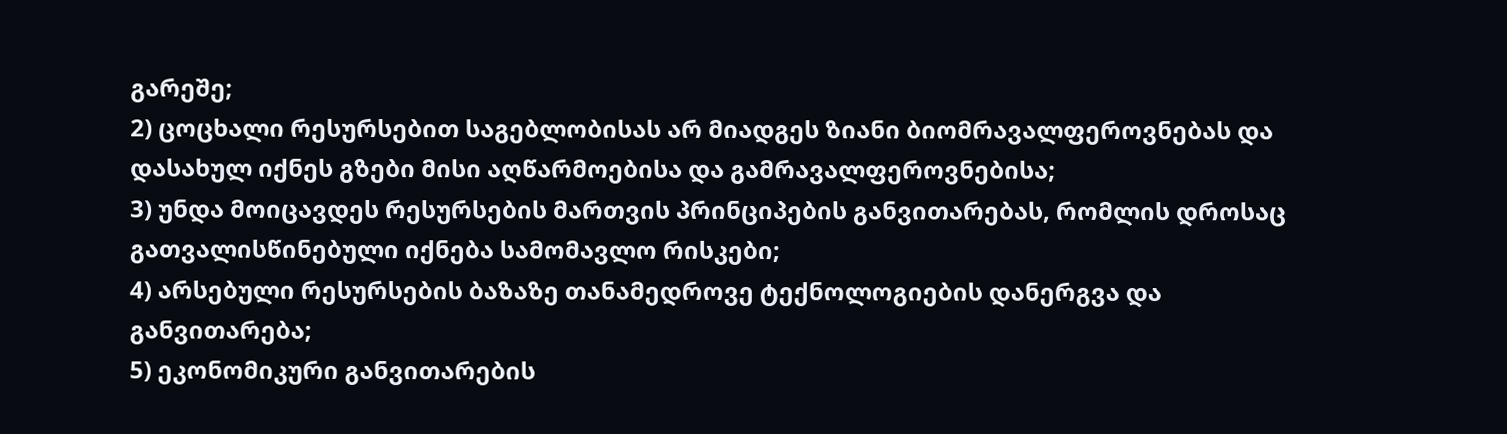გარეშე;
2) ცოცხალი რესურსებით საგებლობისას არ მიადგეს ზიანი ბიომრავალფეროვნებას და დასახულ იქნეს გზები მისი აღწარმოებისა და გამრავალფეროვნებისა;
3) უნდა მოიცავდეს რესურსების მართვის პრინციპების განვითარებას, რომლის დროსაც გათვალისწინებული იქნება სამომავლო რისკები;
4) არსებული რესურსების ბაზაზე თანამედროვე ტექნოლოგიების დანერგვა და განვითარება;
5) ეკონომიკური განვითარების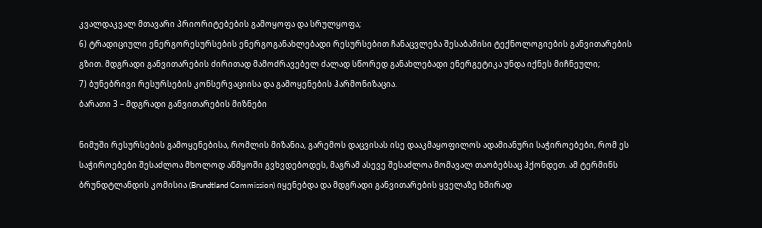კვალდაკვალ მთავარი პრიორიტებების გამოყოფა და სრულყოფა;
6) ტრადიციული ენერგორესურსების ენერგოგანახლებადი რესურსებით ჩანაცვლება შესაბამისი ტექნოლოგიების განვითარების გზით. მდგრადი განვითარების ძირითად მამოძრავებელ ძალად სწორედ განახლებადი ენერგეტიკა უნდა იქნეს მიჩნეული;
7) ბუნებრივი რესურსების კონსერვაციისა და გამოყენების ჰარმონიზაცია.
ბარათი 3 – მდგრადი განვითარების მიზნები

ნიმუში რესურსების გამოყენებისა, რომლის მიზანია, გარემოს დაცვისას ისე დააკმაყოფილოს ადამიანური საჭიროებები, რომ ეს საჭიროებები შესაძლოა მხოლოდ აწმყოში გვხვდებოდეს, მაგრამ ასევე შესაძლოა მომავალ თაობებსაც ჰქონდეთ. ამ ტერმინს ბრუნდტლანდის კომისია (Brundtland Commission) იყენებდა და მდგრადი განვითარების ყველაზე ხშირად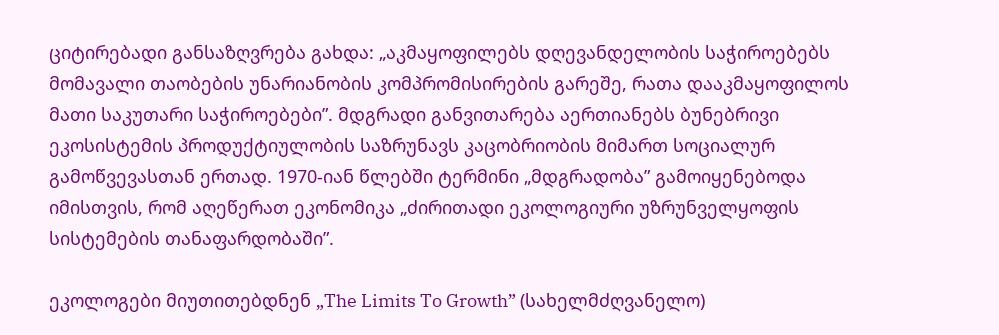ციტირებადი განსაზღვრება გახდა: „აკმაყოფილებს დღევანდელობის საჭიროებებს მომავალი თაობების უნარიანობის კომპრომისირების გარეშე, რათა დააკმაყოფილოს მათი საკუთარი საჭიროებები”. მდგრადი განვითარება აერთიანებს ბუნებრივი ეკოსისტემის პროდუქტიულობის საზრუნავს კაცობრიობის მიმართ სოციალურ გამოწვევასთან ერთად. 1970-იან წლებში ტერმინი „მდგრადობა” გამოიყენებოდა იმისთვის, რომ აღეწერათ ეკონომიკა „ძირითადი ეკოლოგიური უზრუნველყოფის სისტემების თანაფარდობაში”.

ეკოლოგები მიუთითებდნენ „The Limits To Growth” (სახელმძღვანელო)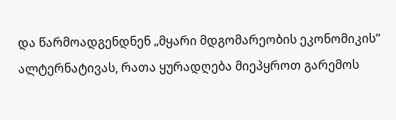და წარმოადგენდნენ „მყარი მდგომარეობის ეკონომიკის” ალტერნატივას, რათა ყურადღება მიეპყროთ გარემოს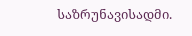საზრუნავისადმი.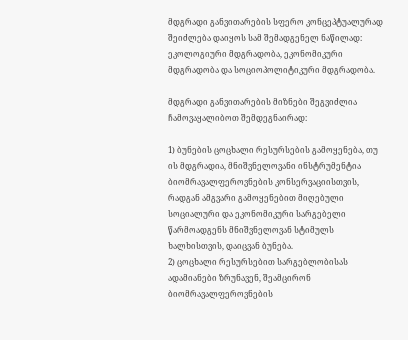მდგრადი განვითარების სფერო კონცეპტუალურად შეიძლება დაიყოს სამ შემადგენელ ნაწილად: ეკოლოგიური მდგრადობა, ეკონომიკური მდგრადობა და სოციოპოლიტიკური მდგრადობა.

მდგრადი განვითარების მიზნები შეგვიძლია ჩამოვაყალიბოთ შემდეგნაირად:

1) ბუნების ცოცხალი რესურსების გამოყენება, თუ ის მდგრადია, მნიშვნელოვანი ინსტრუმენტია ბიომრავალფეროვნების კონსერვაციისთვის, რადგან ამგვარი გამოყენებით მიღებული სოციალური და ეკონომიკური სარგებელი წარმოადგენს მნიშვნელოვან სტიმულს ხალხისთვის, დაიცვან ბუნება.
2) ცოცხალი რესურსებით სარგებლობისას ადამიანები ზრუნავენ, შეამცირონ ბიომრავალფეროვნების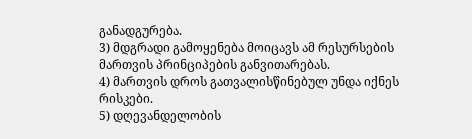განადგურება.
3) მდგრადი გამოყენება მოიცავს ამ რესურსების მართვის პრინციპების განვითარებას.
4) მართვის დროს გათვალისწინებულ უნდა იქნეს რისკები.
5) დღევანდელობის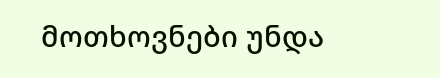მოთხოვნები უნდა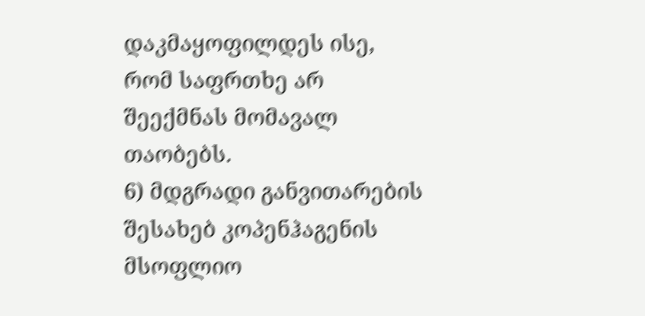დაკმაყოფილდეს ისე, რომ საფრთხე არ შეექმნას მომავალ თაობებს.
6) მდგრადი განვითარების შესახებ კოპენჰაგენის მსოფლიო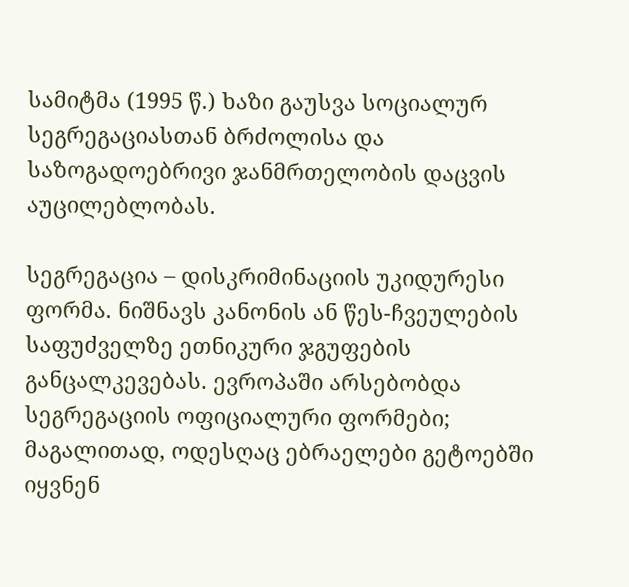სამიტმა (1995 წ.) ხაზი გაუსვა სოციალურ სეგრეგაციასთან ბრძოლისა და საზოგადოებრივი ჯანმრთელობის დაცვის აუცილებლობას.

სეგრეგაცია – დისკრიმინაციის უკიდურესი ფორმა. ნიშნავს კანონის ან წეს-ჩვეულების საფუძველზე ეთნიკური ჯგუფების განცალკევებას. ევროპაში არსებობდა სეგრეგაციის ოფიციალური ფორმები; მაგალითად, ოდესღაც ებრაელები გეტოებში იყვნენ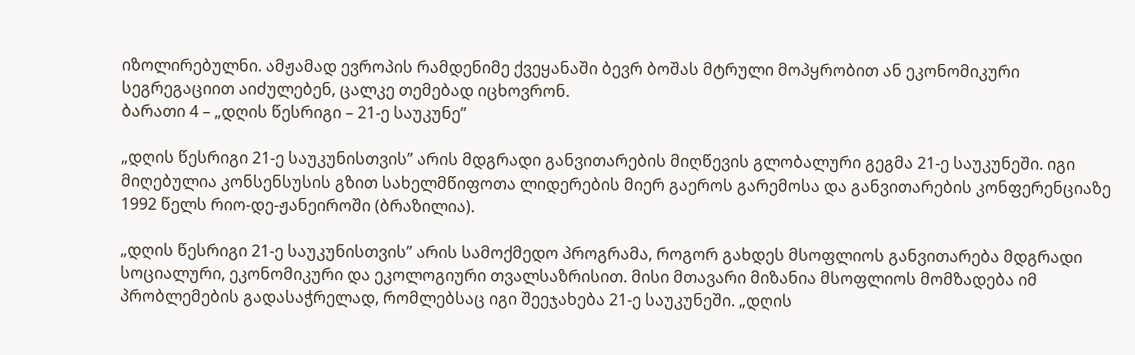იზოლირებულნი. ამჟამად ევროპის რამდენიმე ქვეყანაში ბევრ ბოშას მტრული მოპყრობით ან ეკონომიკური სეგრეგაციით აიძულებენ, ცალკე თემებად იცხოვრონ.
ბარათი 4 – „დღის წესრიგი – 21-ე საუკუნე”

„დღის წესრიგი 21-ე საუკუნისთვის” არის მდგრადი განვითარების მიღწევის გლობალური გეგმა 21-ე საუკუნეში. იგი მიღებულია კონსენსუსის გზით სახელმწიფოთა ლიდერების მიერ გაეროს გარემოსა და განვითარების კონფერენციაზე 1992 წელს რიო-დე-ჟანეიროში (ბრაზილია).

„დღის წესრიგი 21-ე საუკუნისთვის” არის სამოქმედო პროგრამა, როგორ გახდეს მსოფლიოს განვითარება მდგრადი სოციალური, ეკონომიკური და ეკოლოგიური თვალსაზრისით. მისი მთავარი მიზანია მსოფლიოს მომზადება იმ პრობლემების გადასაჭრელად, რომლებსაც იგი შეეჯახება 21-ე საუკუნეში. „დღის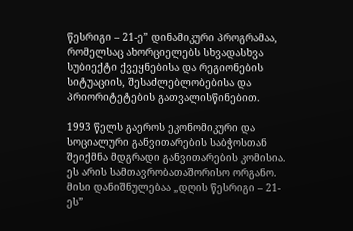წესრიგი – 21-ე” დინამიკური პროგრამაა, რომელსაც ახორციელებს სხვადასხვა სუბიექტი ქვეყნებისა და რეგიონების სიტუაციის, შესაძლებლობებისა და პრიორიტეტების გათვალისწინებით.

1993 წელს გაეროს ეკონომიკური და სოციალური განვითარების საბჭოსთან შეიქმნა მდგრადი განვითარების კომისია. ეს არის სამთავრობათაშორისო ორგანო. მისი დანიშნულებაა „დღის წესრიგი – 21-ეს”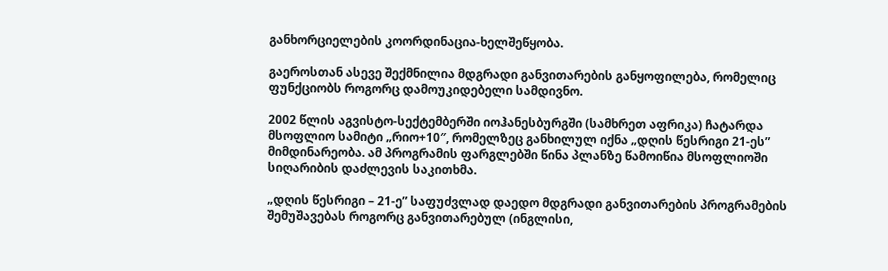განხორციელების კოორდინაცია-ხელშეწყობა.

გაეროსთან ასევე შექმნილია მდგრადი განვითარების განყოფილება, რომელიც ფუნქციობს როგორც დამოუკიდებელი სამდივნო.

2002 წლის აგვისტო-სექტემბერში იოჰანესბურგში (სამხრეთ აფრიკა) ჩატარდა მსოფლიო სამიტი „რიო+10″, რომელზეც განხილულ იქნა „დღის წესრიგი 21-ეს” მიმდინარეობა. ამ პროგრამის ფარგლებში წინა პლანზე წამოიწია მსოფლიოში სიღარიბის დაძლევის საკითხმა.

„დღის წესრიგი – 21-ე” საფუძვლად დაედო მდგრადი განვითარების პროგრამების შემუშავებას როგორც განვითარებულ (ინგლისი,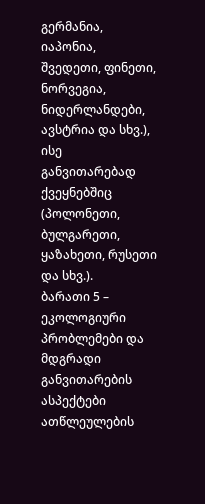გერმანია, იაპონია, შვედეთი, ფინეთი, ნორვეგია, ნიდერლანდები, ავსტრია და სხვ.), ისე განვითარებად ქვეყნებშიც (პოლონეთი, ბულგარეთი, ყაზახეთი, რუსეთი და სხვ.).
ბარათი 5 – ეკოლოგიური პრობლემები და მდგრადი განვითარების ასპექტები
ათწლეულების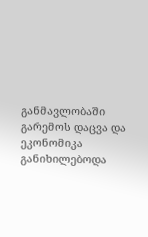განმავლობაში გარემოს დაცვა და ეკონომიკა განიხილებოდა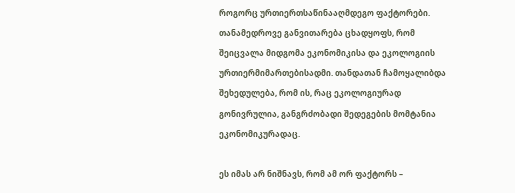როგორც ურთიერთსაწინააღმდეგო ფაქტორები. თანამედროვე განვითარება ცხადყოფს, რომ შეიცვალა მიდგომა ეკონომიკისა და ეკოლოგიის ურთიერმიმართებისადმი. თანდათან ჩამოყალიბდა შეხედულება, რომ ის, რაც ეკოლოგიურად გონივრულია, განგრძობადი შედეგების მომტანია ეკონომიკურადაც.

ეს იმას არ ნიშნავს, რომ ამ ორ ფაქტორს –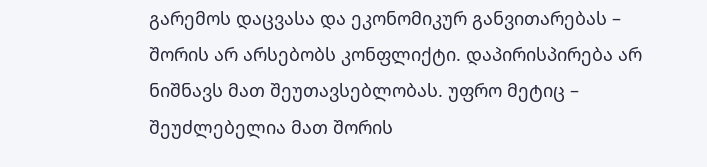გარემოს დაცვასა და ეკონომიკურ განვითარებას – შორის არ არსებობს კონფლიქტი. დაპირისპირება არ ნიშნავს მათ შეუთავსებლობას. უფრო მეტიც – შეუძლებელია მათ შორის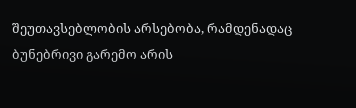შეუთავსებლობის არსებობა, რამდენადაც ბუნებრივი გარემო არის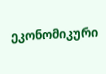ეკონომიკური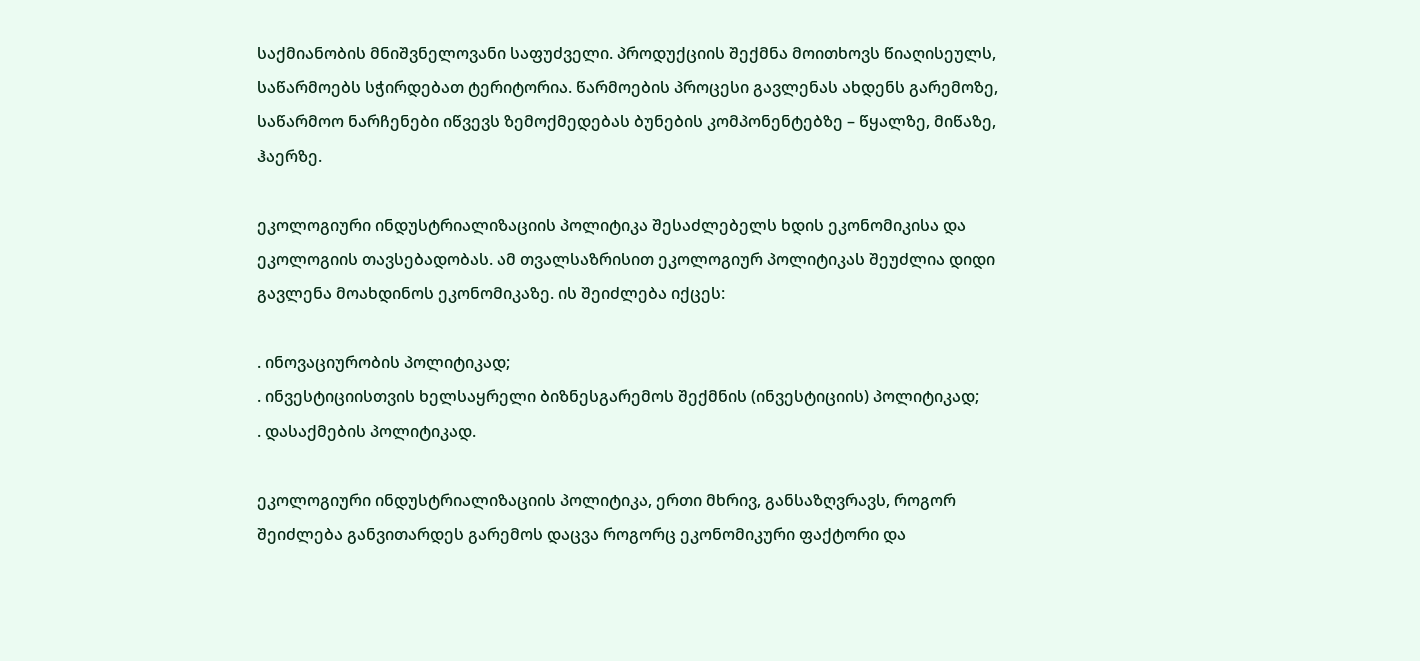საქმიანობის მნიშვნელოვანი საფუძველი. პროდუქციის შექმნა მოითხოვს წიაღისეულს, საწარმოებს სჭირდებათ ტერიტორია. წარმოების პროცესი გავლენას ახდენს გარემოზე, საწარმოო ნარჩენები იწვევს ზემოქმედებას ბუნების კომპონენტებზე – წყალზე, მიწაზე, ჰაერზე.

ეკოლოგიური ინდუსტრიალიზაციის პოლიტიკა შესაძლებელს ხდის ეკონომიკისა და ეკოლოგიის თავსებადობას. ამ თვალსაზრისით ეკოლოგიურ პოლიტიკას შეუძლია დიდი გავლენა მოახდინოს ეკონომიკაზე. ის შეიძლება იქცეს:

. ინოვაციურობის პოლიტიკად;
. ინვესტიციისთვის ხელსაყრელი ბიზნესგარემოს შექმნის (ინვესტიციის) პოლიტიკად;
. დასაქმების პოლიტიკად.

ეკოლოგიური ინდუსტრიალიზაციის პოლიტიკა, ერთი მხრივ, განსაზღვრავს, როგორ შეიძლება განვითარდეს გარემოს დაცვა როგორც ეკონომიკური ფაქტორი და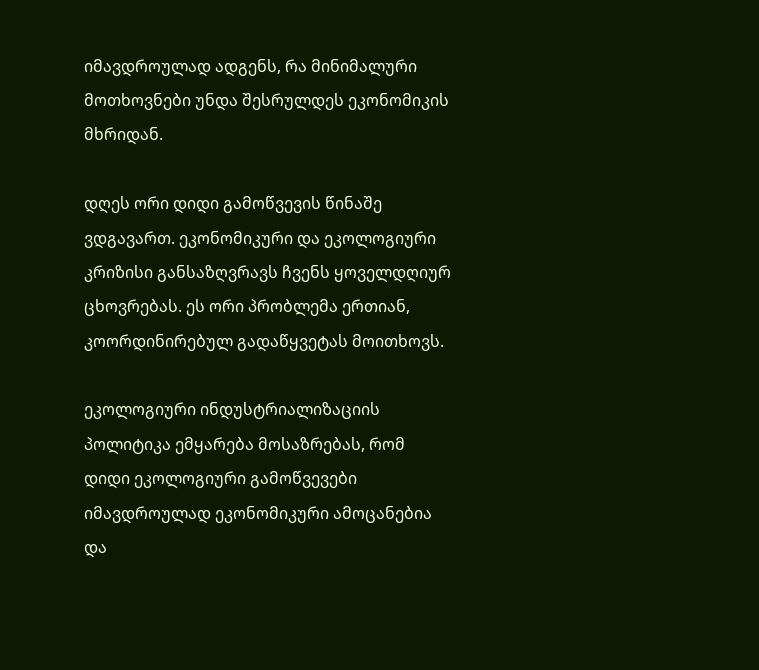იმავდროულად ადგენს, რა მინიმალური მოთხოვნები უნდა შესრულდეს ეკონომიკის მხრიდან.

დღეს ორი დიდი გამოწვევის წინაშე ვდგავართ. ეკონომიკური და ეკოლოგიური კრიზისი განსაზღვრავს ჩვენს ყოველდღიურ ცხოვრებას. ეს ორი პრობლემა ერთიან, კოორდინირებულ გადაწყვეტას მოითხოვს.

ეკოლოგიური ინდუსტრიალიზაციის პოლიტიკა ემყარება მოსაზრებას, რომ დიდი ეკოლოგიური გამოწვევები იმავდროულად ეკონომიკური ამოცანებია და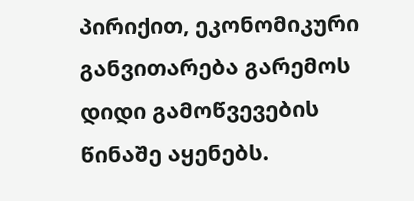პირიქით, ეკონომიკური განვითარება გარემოს დიდი გამოწვევების წინაშე აყენებს.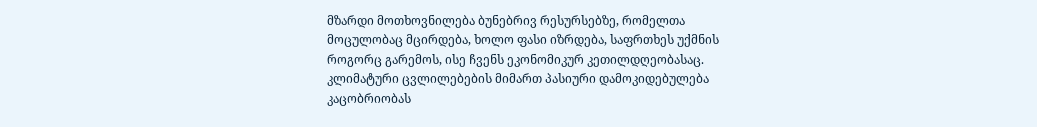მზარდი მოთხოვნილება ბუნებრივ რესურსებზე, რომელთა მოცულობაც მცირდება, ხოლო ფასი იზრდება, საფრთხეს უქმნის როგორც გარემოს, ისე ჩვენს ეკონომიკურ კეთილდღეობასაც. კლიმატური ცვლილებების მიმართ პასიური დამოკიდებულება კაცობრიობას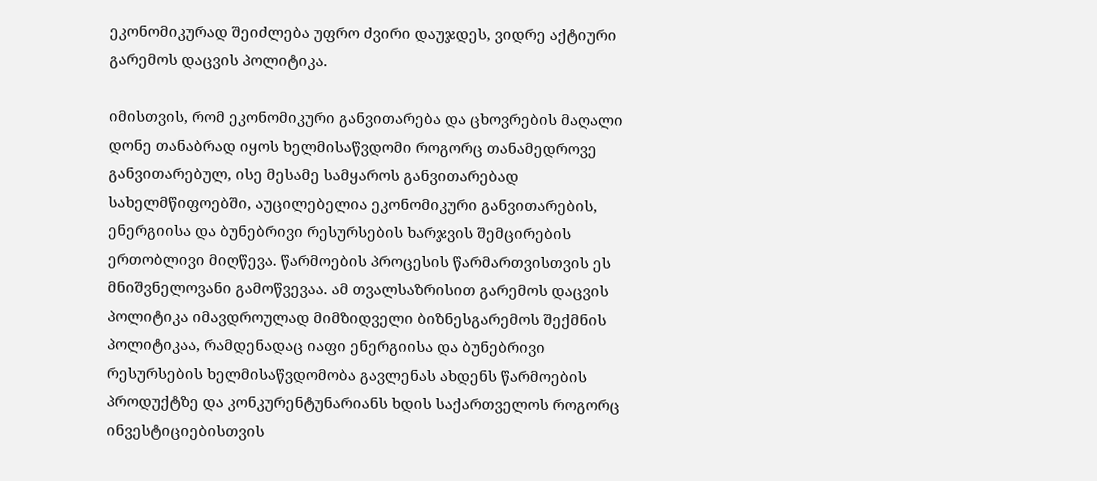ეკონომიკურად შეიძლება უფრო ძვირი დაუჯდეს, ვიდრე აქტიური გარემოს დაცვის პოლიტიკა.

იმისთვის, რომ ეკონომიკური განვითარება და ცხოვრების მაღალი დონე თანაბრად იყოს ხელმისაწვდომი როგორც თანამედროვე განვითარებულ, ისე მესამე სამყაროს განვითარებად სახელმწიფოებში, აუცილებელია ეკონომიკური განვითარების, ენერგიისა და ბუნებრივი რესურსების ხარჯვის შემცირების ერთობლივი მიღწევა. წარმოების პროცესის წარმართვისთვის ეს მნიშვნელოვანი გამოწვევაა. ამ თვალსაზრისით გარემოს დაცვის პოლიტიკა იმავდროულად მიმზიდველი ბიზნესგარემოს შექმნის პოლიტიკაა, რამდენადაც იაფი ენერგიისა და ბუნებრივი რესურსების ხელმისაწვდომობა გავლენას ახდენს წარმოების პროდუქტზე და კონკურენტუნარიანს ხდის საქართველოს როგორც ინვესტიციებისთვის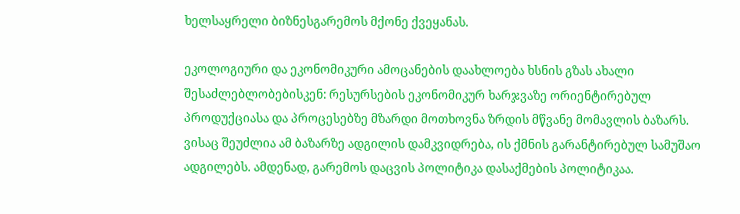ხელსაყრელი ბიზნესგარემოს მქონე ქვეყანას.

ეკოლოგიური და ეკონომიკური ამოცანების დაახლოება ხსნის გზას ახალი შესაძლებლობებისკენ: რესურსების ეკონომიკურ ხარჯვაზე ორიენტირებულ პროდუქციასა და პროცესებზე მზარდი მოთხოვნა ზრდის მწვანე მომავლის ბაზარს. ვისაც შეუძლია ამ ბაზარზე ადგილის დამკვიდრება, ის ქმნის გარანტირებულ სამუშაო ადგილებს. ამდენად, გარემოს დაცვის პოლიტიკა დასაქმების პოლიტიკაა.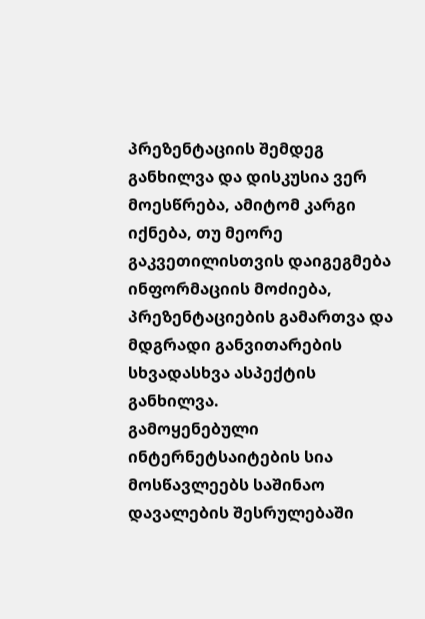პრეზენტაციის შემდეგ განხილვა და დისკუსია ვერ მოესწრება, ამიტომ კარგი იქნება, თუ მეორე გაკვეთილისთვის დაიგეგმება ინფორმაციის მოძიება, პრეზენტაციების გამართვა და მდგრადი განვითარების სხვადასხვა ასპექტის განხილვა.
გამოყენებული ინტერნეტსაიტების სია მოსწავლეებს საშინაო დავალების შესრულებაში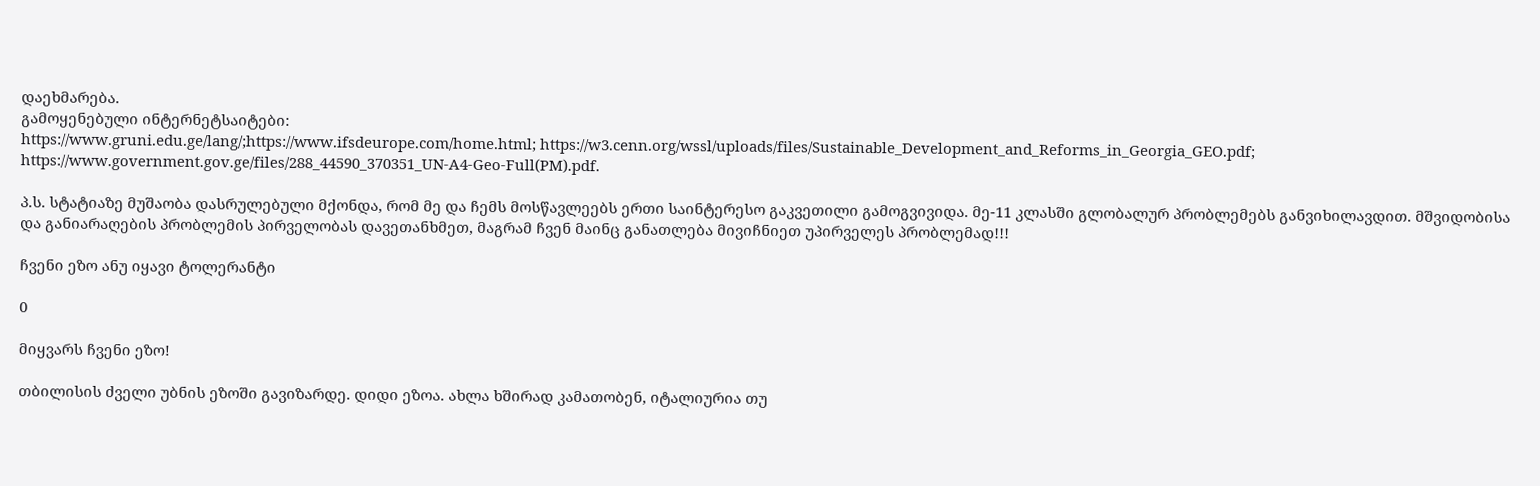დაეხმარება.
გამოყენებული ინტერნეტსაიტები:
https://www.gruni.edu.ge/lang/;https://www.ifsdeurope.com/home.html; https://w3.cenn.org/wssl/uploads/files/Sustainable_Development_and_Reforms_in_Georgia_GEO.pdf; https://www.government.gov.ge/files/288_44590_370351_UN-A4-Geo-Full(PM).pdf.

პ.ს. სტატიაზე მუშაობა დასრულებული მქონდა, რომ მე და ჩემს მოსწავლეებს ერთი საინტერესო გაკვეთილი გამოგვივიდა. მე-11 კლასში გლობალურ პრობლემებს განვიხილავდით. მშვიდობისა და განიარაღების პრობლემის პირველობას დავეთანხმეთ, მაგრამ ჩვენ მაინც განათლება მივიჩნიეთ უპირველეს პრობლემად!!!

ჩვენი ეზო ანუ იყავი ტოლერანტი

0

მიყვარს ჩვენი ეზო!

თბილისის ძველი უბნის ეზოში გავიზარდე. დიდი ეზოა. ახლა ხშირად კამათობენ, იტალიურია თუ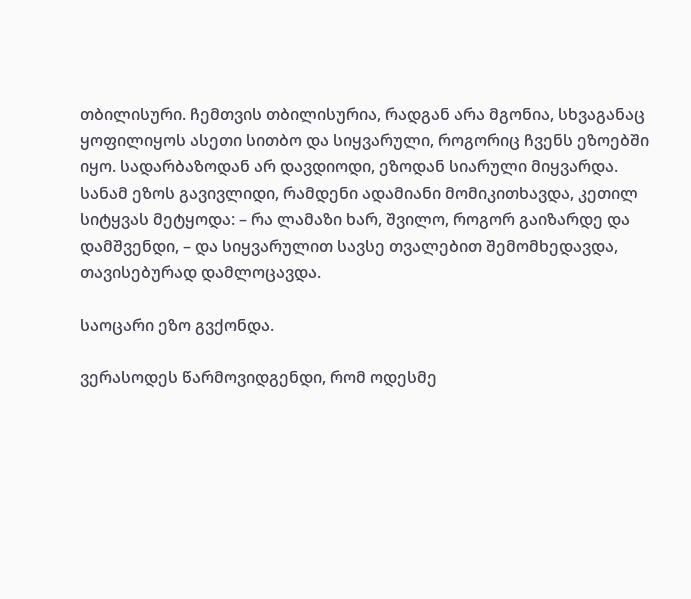თბილისური. ჩემთვის თბილისურია, რადგან არა მგონია, სხვაგანაც ყოფილიყოს ასეთი სითბო და სიყვარული, როგორიც ჩვენს ეზოებში იყო. სადარბაზოდან არ დავდიოდი, ეზოდან სიარული მიყვარდა. სანამ ეზოს გავივლიდი, რამდენი ადამიანი მომიკითხავდა, კეთილ სიტყვას მეტყოდა: – რა ლამაზი ხარ, შვილო, როგორ გაიზარდე და დამშვენდი, – და სიყვარულით სავსე თვალებით შემომხედავდა, თავისებურად დამლოცავდა.

საოცარი ეზო გვქონდა.

ვერასოდეს წარმოვიდგენდი, რომ ოდესმე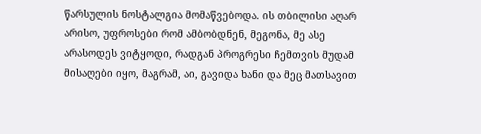წარსულის ნოსტალგია მომაწვებოდა. ის თბილისი აღარ არისო, უფროსები რომ ამბობდნენ, მეგონა, მე ასე არასოდეს ვიტყოდი, რადგან პროგრესი ჩემთვის მუდამ მისაღები იყო, მაგრამ, აი, გავიდა ხანი და მეც მათსავით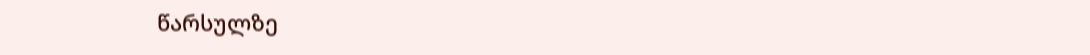წარსულზე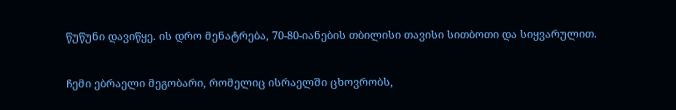წუწუნი დავიწყე. ის დრო მენატრება, 70-80-იანების თბილისი თავისი სითბოთი და სიყვარულით.

ჩემი ებრაელი მეგობარი, რომელიც ისრაელში ცხოვრობს,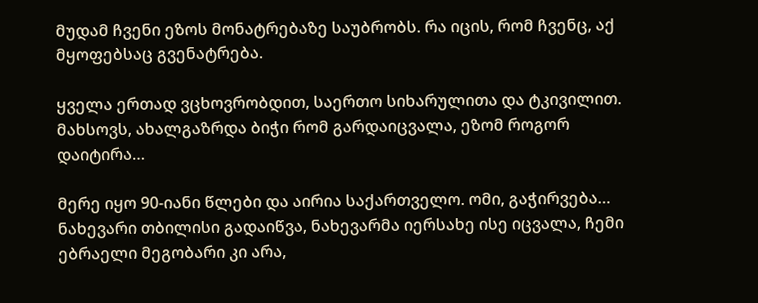მუდამ ჩვენი ეზოს მონატრებაზე საუბრობს. რა იცის, რომ ჩვენც, აქ მყოფებსაც გვენატრება.

ყველა ერთად ვცხოვრობდით, საერთო სიხარულითა და ტკივილით. მახსოვს, ახალგაზრდა ბიჭი რომ გარდაიცვალა, ეზომ როგორ დაიტირა…

მერე იყო 90-იანი წლები და აირია საქართველო. ომი, გაჭირვება… ნახევარი თბილისი გადაიწვა, ნახევარმა იერსახე ისე იცვალა, ჩემი ებრაელი მეგობარი კი არა,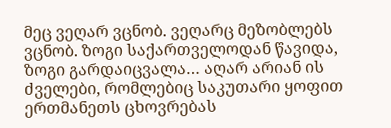მეც ვეღარ ვცნობ. ვეღარც მეზობლებს ვცნობ. ზოგი საქართველოდან წავიდა, ზოგი გარდაიცვალა… აღარ არიან ის ძველები, რომლებიც საკუთარი ყოფით ერთმანეთს ცხოვრებას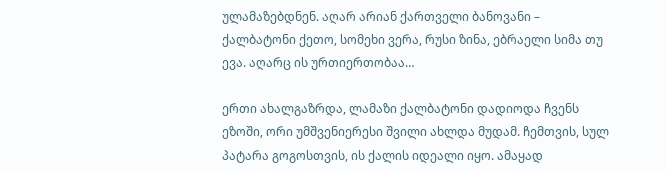ულამაზებდნენ. აღარ არიან ქართველი ბანოვანი – ქალბატონი ქეთო, სომეხი ვერა, რუსი ზინა, ებრაელი სიმა თუ ევა. აღარც ის ურთიერთობაა…

ერთი ახალგაზრდა, ლამაზი ქალბატონი დადიოდა ჩვენს ეზოში, ორი უმშვენიერესი შვილი ახლდა მუდამ. ჩემთვის, სულ პატარა გოგოსთვის, ის ქალის იდეალი იყო. ამაყად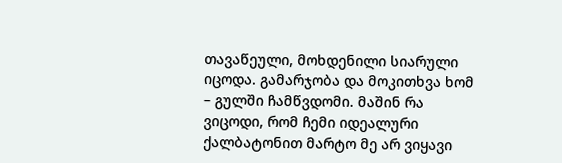თავაწეული, მოხდენილი სიარული იცოდა. გამარჯობა და მოკითხვა ხომ – გულში ჩამწვდომი. მაშინ რა ვიცოდი, რომ ჩემი იდეალური ქალბატონით მარტო მე არ ვიყავი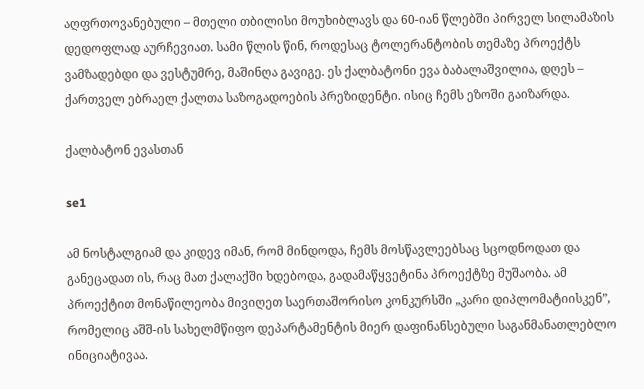აღფრთოვანებული – მთელი თბილისი მოუხიბლავს და 60-იან წლებში პირველ სილამაზის დედოფლად აურჩევიათ. სამი წლის წინ, როდესაც ტოლერანტობის თემაზე პროექტს ვამზადებდი და ვესტუმრე, მაშინღა გავიგე. ეს ქალბატონი ევა ბაბალაშვილია, დღეს – ქართველ ებრაელ ქალთა საზოგადოების პრეზიდენტი. ისიც ჩემს ეზოში გაიზარდა.

ქალბატონ ევასთან

se1

ამ ნოსტალგიამ და კიდევ იმან, რომ მინდოდა, ჩემს მოსწავლეებსაც სცოდნოდათ და განეცადათ ის, რაც მათ ქალაქში ხდებოდა, გადამაწყვეტინა პროექტზე მუშაობა. ამ პროექტით მონაწილეობა მივიღეთ საერთაშორისო კონკურსში „კარი დიპლომატიისკენ”, რომელიც აშშ-ის სახელმწიფო დეპარტამენტის მიერ დაფინანსებული საგანმანათლებლო ინიციატივაა.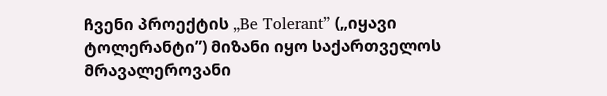ჩვენი პროექტის „Be Tolerant” („იყავი ტოლერანტი”) მიზანი იყო საქართველოს მრავალეროვანი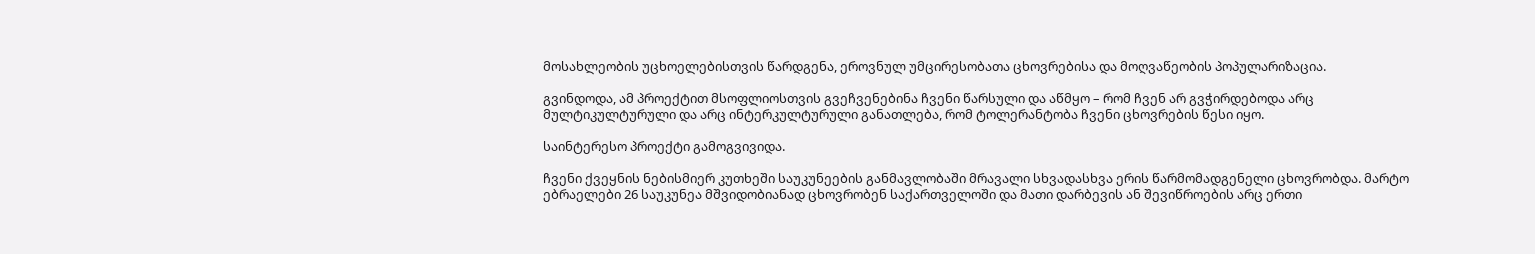მოსახლეობის უცხოელებისთვის წარდგენა, ეროვნულ უმცირესობათა ცხოვრებისა და მოღვაწეობის პოპულარიზაცია.

გვინდოდა, ამ პროექტით მსოფლიოსთვის გვეჩვენებინა ჩვენი წარსული და აწმყო – რომ ჩვენ არ გვჭირდებოდა არც მულტიკულტურული და არც ინტერკულტურული განათლება, რომ ტოლერანტობა ჩვენი ცხოვრების წესი იყო.

საინტერესო პროექტი გამოგვივიდა.

ჩვენი ქვეყნის ნებისმიერ კუთხეში საუკუნეების განმავლობაში მრავალი სხვადასხვა ერის წარმომადგენელი ცხოვრობდა. მარტო ებრაელები 26 საუკუნეა მშვიდობიანად ცხოვრობენ საქართველოში და მათი დარბევის ან შევიწროების არც ერთი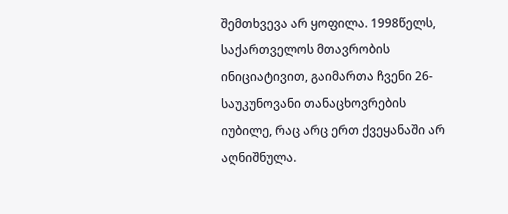შემთხვევა არ ყოფილა. 1998წელს, საქართველოს მთავრობის ინიციატივით, გაიმართა ჩვენი 26-საუკუნოვანი თანაცხოვრების იუბილე, რაც არც ერთ ქვეყანაში არ აღნიშნულა.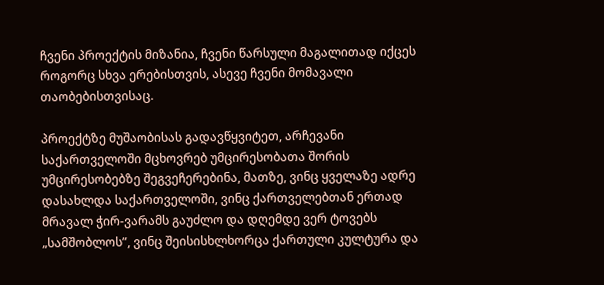ჩვენი პროექტის მიზანია, ჩვენი წარსული მაგალითად იქცეს როგორც სხვა ერებისთვის, ასევე ჩვენი მომავალი თაობებისთვისაც.

პროექტზე მუშაობისას გადავწყვიტეთ, არჩევანი საქართველოში მცხოვრებ უმცირესობათა შორის უმცირესობებზე შეგვეჩერებინა, მათზე, ვინც ყველაზე ადრე დასახლდა საქართველოში, ვინც ქართველებთან ერთად მრავალ ჭირ-ვარამს გაუძლო და დღემდე ვერ ტოვებს „სამშობლოს”, ვინც შეისისხლხორცა ქართული კულტურა და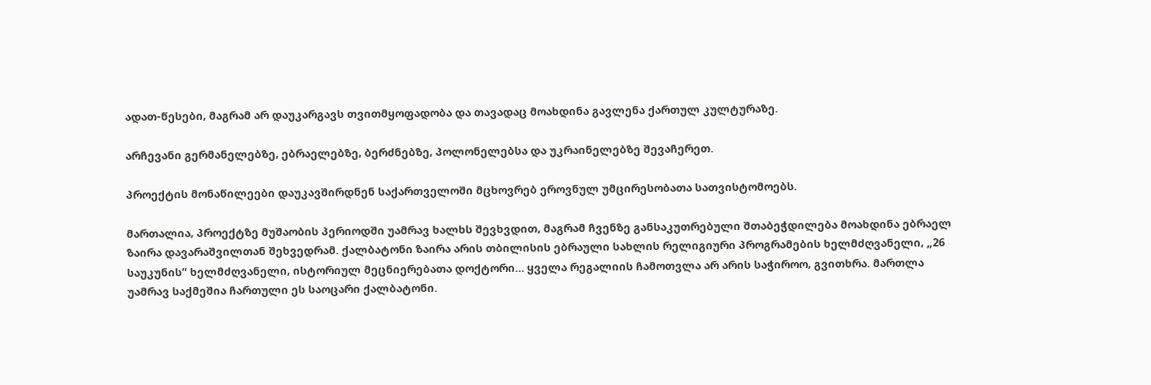ადათ-წესები, მაგრამ არ დაუკარგავს თვითმყოფადობა და თავადაც მოახდინა გავლენა ქართულ კულტურაზე.

არჩევანი გერმანელებზე, ებრაელებზე, ბერძნებზე, პოლონელებსა და უკრაინელებზე შევაჩერეთ.

პროექტის მონაწილეები დაუკავშირდნენ საქართველოში მცხოვრებ ეროვნულ უმცირესობათა სათვისტომოებს.

მართალია, პროექტზე მუშაობის პერიოდში უამრავ ხალხს შევხვდით, მაგრამ ჩვენზე განსაკუთრებული შთაბეჭდილება მოახდინა ებრაელ ზაირა დავარაშვილთან შეხვედრამ. ქალბატონი ზაირა არის თბილისის ებრაული სახლის რელიგიური პროგრამების ხელმძღვანელი, „26 საუკუნის” ხელმძღვანელი, ისტორიულ მეცნიერებათა დოქტორი… ყველა რეგალიის ჩამოთვლა არ არის საჭიროო, გვითხრა. მართლა უამრავ საქმეშია ჩართული ეს საოცარი ქალბატონი.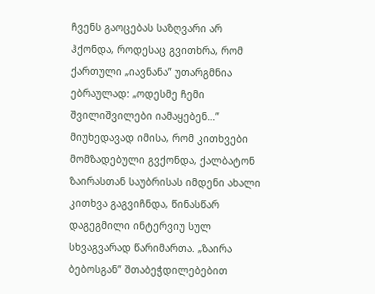ჩვენს გაოცებას საზღვარი არ ჰქონდა, როდესაც გვითხრა, რომ ქართული „იავნანა” უთარგმნია ებრაულად: „ოდესმე ჩემი შვილიშვილები იამაყებენ…” მიუხედავად იმისა, რომ კითხვები მომზადებული გვქონდა, ქალბატონ ზაირასთან საუბრისას იმდენი ახალი კითხვა გაგვიჩნდა, წინასწარ დაგეგმილი ინტერვიუ სულ სხვაგვარად წარიმართა. „ზაირა ბებოსგან” შთაბეჭდილებებით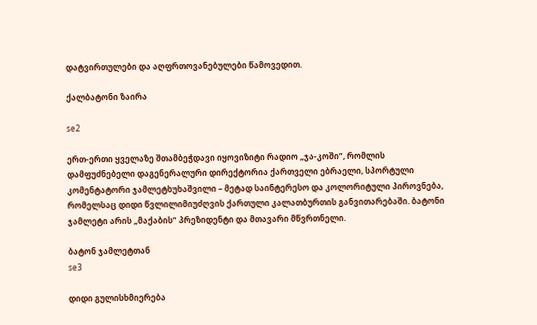დატვირთულები და აღფრთოვანებულები წამოვედით.

ქალბატონი ზაირა

se2

ერთ-ერთი ყველაზე შთამბეჭდავი იყოვიზიტი რადიო „ჯა-კოში”, რომლის დამფუძნებელი დაგენერალური დირექტორია ქართველი ებრაელი, სპორტული კომენტატორი ჯამლეტხუხაშვილი – მეტად საინტერესო და კოლორიტული პიროვნება, რომელსაც დიდი წვლილიმიუძღვის ქართული კალათბურთის განვითარებაში. ბატონი ჯამლეტი არის „მაქაბის” პრეზიდენტი და მთავარი მწვრთნელი.

ბატონ ჯამლეტთან
se3

დიდი გულისხმიერება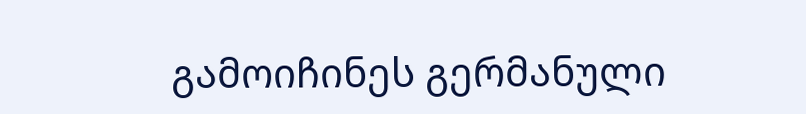გამოიჩინეს გერმანული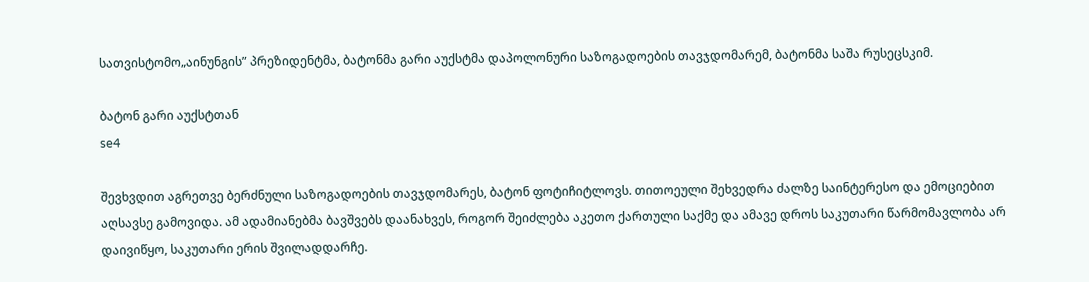სათვისტომო„აინუნგის” პრეზიდენტმა, ბატონმა გარი აუქსტმა დაპოლონური საზოგადოების თავჯდომარემ, ბატონმა საშა რუსეცსკიმ.

ბატონ გარი აუქსტთან
se4

შევხვდით აგრეთვე ბერძნული საზოგადოების თავჯდომარეს, ბატონ ფოტიჩიტლოვს. თითოეული შეხვედრა ძალზე საინტერესო და ემოციებით აღსავსე გამოვიდა. ამ ადამიანებმა ბავშვებს დაანახვეს, როგორ შეიძლება აკეთო ქართული საქმე და ამავე დროს საკუთარი წარმომავლობა არ დაივიწყო, საკუთარი ერის შვილადდარჩე.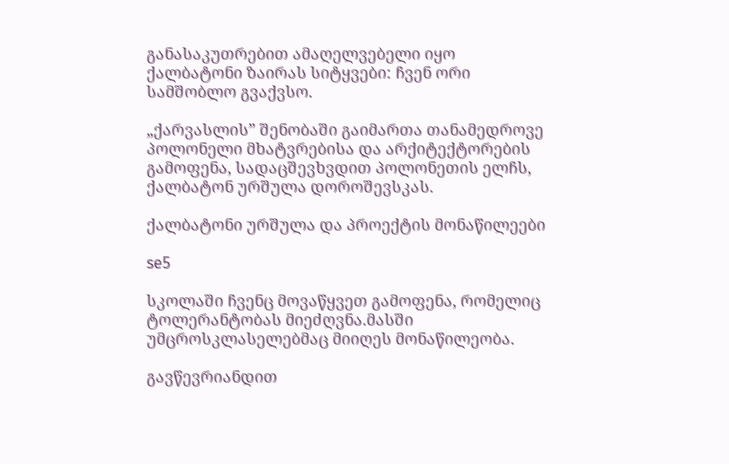განასაკუთრებით ამაღელვებელი იყო ქალბატონი ზაირას სიტყვები: ჩვენ ორი სამშობლო გვაქვსო.

„ქარვასლის” შენობაში გაიმართა თანამედროვე პოლონელი მხატვრებისა და არქიტექტორების გამოფენა, სადაცშევხვდით პოლონეთის ელჩს, ქალბატონ ურშულა დოროშევსკას.

ქალბატონი ურშულა და პროექტის მონაწილეები

se5

სკოლაში ჩვენც მოვაწყვეთ გამოფენა, რომელიც ტოლერანტობას მიეძღვნა.მასში უმცროსკლასელებმაც მიიღეს მონაწილეობა.

გავწევრიანდით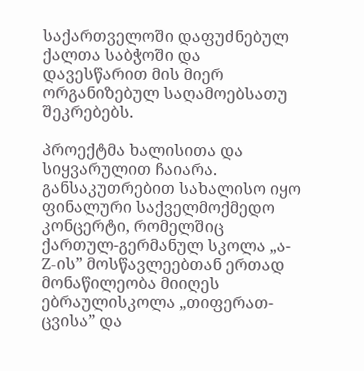საქართველოში დაფუძნებულ ქალთა საბჭოში და დავესწარით მის მიერ ორგანიზებულ საღამოებსათუ შეკრებებს.

პროექტმა ხალისითა და სიყვარულით ჩაიარა. განსაკუთრებით სახალისო იყო ფინალური საქველმოქმედო კონცერტი, რომელშიც ქართულ-გერმანულ სკოლა „ა-Z-ის” მოსწავლეებთან ერთად მონაწილეობა მიიღეს ებრაულისკოლა „თიფერათ-ცვისა” და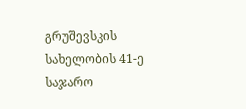გრუშევსკის სახელობის 41-ე საჯარო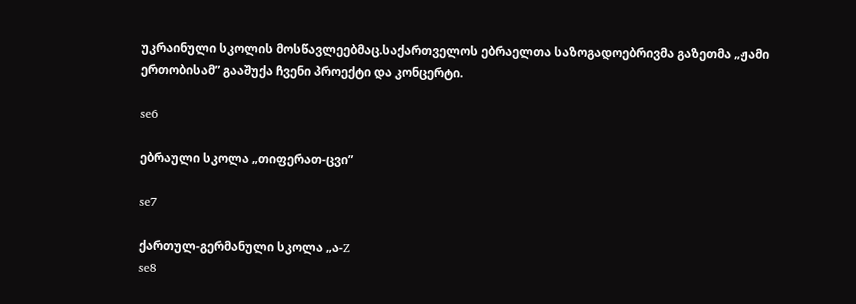უკრაინული სკოლის მოსწავლეებმაც.საქართველოს ებრაელთა საზოგადოებრივმა გაზეთმა „ჟამი ერთობისამ” გააშუქა ჩვენი პროექტი და კონცერტი.

se6

ებრაული სკოლა „თიფერათ-ცვი”

se7

ქართულ-გერმანული სკოლა „ა-Z
se8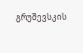გრუშევსკის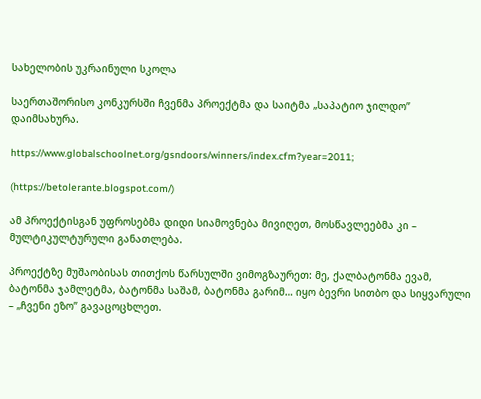სახელობის უკრაინული სკოლა

საერთაშორისო კონკურსში ჩვენმა პროექტმა და საიტმა „საპატიო ჯილდო” დაიმსახურა.

https://www.globalschoolnet.org/gsndoors/winners/index.cfm?year=2011;

(https://betolerante.blogspot.com/)

ამ პროექტისგან უფროსებმა დიდი სიამოვნება მივიღეთ, მოსწავლეებმა კი – მულტიკულტურული განათლება.

პროექტზე მუშაობისას თითქოს წარსულში ვიმოგზაურეთ: მე, ქალბატონმა ევამ, ბატონმა ჯამლეტმა, ბატონმა საშამ, ბატონმა გარიმ… იყო ბევრი სითბო და სიყვარული – „ჩვენი ეზო” გავაცოცხლეთ.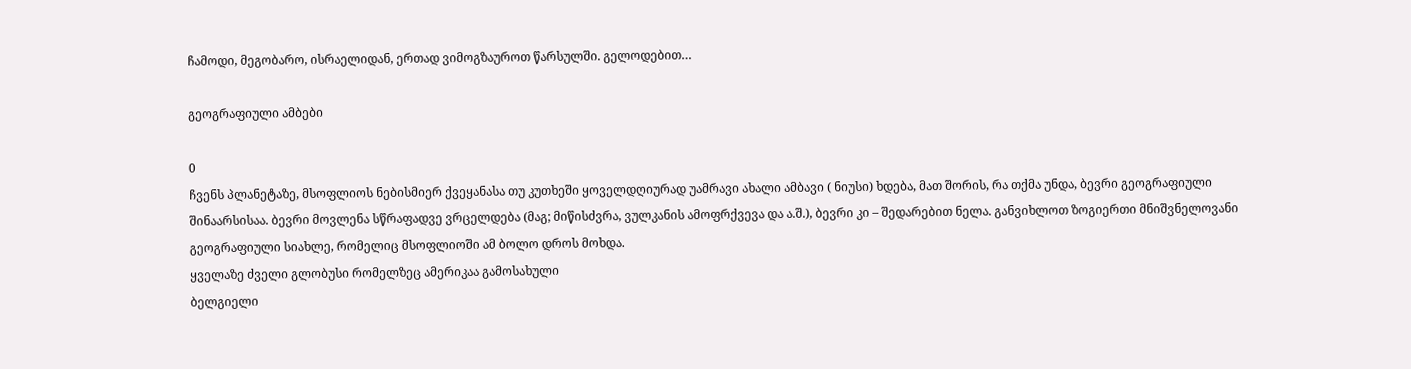ჩამოდი, მეგობარო, ისრაელიდან, ერთად ვიმოგზაუროთ წარსულში. გელოდებით…

გეოგრაფიული ამბები

0
ჩვენს პლანეტაზე, მსოფლიოს ნებისმიერ ქვეყანასა თუ კუთხეში ყოველდღიურად უამრავი ახალი ამბავი ( ნიუსი) ხდება, მათ შორის, რა თქმა უნდა, ბევრი გეოგრაფიული შინაარსისაა. ბევრი მოვლენა სწრაფადვე ვრცელდება (მაგ; მიწისძვრა, ვულკანის ამოფრქვევა და ა.შ.), ბევრი კი – შედარებით ნელა. განვიხლოთ ზოგიერთი მნიშვნელოვანი გეოგრაფიული სიახლე, რომელიც მსოფლიოში ამ ბოლო დროს მოხდა.
ყველაზე ძველი გლობუსი რომელზეც ამერიკაა გამოსახული
ბელგიელი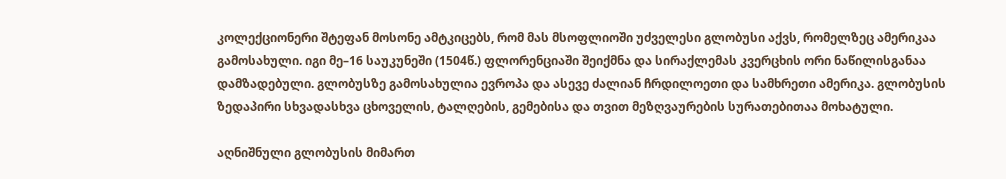კოლექციონერი შტეფან მოსონე ამტკიცებს, რომ მას მსოფლიოში უძველესი გლობუსი აქვს, რომელზეც ამერიკაა გამოსახული. იგი მე–16 საუკუნეში (1504წ.) ფლორენციაში შეიქმნა და სირაქლემას კვერცხის ორი ნაწილისგანაა დამზადებული. გლობუსზე გამოსახულია ევროპა და ასევე ძალიან ჩრდილოეთი და სამხრეთი ამერიკა. გლობუსის ზედაპირი სხვადასხვა ცხოველის, ტალღების, გემებისა და თვით მეზღვაურების სურათებითაა მოხატული.

აღნიშნული გლობუსის მიმართ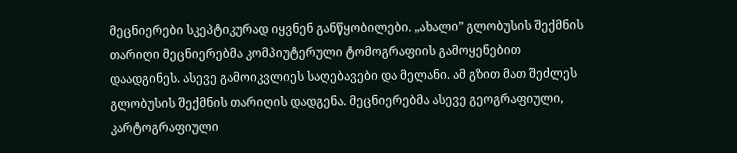მეცნიერები სკეპტიკურად იყვნენ განწყობილები. „ახალი” გლობუსის შექმნის თარიღი მეცნიერებმა კომპიუტერული ტომოგრაფიის გამოყენებით დაადგინეს. ასევე გამოიკვლიეს საღებავები და მელანი. ამ გზით მათ შეძლეს გლობუსის შექმნის თარიღის დადგენა. მეცნიერებმა ასევე გეოგრაფიული, კარტოგრაფიული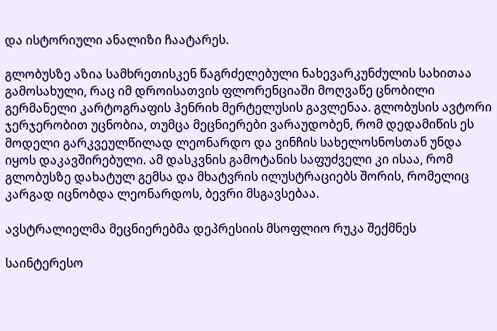და ისტორიული ანალიზი ჩაატარეს.

გლობუსზე აზია სამხრეთისკენ წაგრძელებული ნახევარკუნძულის სახითაა გამოსახული, რაც იმ დროისათვის ფლორენციაში მოღვაწე ცნობილი გერმანელი კარტოგრაფის ჰენრიხ მერტელუსის გავლენაა. გლობუსის ავტორი ჯერჯერობით უცნობია, თუმცა მეცნიერები ვარაუდობენ, რომ დედამიწის ეს მოდელი გარკვეულწილად ლეონარდო და ვინჩის სახელოსნოსთან უნდა იყოს დაკავშირებული. ამ დასკვნის გამოტანის საფუძველი კი ისაა, რომ გლობუსზე დახატულ გემსა და მხატვრის ილუსტრაციებს შორის, რომელიც კარგად იცნობდა ლეონარდოს, ბევრი მსგავსებაა.

ავსტრალიელმა მეცნიერებმა დეპრესიის მსოფლიო რუკა შექმნეს

საინტერესო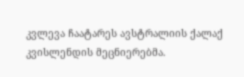კვლევა ჩაატარეს ავსტრალიის ქალაქ კვისლენდის მეცნიერებმა.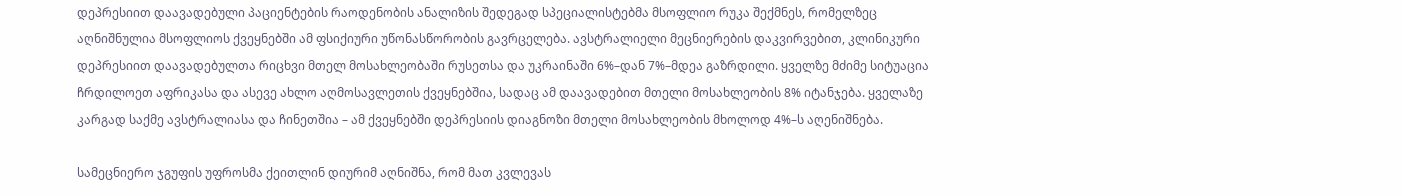დეპრესიით დაავადებული პაციენტების რაოდენობის ანალიზის შედეგად სპეციალისტებმა მსოფლიო რუკა შექმნეს, რომელზეც აღნიშნულია მსოფლიოს ქვეყნებში ამ ფსიქიური უწონასწორობის გავრცელება. ავსტრალიელი მეცნიერების დაკვირვებით, კლინიკური დეპრესიით დაავადებულთა რიცხვი მთელ მოსახლეობაში რუსეთსა და უკრაინაში 6%–დან 7%–მდეა გაზრდილი. ყველზე მძიმე სიტუაცია ჩრდილოეთ აფრიკასა და ასევე ახლო აღმოსავლეთის ქვეყნებშია, სადაც ამ დაავადებით მთელი მოსახლეობის 8% იტანჯება. ყველაზე კარგად საქმე ავსტრალიასა და ჩინეთშია – ამ ქვეყნებში დეპრესიის დიაგნოზი მთელი მოსახლეობის მხოლოდ 4%–ს აღენიშნება.

სამეცნიერო ჯგუფის უფროსმა ქეითლინ დიურიმ აღნიშნა, რომ მათ კვლევას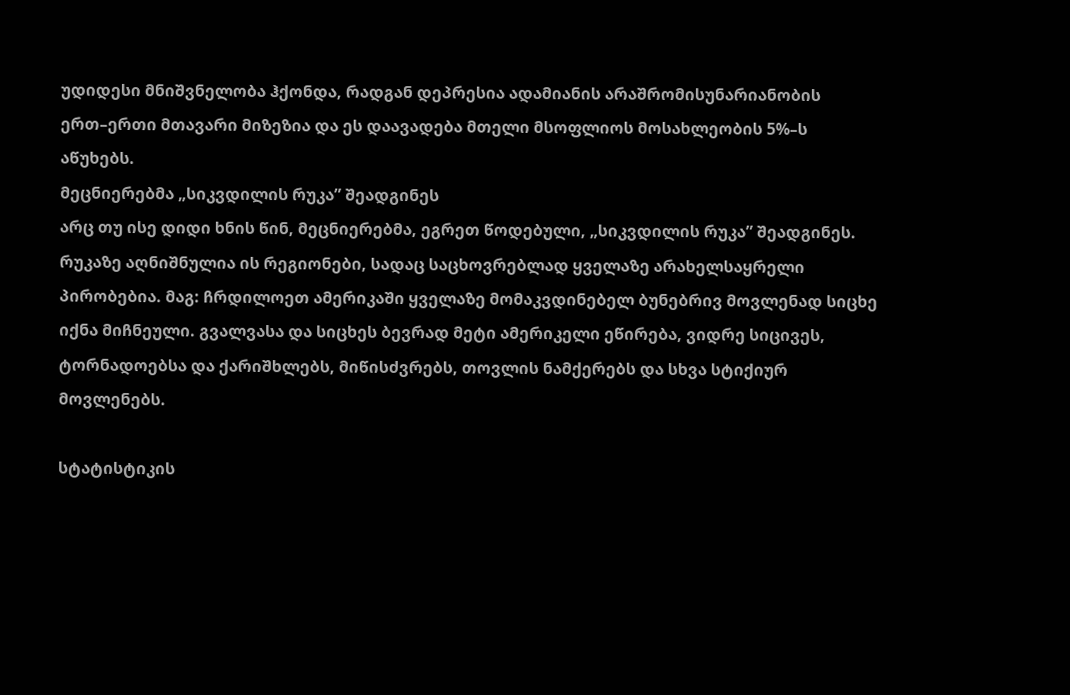უდიდესი მნიშვნელობა ჰქონდა, რადგან დეპრესია ადამიანის არაშრომისუნარიანობის ერთ–ერთი მთავარი მიზეზია და ეს დაავადება მთელი მსოფლიოს მოსახლეობის 5%–ს აწუხებს.
მეცნიერებმა „სიკვდილის რუკა” შეადგინეს
არც თუ ისე დიდი ხნის წინ, მეცნიერებმა, ეგრეთ წოდებული, „სიკვდილის რუკა” შეადგინეს. რუკაზე აღნიშნულია ის რეგიონები, სადაც საცხოვრებლად ყველაზე არახელსაყრელი პირობებია. მაგ: ჩრდილოეთ ამერიკაში ყველაზე მომაკვდინებელ ბუნებრივ მოვლენად სიცხე იქნა მიჩნეული. გვალვასა და სიცხეს ბევრად მეტი ამერიკელი ეწირება, ვიდრე სიცივეს, ტორნადოებსა და ქარიშხლებს, მიწისძვრებს, თოვლის ნამქერებს და სხვა სტიქიურ მოვლენებს.

სტატისტიკის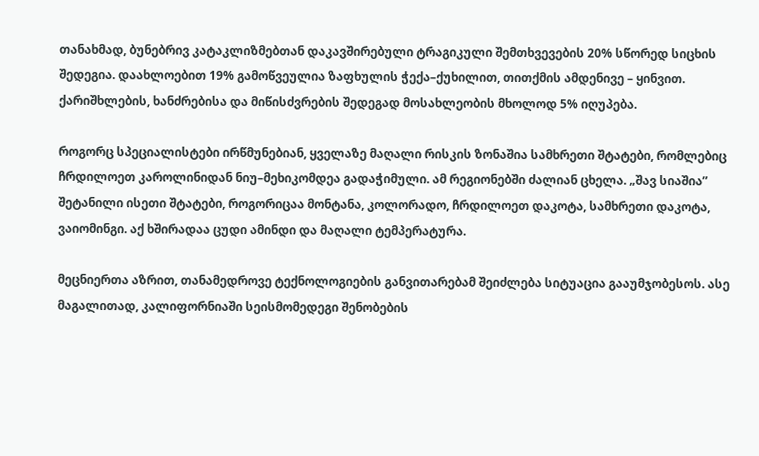თანახმად, ბუნებრივ კატაკლიზმებთან დაკავშირებული ტრაგიკული შემთხვევების 20% სწორედ სიცხის შედეგია. დაახლოებით 19% გამოწვეულია ზაფხულის ჭექა–ქუხილით, თითქმის ამდენივე – ყინვით. ქარიშხლების, ხანძრებისა და მიწისძვრების შედეგად მოსახლეობის მხოლოდ 5% იღუპება.

როგორც სპეციალისტები ირწმუნებიან, ყველაზე მაღალი რისკის ზონაშია სამხრეთი შტატები, რომლებიც ჩრდილოეთ კაროლინიდან ნიუ–მეხიკომდეა გადაჭიმული. ამ რეგიონებში ძალიან ცხელა. „შავ სიაშია” შეტანილი ისეთი შტატები, როგორიცაა მონტანა, კოლორადო, ჩრდილოეთ დაკოტა, სამხრეთი დაკოტა, ვაიომინგი. აქ ხშირადაა ცუდი ამინდი და მაღალი ტემპერატურა.

მეცნიერთა აზრით, თანამედროვე ტექნოლოგიების განვითარებამ შეიძლება სიტუაცია გააუმჯობესოს. ასე მაგალითად, კალიფორნიაში სეისმომედეგი შენობების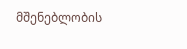მშენებლობის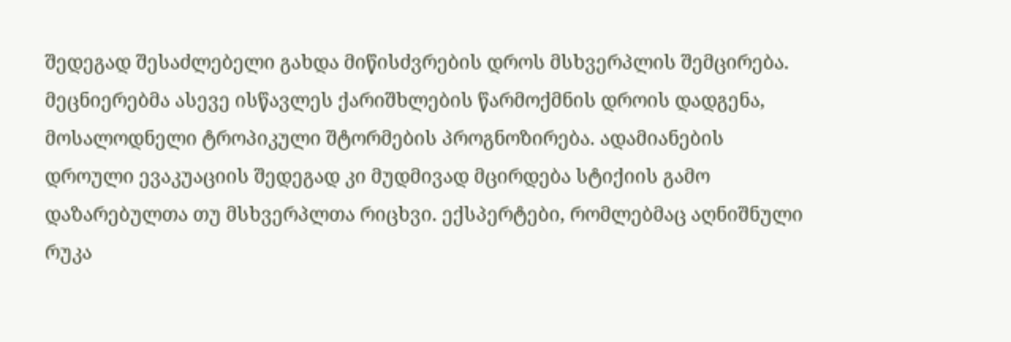შედეგად შესაძლებელი გახდა მიწისძვრების დროს მსხვერპლის შემცირება. მეცნიერებმა ასევე ისწავლეს ქარიშხლების წარმოქმნის დროის დადგენა, მოსალოდნელი ტროპიკული შტორმების პროგნოზირება. ადამიანების დროული ევაკუაციის შედეგად კი მუდმივად მცირდება სტიქიის გამო დაზარებულთა თუ მსხვერპლთა რიცხვი. ექსპერტები, რომლებმაც აღნიშნული რუკა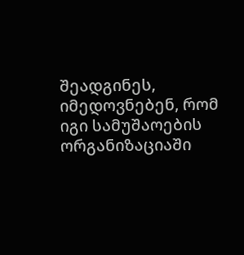შეადგინეს, იმედოვნებენ, რომ იგი სამუშაოების ორგანიზაციაში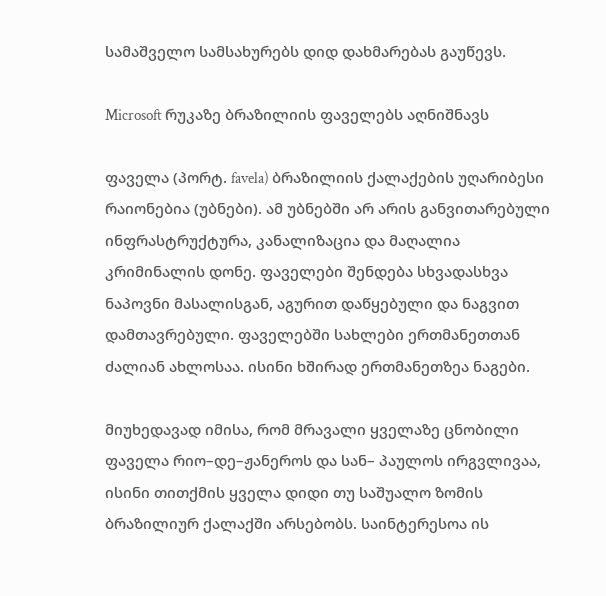სამაშველო სამსახურებს დიდ დახმარებას გაუწევს.

Microsoft რუკაზე ბრაზილიის ფაველებს აღნიშნავს

ფაველა (პორტ. favela) ბრაზილიის ქალაქების უღარიბესი რაიონებია (უბნები). ამ უბნებში არ არის განვითარებული ინფრასტრუქტურა, კანალიზაცია და მაღალია კრიმინალის დონე. ფაველები შენდება სხვადასხვა ნაპოვნი მასალისგან, აგურით დაწყებული და ნაგვით დამთავრებული. ფაველებში სახლები ერთმანეთთან ძალიან ახლოსაა. ისინი ხშირად ერთმანეთზეა ნაგები.

მიუხედავად იმისა, რომ მრავალი ყველაზე ცნობილი ფაველა რიო–დე–ჟანეროს და სან– პაულოს ირგვლივაა, ისინი თითქმის ყველა დიდი თუ საშუალო ზომის ბრაზილიურ ქალაქში არსებობს. საინტერესოა ის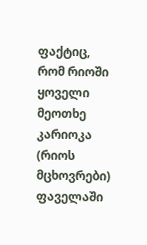ფაქტიც, რომ რიოში ყოველი მეოთხე კარიოკა (რიოს მცხოვრები) ფაველაში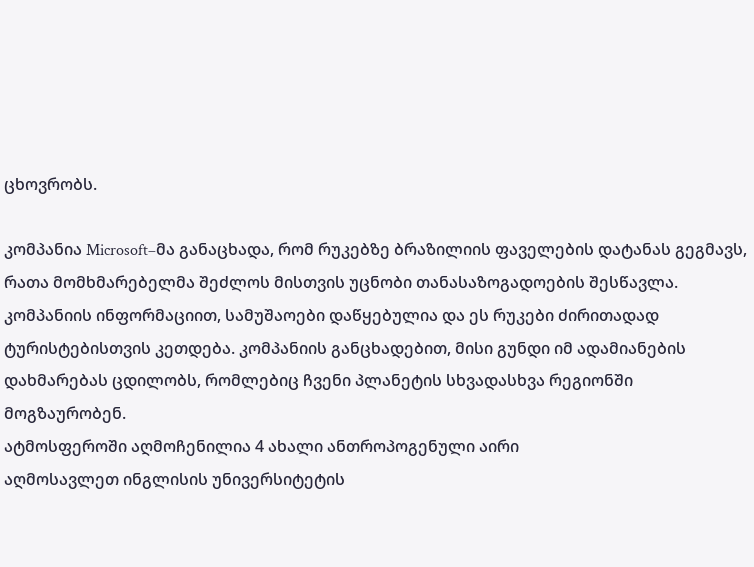ცხოვრობს.

კომპანია Microsoft–მა განაცხადა, რომ რუკებზე ბრაზილიის ფაველების დატანას გეგმავს, რათა მომხმარებელმა შეძლოს მისთვის უცნობი თანასაზოგადოების შესწავლა. კომპანიის ინფორმაციით, სამუშაოები დაწყებულია და ეს რუკები ძირითადად ტურისტებისთვის კეთდება. კომპანიის განცხადებით, მისი გუნდი იმ ადამიანების დახმარებას ცდილობს, რომლებიც ჩვენი პლანეტის სხვადასხვა რეგიონში მოგზაურობენ.
ატმოსფეროში აღმოჩენილია 4 ახალი ანთროპოგენული აირი
აღმოსავლეთ ინგლისის უნივერსიტეტის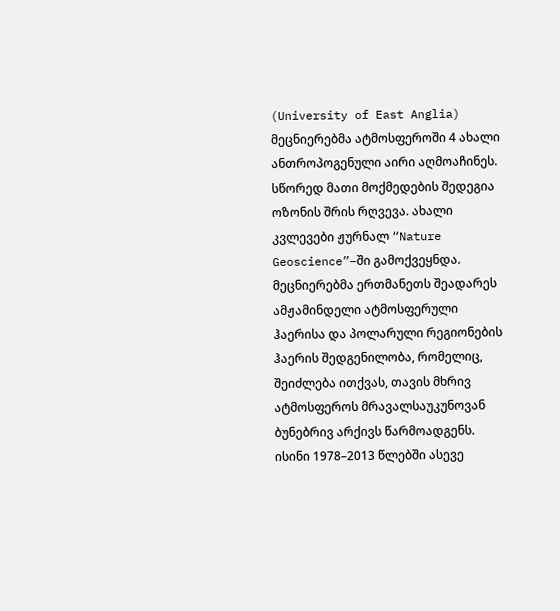(University of East Anglia) მეცნიერებმა ატმოსფეროში 4 ახალი ანთროპოგენული აირი აღმოაჩინეს. სწორედ მათი მოქმედების შედეგია ოზონის შრის რღვევა. ახალი კვლევები ჟურნალ “Nature Geoscience”–ში გამოქვეყნდა. მეცნიერებმა ერთმანეთს შეადარეს ამჟამინდელი ატმოსფერული ჰაერისა და პოლარული რეგიონების ჰაერის შედგენილობა, რომელიც, შეიძლება ითქვას, თავის მხრივ ატმოსფეროს მრავალსაუკუნოვან ბუნებრივ არქივს წარმოადგენს. ისინი 1978–2013 წლებში ასევე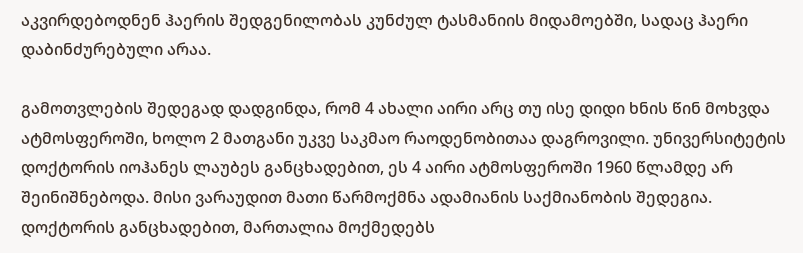აკვირდებოდნენ ჰაერის შედგენილობას კუნძულ ტასმანიის მიდამოებში, სადაც ჰაერი დაბინძურებული არაა.

გამოთვლების შედეგად დადგინდა, რომ 4 ახალი აირი არც თუ ისე დიდი ხნის წინ მოხვდა ატმოსფეროში, ხოლო 2 მათგანი უკვე საკმაო რაოდენობითაა დაგროვილი. უნივერსიტეტის დოქტორის იოჰანეს ლაუბეს განცხადებით, ეს 4 აირი ატმოსფეროში 1960 წლამდე არ შეინიშნებოდა. მისი ვარაუდით მათი წარმოქმნა ადამიანის საქმიანობის შედეგია. დოქტორის განცხადებით, მართალია მოქმედებს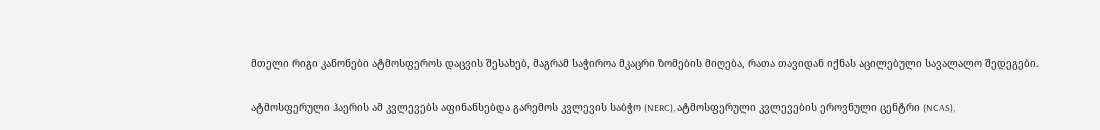მთელი რიგი კანონები ატმოსფეროს დაცვის შესახებ, მაგრამ საჭიროა მკაცრი ზომების მიღება, რათა თავიდან იქნას აცილებული სავალალო შედეგები.

ატმოსფერული ჰაერის ამ კვლევებს აფინანსებდა გარემოს კვლევის საბჭო (NERC), ატმოსფერული კვლევების ეროვნული ცენტრი (NCAS),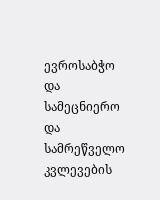ევროსაბჭო და სამეცნიერო და სამრეწველო კვლევების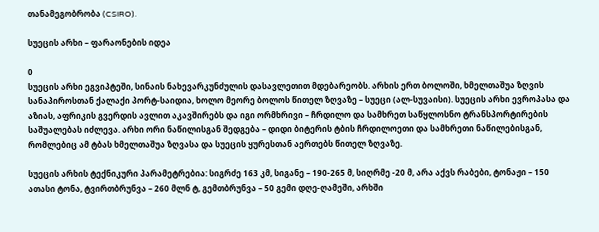თანამეგობრობა (CSIRO).

სუეცის არხი – ფარაონების იდეა

0
სუეცის არხი ეგვიპტეში, სინაის ნახევარკუნძულის დასავლეთით მდებარეობს. არხის ერთ ბოლოში, ხმელთაშუა ზღვის სანაპიროსთან ქალაქი პორტ-საიდია, ხოლო მეორე ბოლოს წითელ ზღვაზე – სუეცი (ალ-სუვაისი). სუეცის არხი ევროპასა და აზიას, აფრიკის გვერდის ავლით აკავშირებს და იგი ორმხრივი – ჩრდილო და სამხრეთ საწყლოსნო ტრანსპორტირების საშუალებას იძლევა. არხი ორი ნაწილისგან შედგება – დიდი ბიტერის ტბის ჩრდილოეთი და სამხრეთი ნაწილებისგან, რომლებიც ამ ტბას ხმელთაშუა ზღვასა და სუეცის ყურესთან აერთებს წითელ ზღვაზე.

სუეცის არხის ტექნიკური პარამეტრებია: სიგრძე 163 კმ, სიგანე – 190-265 მ, სიღრმე -20 მ, არა აქვს რაბები, ტონაჟი – 150 ათასი ტონა, ტვირთბრუნვა – 260 მლნ ტ, გემთბრუნვა – 50 გემი დღე-ღამეში, არხში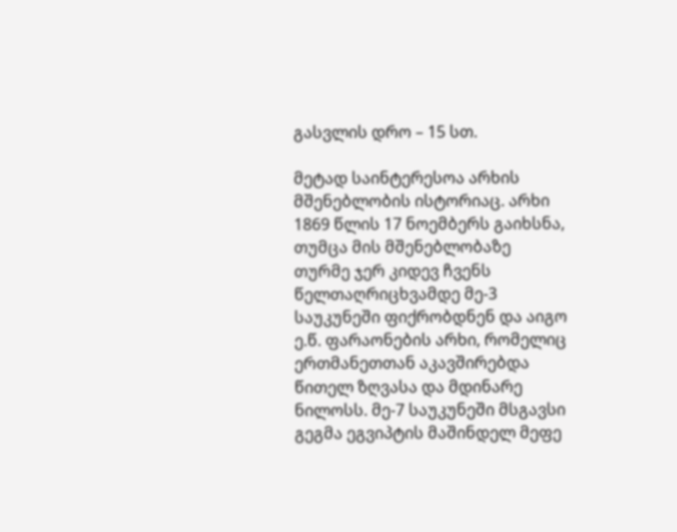გასვლის დრო – 15 სთ.

მეტად საინტერესოა არხის მშენებლობის ისტორიაც. არხი 1869 წლის 17 ნოემბერს გაიხსნა, თუმცა მის მშენებლობაზე თურმე ჯერ კიდევ ჩვენს წელთაღრიცხვამდე მე-3 საუკუნეში ფიქრობდნენ და აიგო ე.წ. ფარაონების არხი, რომელიც ერთმანეთთან აკავშირებდა წითელ ზღვასა და მდინარე ნილოსს. მე-7 საუკუნეში მსგავსი გეგმა ეგვიპტის მაშინდელ მეფე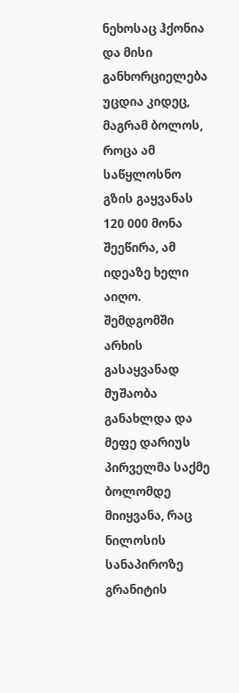ნეხოსაც ჰქონია და მისი განხორციელება უცდია კიდეც, მაგრამ ბოლოს, როცა ამ საწყლოსნო გზის გაყვანას 120 000 მონა შეეწირა, ამ იდეაზე ხელი აიღო. შემდგომში არხის გასაყვანად მუშაობა განახლდა და მეფე დარიუს პირველმა საქმე ბოლომდე მიიყვანა, რაც ნილოსის სანაპიროზე გრანიტის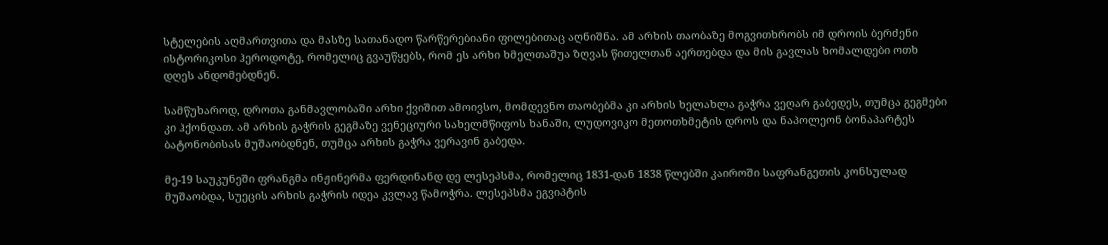სტელების აღმართვითა და მასზე სათანადო წარწერებიანი ფილებითაც აღნიშნა. ამ არხის თაობაზე მოგვითხრობს იმ დროის ბერძენი ისტორიკოსი ჰეროდოტე, რომელიც გვაუწყებს, რომ ეს არხი ხმელთაშუა ზღვას წითელთან აერთებდა და მის გავლას ხომალდები ოთხ დღეს ანდომებდნენ.

სამწუხაროდ, დროთა განმავლობაში არხი ქვიშით ამოივსო, მომდევნო თაობებმა კი არხის ხელახლა გაჭრა ვეღარ გაბედეს, თუმცა გეგმები კი ჰქონდათ. ამ არხის გაჭრის გეგმაზე ვენეციური სახელმწიფოს ხანაში, ლუდოვიკო მეთოთხმეტის დროს და ნაპოლეონ ბონაპარტეს ბატონობისას მუშაობდნენ, თუმცა არხის გაჭრა ვერავინ გაბედა.

მე-19 საუკუნეში ფრანგმა ინჟინერმა ფერდინანდ დე ლესეპსმა, რომელიც 1831-დან 1838 წლებში კაიროში საფრანგეთის კონსულად მუშაობდა, სუეცის არხის გაჭრის იდეა კვლავ წამოჭრა. ლესეპსმა ეგვიპტის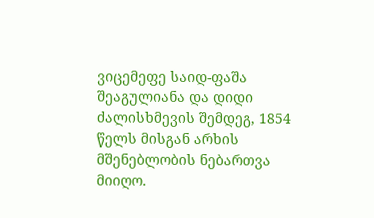ვიცემეფე საიდ-ფაშა შეაგულიანა და დიდი ძალისხმევის შემდეგ, 1854 წელს მისგან არხის მშენებლობის ნებართვა მიიღო.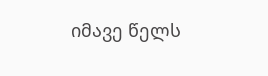იმავე წელს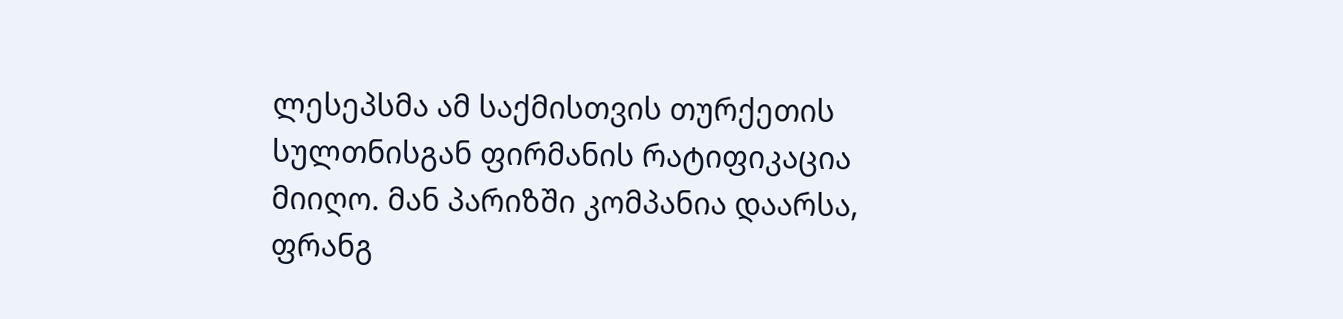ლესეპსმა ამ საქმისთვის თურქეთის სულთნისგან ფირმანის რატიფიკაცია მიიღო. მან პარიზში კომპანია დაარსა, ფრანგ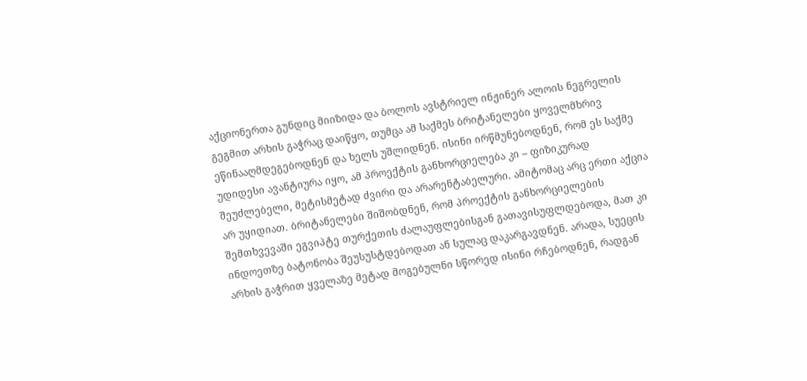აქციონერთა გუნდიც მიიზიდა და ბოლოს ავსტრიელ ინჟინერ ალოის ნეგრელის გეგმით არხის გაჭრაც დაიწყო, თუმცა ამ საქმეს ბრიტანელები ყოველმხრივ ეწინააღმდეგებოდნენ და ხელს უშლიდნენ. ისინი ირწმუნებოდნენ, რომ ეს საქმე უდიდესი ავანტიურა იყო, ამ პროექტის განხორციელება კი – ფიზიკურად შეუძლებელი, მეტისმეტად ძვირი და არარენტაბელური. ამიტომაც არც ერთი აქცია არ უყიდიათ. ბრიტანელები შიშობდნენ, რომ პროექტის განხორციელების შემთხვევაში ეგვიპტე თურქეთის ძალაუფლებისგან გათავისუფლდებოდა, მათ კი ინდოეთზე ბატონობა შეუსუსტდებოდათ ან სულაც დაკარგავდნენ. არადა, სუეცის არხის გაჭრით ყველაზე მეტად მოგებულნი სწორედ ისინი რჩებოდნენ, რადგან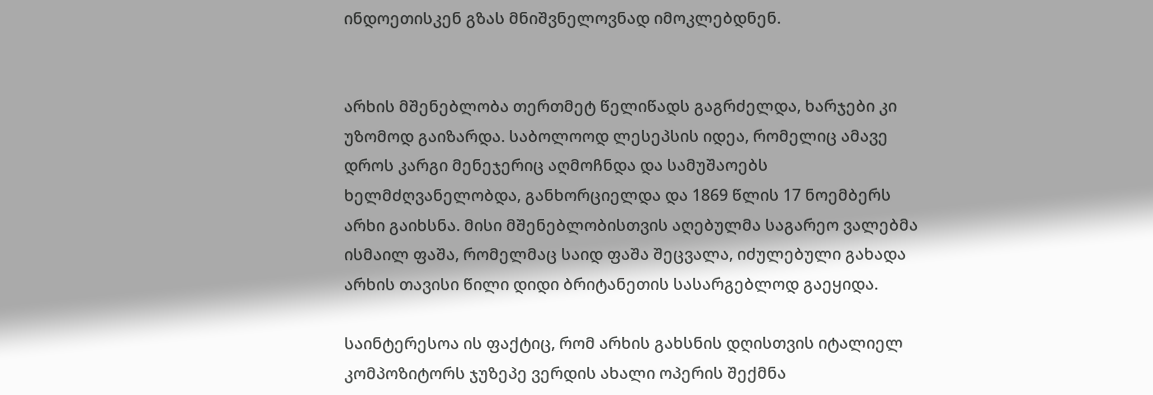ინდოეთისკენ გზას მნიშვნელოვნად იმოკლებდნენ.


არხის მშენებლობა თერთმეტ წელიწადს გაგრძელდა, ხარჯები კი უზომოდ გაიზარდა. საბოლოოდ ლესეპსის იდეა, რომელიც ამავე დროს კარგი მენეჯერიც აღმოჩნდა და სამუშაოებს ხელმძღვანელობდა, განხორციელდა და 1869 წლის 17 ნოემბერს არხი გაიხსნა. მისი მშენებლობისთვის აღებულმა საგარეო ვალებმა ისმაილ ფაშა, რომელმაც საიდ ფაშა შეცვალა, იძულებული გახადა არხის თავისი წილი დიდი ბრიტანეთის სასარგებლოდ გაეყიდა.

საინტერესოა ის ფაქტიც, რომ არხის გახსნის დღისთვის იტალიელ კომპოზიტორს ჯუზეპე ვერდის ახალი ოპერის შექმნა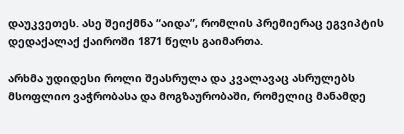დაუკვეთეს. ასე შეიქმნა “აიდა”, რომლის პრემიერაც ეგვიპტის დედაქალაქ ქაიროში 1871 წელს გაიმართა.

არხმა უდიდესი როლი შეასრულა და კვალავაც ასრულებს მსოფლიო ვაჭრობასა და მოგზაურობაში, რომელიც მანამდე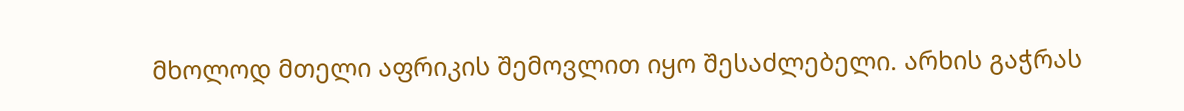მხოლოდ მთელი აფრიკის შემოვლით იყო შესაძლებელი. არხის გაჭრას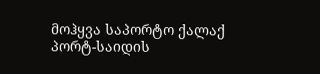მოჰყვა საპორტო ქალაქ პორტ-საიდის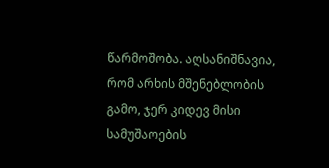წარმოშობა. აღსანიშნავია, რომ არხის მშენებლობის გამო, ჯერ კიდევ მისი სამუშაოების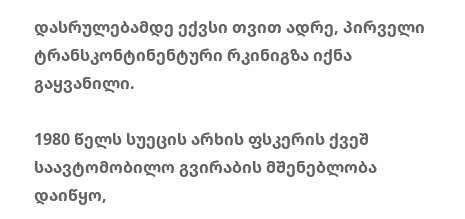დასრულებამდე ექვსი თვით ადრე, პირველი ტრანსკონტინენტური რკინიგზა იქნა გაყვანილი.

1980 წელს სუეცის არხის ფსკერის ქვეშ საავტომობილო გვირაბის მშენებლობა დაიწყო,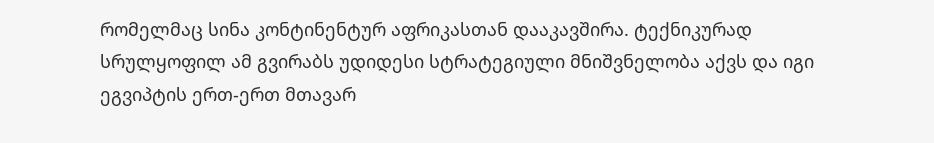რომელმაც სინა კონტინენტურ აფრიკასთან დააკავშირა. ტექნიკურად სრულყოფილ ამ გვირაბს უდიდესი სტრატეგიული მნიშვნელობა აქვს და იგი ეგვიპტის ერთ-ერთ მთავარ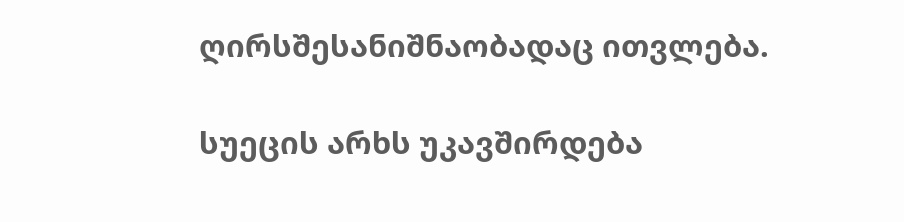ღირსშესანიშნაობადაც ითვლება.

სუეცის არხს უკავშირდება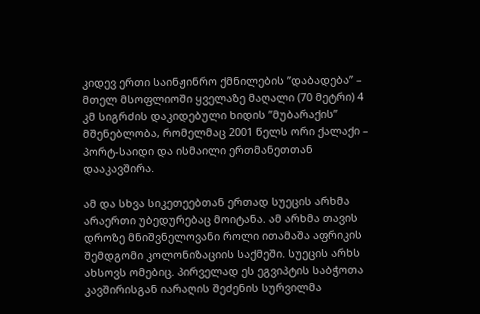კიდევ ერთი საინჟინრო ქმნილების ”დაბადება” – მთელ მსოფლიოში ყველაზე მაღალი (70 მეტრი) 4 კმ სიგრძის დაკიდებული ხიდის ”მუბარაქის” მშენებლობა, რომელმაც 2001 წელს ორი ქალაქი – პორტ-საიდი და ისმაილი ერთმანეთთან დააკავშირა.

ამ და სხვა სიკეთეებთან ერთად სუეცის არხმა არაერთი უბედურებაც მოიტანა. ამ არხმა თავის დროზე მნიშვნელოვანი როლი ითამაშა აფრიკის შემდგომი კოლონიზაციის საქმეში. სუეცის არხს ახსოვს ომებიც. პირველად ეს ეგვიპტის საბჭოთა კავშირისგან იარაღის შეძენის სურვილმა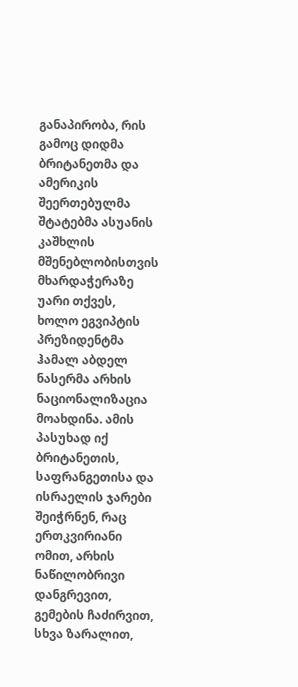განაპირობა, რის გამოც დიდმა ბრიტანეთმა და ამერიკის შეერთებულმა შტატებმა ასუანის კაშხლის მშენებლობისთვის მხარდაჭერაზე უარი თქვეს, ხოლო ეგვიპტის პრეზიდენტმა ჰამალ აბდელ ნასერმა არხის ნაციონალიზაცია მოახდინა. ამის პასუხად იქ ბრიტანეთის, საფრანგეთისა და ისრაელის ჯარები შეიჭრნენ, რაც ერთკვირიანი ომით, არხის ნაწილობრივი დანგრევით, გემების ჩაძირვით, სხვა ზარალით,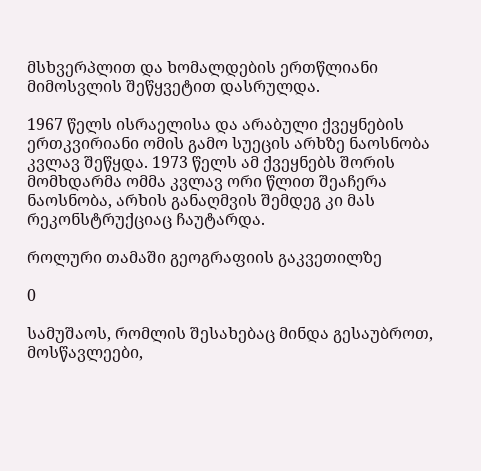მსხვერპლით და ხომალდების ერთწლიანი მიმოსვლის შეწყვეტით დასრულდა.

1967 წელს ისრაელისა და არაბული ქვეყნების ერთკვირიანი ომის გამო სუეცის არხზე ნაოსნობა კვლავ შეწყდა. 1973 წელს ამ ქვეყნებს შორის მომხდარმა ომმა კვლავ ორი წლით შეაჩერა ნაოსნობა, არხის განაღმვის შემდეგ კი მას რეკონსტრუქციაც ჩაუტარდა.

როლური თამაში გეოგრაფიის გაკვეთილზე

0

სამუშაოს, რომლის შესახებაც მინდა გესაუბროთ, მოსწავლეები,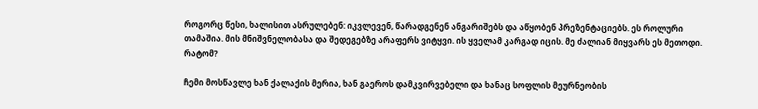როგორც წესი, ხალისით ასრულებენ: იკვლევენ, წარადგენენ ანგარიშებს და აწყობენ პრეზენტაციებს. ეს როლური თამაშია. მის მნიშვნელობასა და შედეგებზე არაფერს ვიტყვი. ის ყველამ კარგად იცის. მე ძალიან მიყვარს ეს მეთოდი. რატომ?

ჩემი მოსწავლე ხან ქალაქის მერია, ხან გაეროს დამკვირვებელი და ხანაც სოფლის მეურნეობის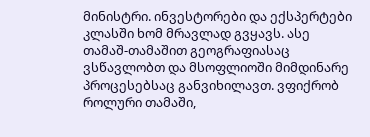მინისტრი. ინვესტორები და ექსპერტები კლასში ხომ მრავლად გვყავს. ასე თამაშ-თამაშით გეოგრაფიასაც ვსწავლობთ და მსოფლიოში მიმდინარე პროცესებსაც განვიხილავთ. ვფიქრობ როლური თამაში,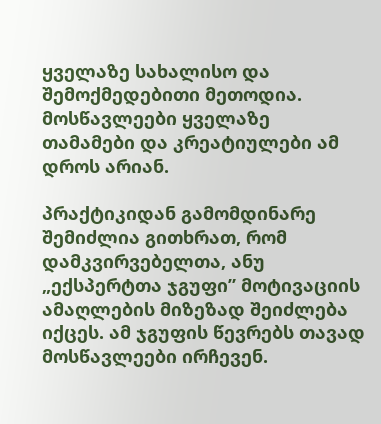ყველაზე სახალისო და შემოქმედებითი მეთოდია. მოსწავლეები ყველაზე თამამები და კრეატიულები ამ დროს არიან.

პრაქტიკიდან გამომდინარე შემიძლია გითხრათ, რომ დამკვირვებელთა, ანუ „ექსპერტთა ჯგუფი” მოტივაციის ამაღლების მიზეზად შეიძლება იქცეს. ამ ჯგუფის წევრებს თავად მოსწავლეები ირჩევენ.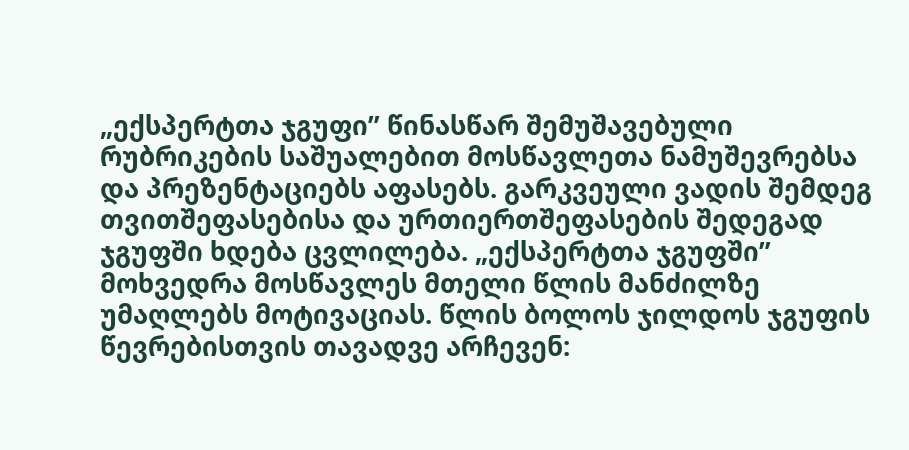„ექსპერტთა ჯგუფი” წინასწარ შემუშავებული რუბრიკების საშუალებით მოსწავლეთა ნამუშევრებსა და პრეზენტაციებს აფასებს. გარკვეული ვადის შემდეგ თვითშეფასებისა და ურთიერთშეფასების შედეგად ჯგუფში ხდება ცვლილება. „ექსპერტთა ჯგუფში” მოხვედრა მოსწავლეს მთელი წლის მანძილზე უმაღლებს მოტივაციას. წლის ბოლოს ჯილდოს ჯგუფის წევრებისთვის თავადვე არჩევენ: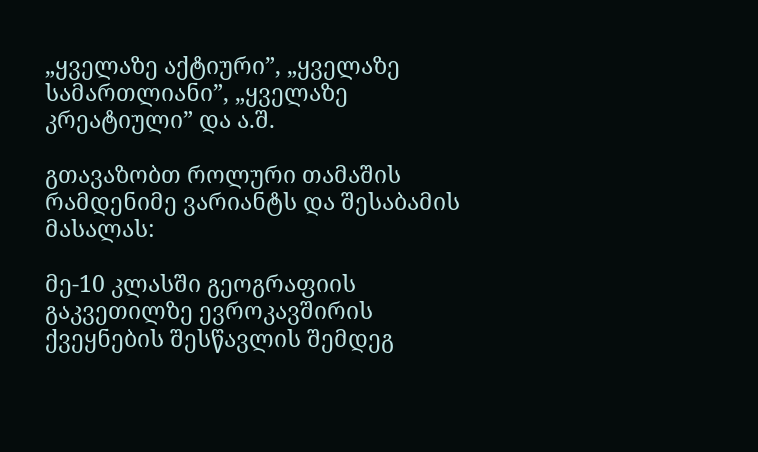„ყველაზე აქტიური”, „ყველაზე სამართლიანი”, „ყველაზე კრეატიული” და ა.შ.

გთავაზობთ როლური თამაშის რამდენიმე ვარიანტს და შესაბამის მასალას:

მე-10 კლასში გეოგრაფიის გაკვეთილზე ევროკავშირის ქვეყნების შესწავლის შემდეგ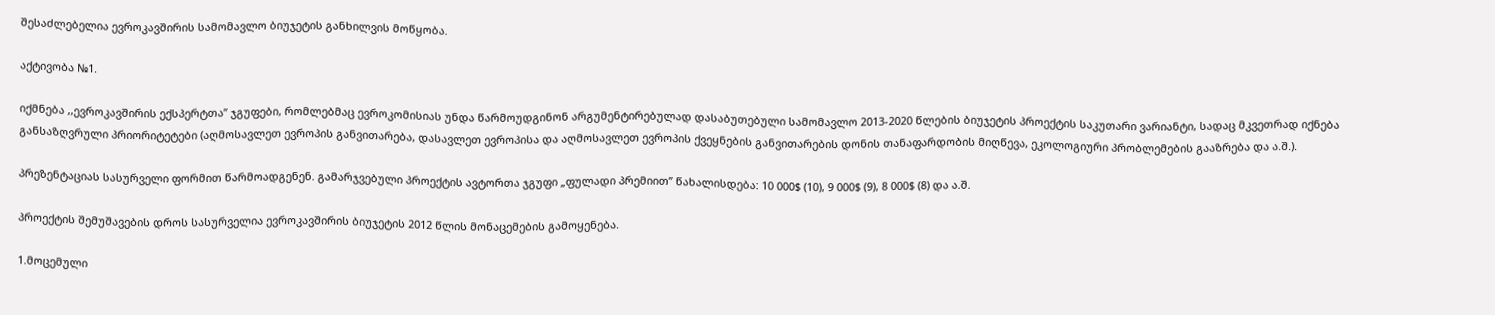შესაძლებელია ევროკავშირის სამომავლო ბიუჯეტის განხილვის მოწყობა.

აქტივობა №1.

იქმნება ,,ევროკავშირის ექსპერტთა” ჯგუფები, რომლებმაც ევროკომისიას უნდა წარმოუდგინონ არგუმენტირებულად დასაბუთებული სამომავლო 2013-2020 წლების ბიუჯეტის პროექტის საკუთარი ვარიანტი, სადაც მკვეთრად იქნება განსაზღვრული პრიორიტეტები (აღმოსავლეთ ევროპის განვითარება, დასავლეთ ევროპისა და აღმოსავლეთ ევროპის ქვეყნების განვითარების დონის თანაფარდობის მიღწევა, ეკოლოგიური პრობლემების გააზრება და ა.შ.).

პრეზენტაციას სასურველი ფორმით წარმოადგენენ. გამარჯვებული პროექტის ავტორთა ჯგუფი „ფულადი პრემიით” წახალისდება: 10 000$ (10), 9 000$ (9), 8 000$ (8) და ა.შ.

პროექტის შემუშავების დროს სასურველია ევროკავშირის ბიუჯეტის 2012 წლის მონაცემების გამოყენება.

1.მოცემული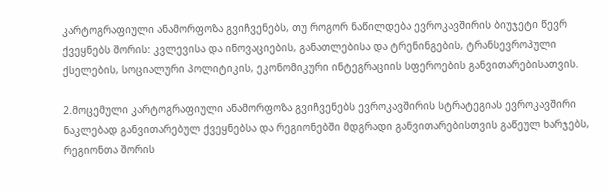კარტოგრაფიული ანამორფოზა გვიჩვენებს, თუ როგორ ნაწილდება ევროკავშირის ბიუჯეტი წევრ ქვეყნებს შორის: კვლევისა და ინოვაციების, განათლებისა და ტრენინგების, ტრანსევროპული ქსელების, სოციალური პოლიტიკის, ეკონომიკური ინტეგრაციის სფეროების განვითარებისათვის.

2.მოცემული კარტოგრაფიული ანამორფოზა გვიჩვენებს ევროკავშირის სტრატეგიას ევროკავშირი ნაკლებად განვითარებულ ქვეყნებსა და რეგიონებში მდგრადი განვითარებისთვის გაწეულ ხარჯებს, რეგიონთა შორის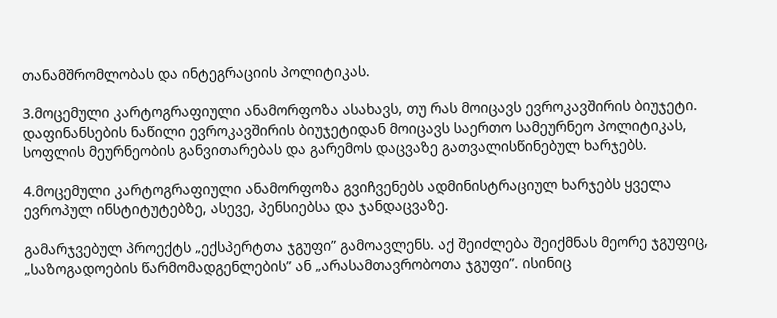თანამშრომლობას და ინტეგრაციის პოლიტიკას.

3.მოცემული კარტოგრაფიული ანამორფოზა ასახავს, თუ რას მოიცავს ევროკავშირის ბიუჯეტი. დაფინანსების ნაწილი ევროკავშირის ბიუჯეტიდან მოიცავს საერთო სამეურნეო პოლიტიკას, სოფლის მეურნეობის განვითარებას და გარემოს დაცვაზე გათვალისწინებულ ხარჯებს.

4.მოცემული კარტოგრაფიული ანამორფოზა გვიჩვენებს ადმინისტრაციულ ხარჯებს ყველა ევროპულ ინსტიტუტებზე, ასევე, პენსიებსა და ჯანდაცვაზე.

გამარჯვებულ პროექტს „ექსპერტთა ჯგუფი” გამოავლენს. აქ შეიძლება შეიქმნას მეორე ჯგუფიც, „საზოგადოების წარმომადგენლების” ან „არასამთავრობოთა ჯგუფი”. ისინიც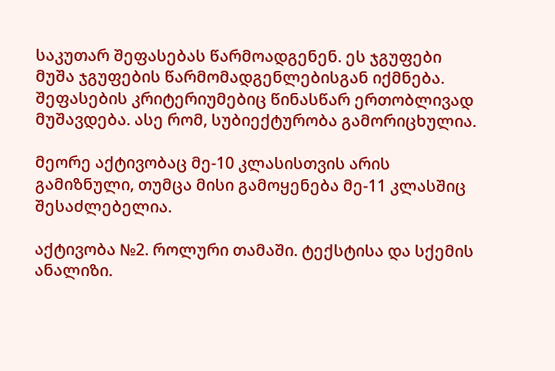საკუთარ შეფასებას წარმოადგენენ. ეს ჯგუფები მუშა ჯგუფების წარმომადგენლებისგან იქმნება. შეფასების კრიტერიუმებიც წინასწარ ერთობლივად მუშავდება. ასე რომ, სუბიექტურობა გამორიცხულია.

მეორე აქტივობაც მე-10 კლასისთვის არის გამიზნული, თუმცა მისი გამოყენება მე-11 კლასშიც შესაძლებელია.

აქტივობა №2. როლური თამაში. ტექსტისა და სქემის ანალიზი.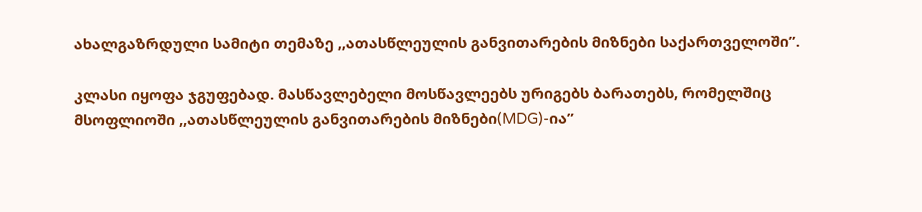ახალგაზრდული სამიტი თემაზე ,,ათასწლეულის განვითარების მიზნები საქართველოში”.

კლასი იყოფა ჯგუფებად. მასწავლებელი მოსწავლეებს ურიგებს ბარათებს, რომელშიც მსოფლიოში ,,ათასწლეულის განვითარების მიზნები(MDG)-ია”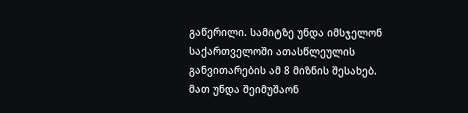გაწერილი. სამიტზე უნდა იმსჯელონ საქართველოში ათასწლეულის განვითარების ამ 8 მიზნის შესახებ. მათ უნდა შეიმუშაონ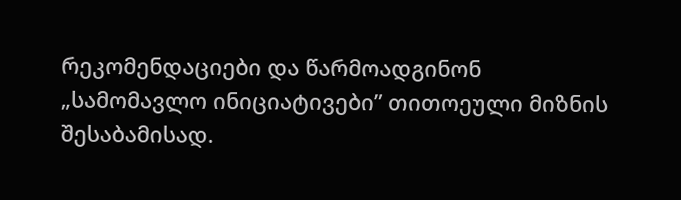რეკომენდაციები და წარმოადგინონ „სამომავლო ინიციატივები” თითოეული მიზნის შესაბამისად.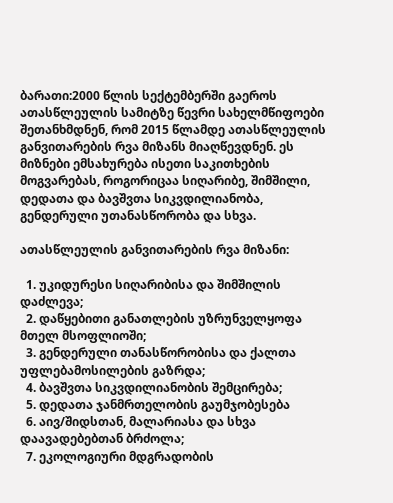ბარათი:2000 წლის სექტემბერში გაეროს ათასწლეულის სამიტზე წევრი სახელმწიფოები შეთანხმდნენ, რომ 2015 წლამდე ათასწლეულის განვითარების რვა მიზანს მიაღწევდნენ. ეს მიზნები ემსახურება ისეთი საკითხების მოგვარებას, როგორიცაა სიღარიბე, შიმშილი, დედათა და ბავშვთა სიკვდილიანობა, გენდერული უთანასწორობა და სხვა.

ათასწლეულის განვითარების რვა მიზანი:

  1. უკიდურესი სიღარიბისა და შიმშილის დაძლევა;
  2. დაწყებითი განათლების უზრუნველყოფა მთელ მსოფლიოში;
  3. გენდერული თანასწორობისა და ქალთა უფლებამოსილების გაზრდა;
  4. ბავშვთა სიკვდილიანობის შემცირება;
  5. დედათა ჯანმრთელობის გაუმჯობესება
  6. აივ/შიდსთან, მალარიასა და სხვა დაავადებებთან ბრძოლა;
  7. ეკოლოგიური მდგრადობის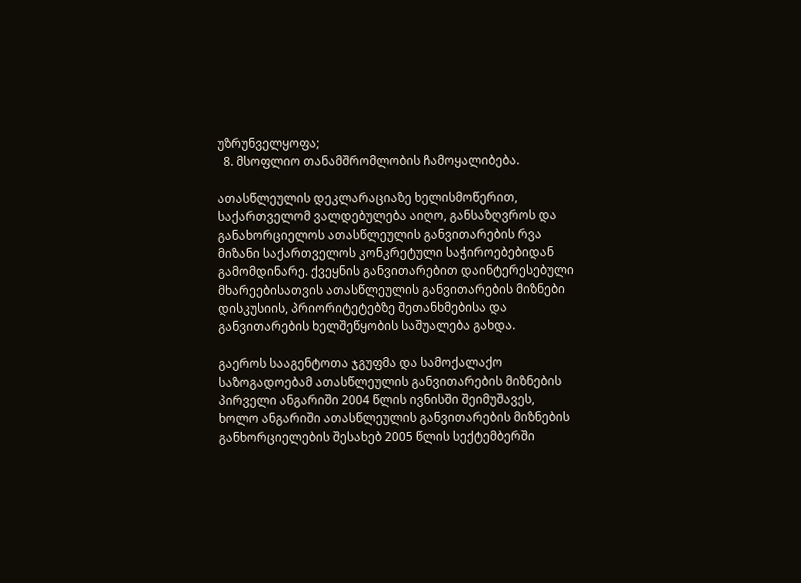უზრუნველყოფა;
  8. მსოფლიო თანამშრომლობის ჩამოყალიბება.

ათასწლეულის დეკლარაციაზე ხელისმოწერით, საქართველომ ვალდებულება აიღო, განსაზღვროს და განახორციელოს ათასწლეულის განვითარების რვა მიზანი საქართველოს კონკრეტული საჭიროებებიდან გამომდინარე. ქვეყნის განვითარებით დაინტერესებული მხარეებისათვის ათასწლეულის განვითარების მიზნები დისკუსიის, პრიორიტეტებზე შეთანხმებისა და განვითარების ხელშეწყობის საშუალება გახდა.

გაეროს სააგენტოთა ჯგუფმა და სამოქალაქო საზოგადოებამ ათასწლეულის განვითარების მიზნების პირველი ანგარიში 2004 წლის ივნისში შეიმუშავეს, ხოლო ანგარიში ათასწლეულის განვითარების მიზნების განხორციელების შესახებ 2005 წლის სექტემბერში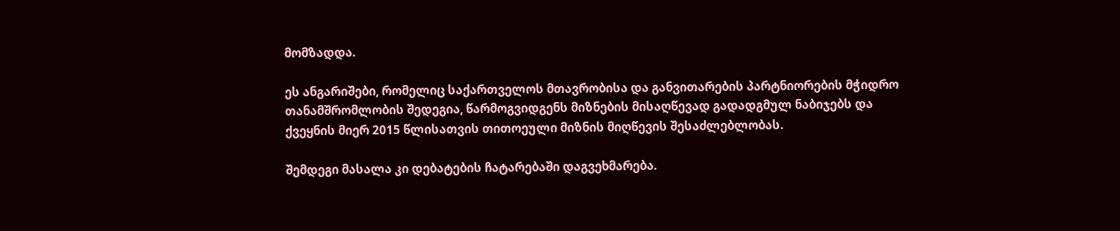მომზადდა.

ეს ანგარიშები, რომელიც საქართველოს მთავრობისა და განვითარების პარტნიორების მჭიდრო თანამშრომლობის შედეგია, წარმოგვიდგენს მიზნების მისაღწევად გადადგმულ ნაბიჯებს და ქვეყნის მიერ 2015 წლისათვის თითოეული მიზნის მიღწევის შესაძლებლობას.

შემდეგი მასალა კი დებატების ჩატარებაში დაგვეხმარება.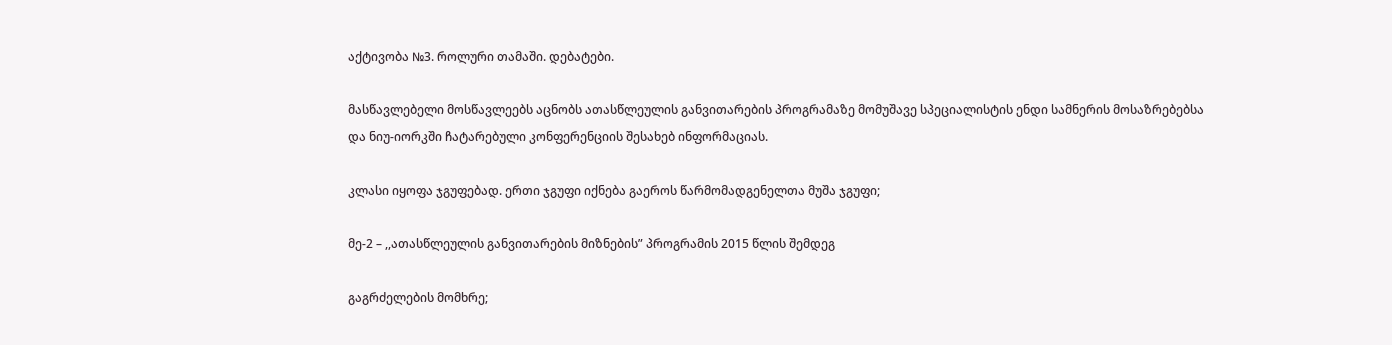აქტივობა №3. როლური თამაში. დებატები.

მასწავლებელი მოსწავლეებს აცნობს ათასწლეულის განვითარების პროგრამაზე მომუშავე სპეციალისტის ენდი სამნერის მოსაზრებებსა და ნიუ-იორკში ჩატარებული კონფერენციის შესახებ ინფორმაციას.

კლასი იყოფა ჯგუფებად. ერთი ჯგუფი იქნება გაეროს წარმომადგენელთა მუშა ჯგუფი;

მე-2 – ,,ათასწლეულის განვითარების მიზნების” პროგრამის 2015 წლის შემდეგ

გაგრძელების მომხრე;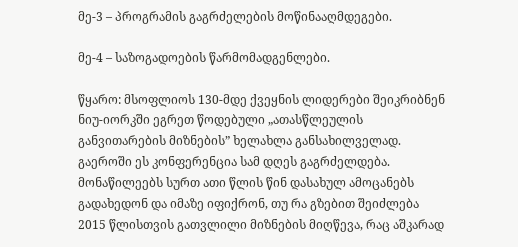მე-3 – პროგრამის გაგრძელების მოწინააღმდეგები.

მე-4 – საზოგადოების წარმომადგენლები.

წყარო: მსოფლიოს 130-მდე ქვეყნის ლიდერები შეიკრიბნენ ნიუ-იორკში ეგრეთ წოდებული „ათასწლეულის განვითარების მიზნების” ხელახლა განსახილველად. გაეროში ეს კონფერენცია სამ დღეს გაგრძელდება. მონაწილეებს სურთ ათი წლის წინ დასახულ ამოცანებს გადახედონ და იმაზე იფიქრონ, თუ რა გზებით შეიძლება 2015 წლისთვის გათვლილი მიზნების მიღწევა, რაც აშკარად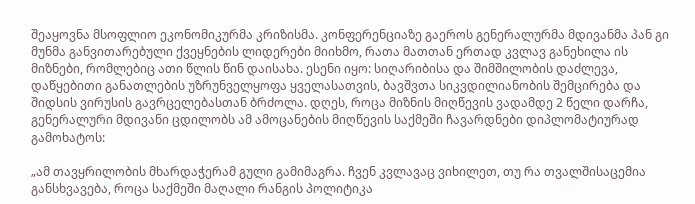შეაყოვნა მსოფლიო ეკონომიკურმა კრიზისმა. კონფერენციაზე გაეროს გენერალურმა მდივანმა პან გი მუნმა განვითარებული ქვეყნების ლიდერები მიიხმო, რათა მათთან ერთად კვლავ განეხილა ის მიზნები, რომლებიც ათი წლის წინ დაისახა. ესენი იყო: სიღარიბისა და შიმშილობის დაძლევა, დაწყებითი განათლების უზრუნველყოფა ყველასათვის, ბავშვთა სიკვდილიანობის შემცირება და შიდსის ვირუსის გავრცელებასთან ბრძოლა. დღეს, როცა მიზნის მიღწევის ვადამდე 2 წელი დარჩა, გენერალური მდივანი ცდილობს ამ ამოცანების მიღწევის საქმეში ჩავარდნები დიპლომატიურად გამოხატოს:

„ამ თავყრილობის მხარდაჭერამ გული გამიმაგრა. ჩვენ კვლავაც ვიხილეთ, თუ რა თვალშისაცემია განსხვავება, როცა საქმეში მაღალი რანგის პოლიტიკა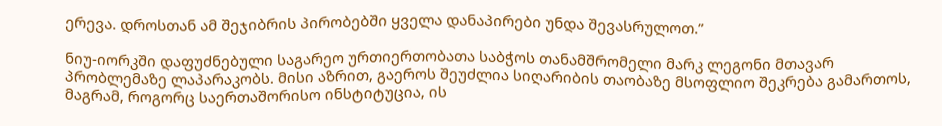ერევა. დროსთან ამ შეჯიბრის პირობებში ყველა დანაპირები უნდა შევასრულოთ.”

ნიუ-იორკში დაფუძნებული საგარეო ურთიერთობათა საბჭოს თანამშრომელი მარკ ლეგონი მთავარ პრობლემაზე ლაპარაკობს. მისი აზრით, გაეროს შეუძლია სიღარიბის თაობაზე მსოფლიო შეკრება გამართოს, მაგრამ, როგორც საერთაშორისო ინსტიტუცია, ის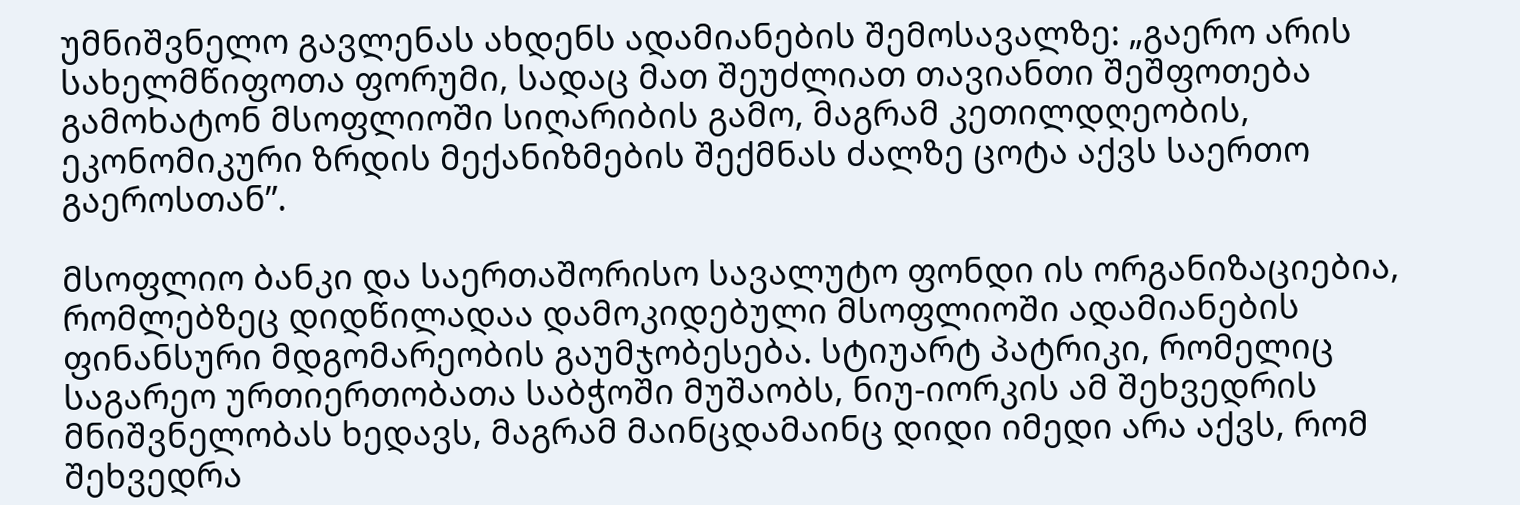უმნიშვნელო გავლენას ახდენს ადამიანების შემოსავალზე: „გაერო არის სახელმწიფოთა ფორუმი, სადაც მათ შეუძლიათ თავიანთი შეშფოთება გამოხატონ მსოფლიოში სიღარიბის გამო, მაგრამ კეთილდღეობის, ეკონომიკური ზრდის მექანიზმების შექმნას ძალზე ცოტა აქვს საერთო გაეროსთან”.

მსოფლიო ბანკი და საერთაშორისო სავალუტო ფონდი ის ორგანიზაციებია, რომლებზეც დიდწილადაა დამოკიდებული მსოფლიოში ადამიანების ფინანსური მდგომარეობის გაუმჯობესება. სტიუარტ პატრიკი, რომელიც საგარეო ურთიერთობათა საბჭოში მუშაობს, ნიუ-იორკის ამ შეხვედრის მნიშვნელობას ხედავს, მაგრამ მაინცდამაინც დიდი იმედი არა აქვს, რომ შეხვედრა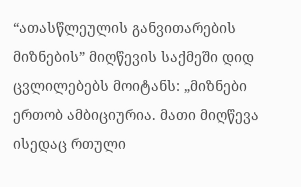“ათასწლეულის განვითარების მიზნების” მიღწევის საქმეში დიდ ცვლილებებს მოიტანს: „მიზნები ერთობ ამბიციურია. მათი მიღწევა ისედაც რთული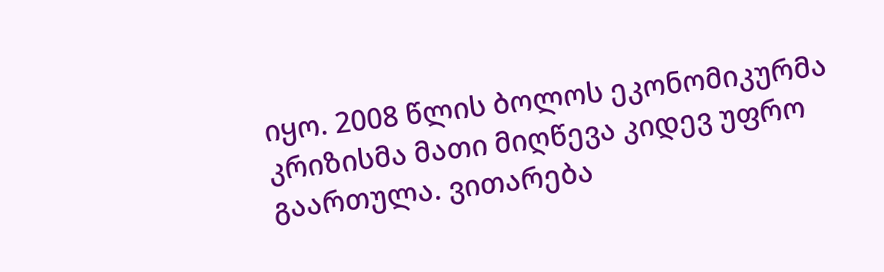იყო. 2008 წლის ბოლოს ეკონომიკურმა კრიზისმა მათი მიღწევა კიდევ უფრო გაართულა. ვითარება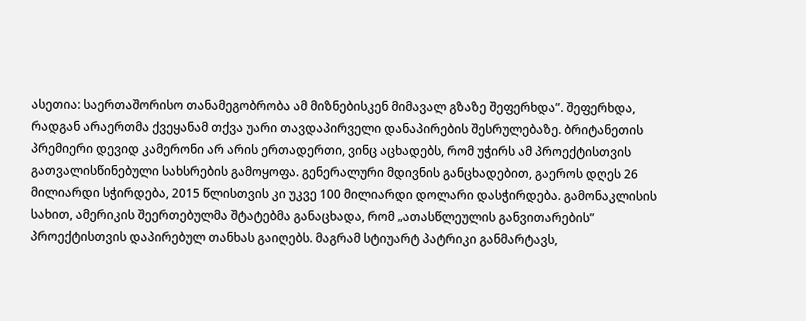ასეთია: საერთაშორისო თანამეგობრობა ამ მიზნებისკენ მიმავალ გზაზე შეფერხდა”. შეფერხდა, რადგან არაერთმა ქვეყანამ თქვა უარი თავდაპირველი დანაპირების შესრულებაზე. ბრიტანეთის პრემიერი დევიდ კამერონი არ არის ერთადერთი, ვინც აცხადებს, რომ უჭირს ამ პროექტისთვის გათვალისწინებული სახსრების გამოყოფა. გენერალური მდივნის განცხადებით, გაეროს დღეს 26 მილიარდი სჭირდება, 2015 წლისთვის კი უკვე 100 მილიარდი დოლარი დასჭირდება. გამონაკლისის სახით, ამერიკის შეერთებულმა შტატებმა განაცხადა, რომ „ათასწლეულის განვითარების” პროექტისთვის დაპირებულ თანხას გაიღებს. მაგრამ სტიუარტ პატრიკი განმარტავს,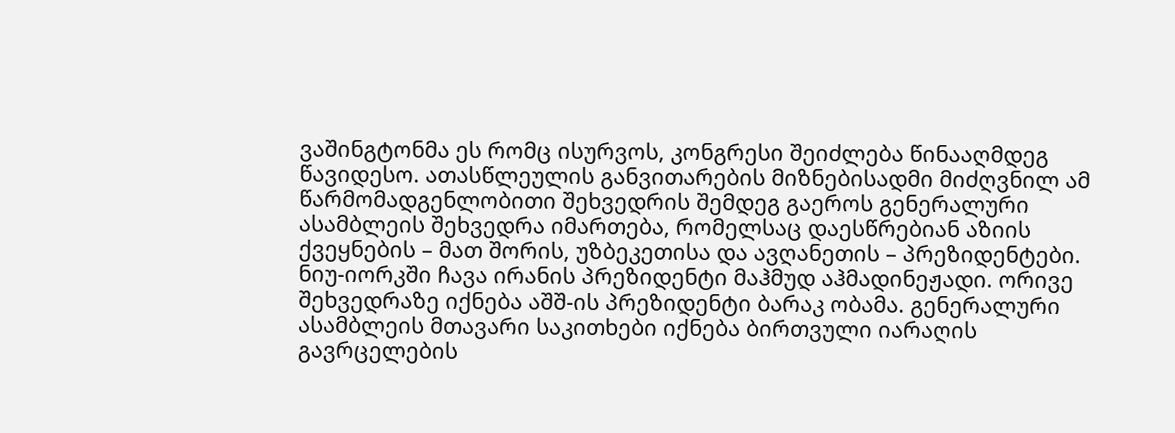ვაშინგტონმა ეს რომც ისურვოს, კონგრესი შეიძლება წინააღმდეგ წავიდესო. ათასწლეულის განვითარების მიზნებისადმი მიძღვნილ ამ წარმომადგენლობითი შეხვედრის შემდეგ გაეროს გენერალური ასამბლეის შეხვედრა იმართება, რომელსაც დაესწრებიან აზიის ქვეყნების – მათ შორის, უზბეკეთისა და ავღანეთის – პრეზიდენტები. ნიუ-იორკში ჩავა ირანის პრეზიდენტი მაჰმუდ აჰმადინეჟადი. ორივე შეხვედრაზე იქნება აშშ-ის პრეზიდენტი ბარაკ ობამა. გენერალური ასამბლეის მთავარი საკითხები იქნება ბირთვული იარაღის გავრცელების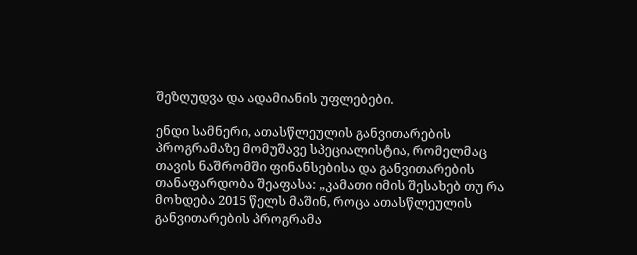შეზღუდვა და ადამიანის უფლებები.

ენდი სამნერი, ათასწლეულის განვითარების პროგრამაზე მომუშავე სპეციალისტია, რომელმაც თავის ნაშრომში ფინანსებისა და განვითარების თანაფარდობა შეაფასა: „კამათი იმის შესახებ თუ რა მოხდება 2015 წელს მაშინ, როცა ათასწლეულის განვითარების პროგრამა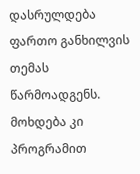დასრულდება ფართო განხილვის თემას წარმოადგენს. მოხდება კი პროგრამით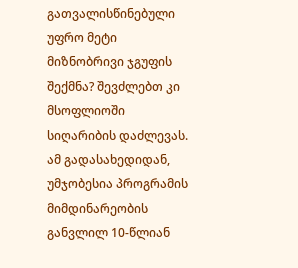გათვალისწინებული უფრო მეტი მიზნობრივი ჯგუფის შექმნა? შევძლებთ კი მსოფლიოში სიღარიბის დაძლევას. ამ გადასახედიდან, უმჯობესია პროგრამის მიმდინარეობის განვლილ 10-წლიან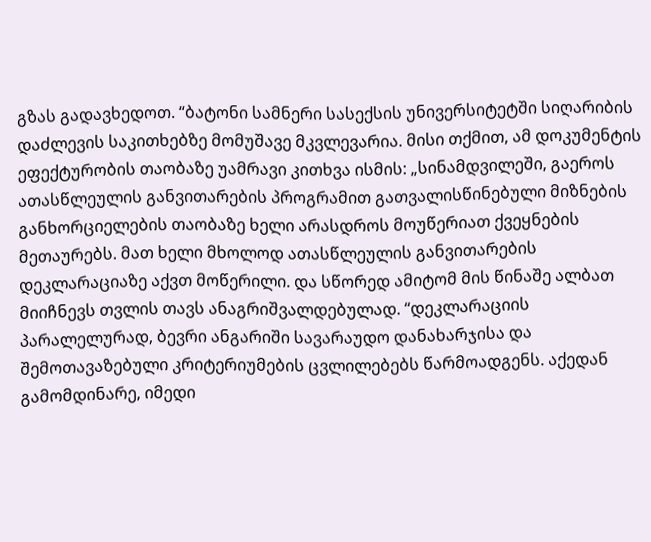გზას გადავხედოთ. “ბატონი სამნერი სასექსის უნივერსიტეტში სიღარიბის დაძლევის საკითხებზე მომუშავე მკვლევარია. მისი თქმით, ამ დოკუმენტის ეფექტურობის თაობაზე უამრავი კითხვა ისმის: „სინამდვილეში, გაეროს ათასწლეულის განვითარების პროგრამით გათვალისწინებული მიზნების განხორციელების თაობაზე ხელი არასდროს მოუწერიათ ქვეყნების მეთაურებს. მათ ხელი მხოლოდ ათასწლეულის განვითარების დეკლარაციაზე აქვთ მოწერილი. და სწორედ ამიტომ მის წინაშე ალბათ მიიჩნევს თვლის თავს ანაგრიშვალდებულად. “დეკლარაციის პარალელურად, ბევრი ანგარიში სავარაუდო დანახარჯისა და შემოთავაზებული კრიტერიუმების ცვლილებებს წარმოადგენს. აქედან გამომდინარე, იმედი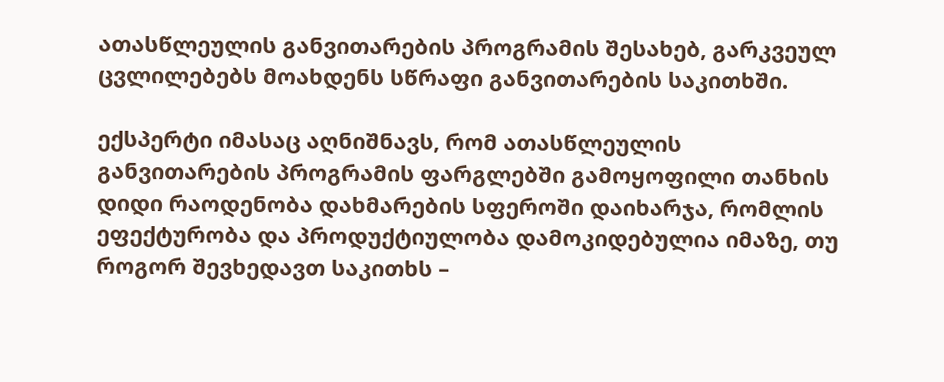ათასწლეულის განვითარების პროგრამის შესახებ, გარკვეულ ცვლილებებს მოახდენს სწრაფი განვითარების საკითხში.

ექსპერტი იმასაც აღნიშნავს, რომ ათასწლეულის განვითარების პროგრამის ფარგლებში გამოყოფილი თანხის დიდი რაოდენობა დახმარების სფეროში დაიხარჯა, რომლის ეფექტურობა და პროდუქტიულობა დამოკიდებულია იმაზე, თუ როგორ შევხედავთ საკითხს –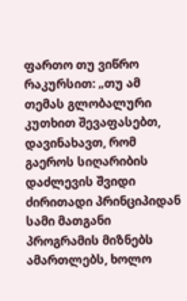ფართო თუ ვიწრო რაკურსით: „თუ ამ თემას გლობალური კუთხით შევაფასებთ, დავინახავთ, რომ გაეროს სიღარიბის დაძლევის შვიდი ძირითადი პრინციპიდან სამი მათგანი პროგრამის მიზნებს ამართლებს, ხოლო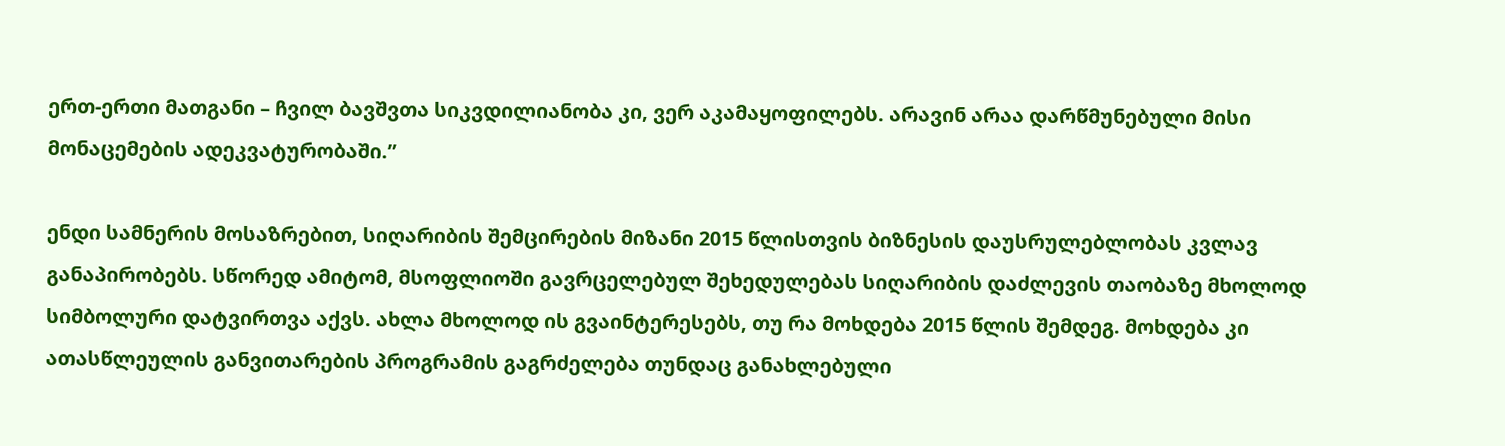ერთ-ერთი მათგანი – ჩვილ ბავშვთა სიკვდილიანობა კი, ვერ აკამაყოფილებს. არავინ არაა დარწმუნებული მისი მონაცემების ადეკვატურობაში.”

ენდი სამნერის მოსაზრებით, სიღარიბის შემცირების მიზანი 2015 წლისთვის ბიზნესის დაუსრულებლობას კვლავ განაპირობებს. სწორედ ამიტომ, მსოფლიოში გავრცელებულ შეხედულებას სიღარიბის დაძლევის თაობაზე მხოლოდ სიმბოლური დატვირთვა აქვს. ახლა მხოლოდ ის გვაინტერესებს, თუ რა მოხდება 2015 წლის შემდეგ. მოხდება კი ათასწლეულის განვითარების პროგრამის გაგრძელება თუნდაც განახლებული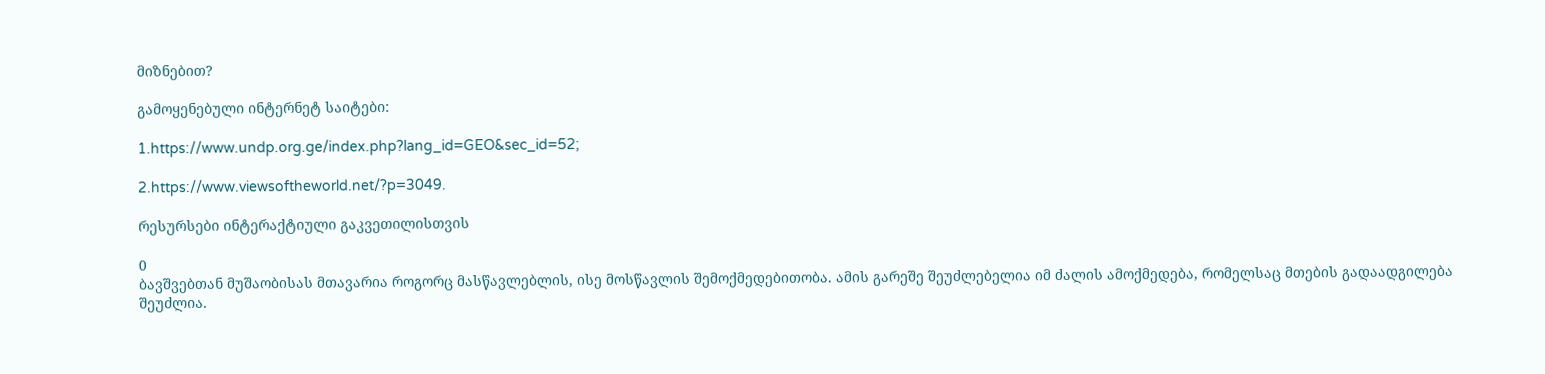მიზნებით?

გამოყენებული ინტერნეტ საიტები:

1.https://www.undp.org.ge/index.php?lang_id=GEO&sec_id=52;

2.https://www.viewsoftheworld.net/?p=3049.

რესურსები ინტერაქტიული გაკვეთილისთვის

0
ბავშვებთან მუშაობისას მთავარია როგორც მასწავლებლის, ისე მოსწავლის შემოქმედებითობა. ამის გარეშე შეუძლებელია იმ ძალის ამოქმედება, რომელსაც მთების გადაადგილება შეუძლია.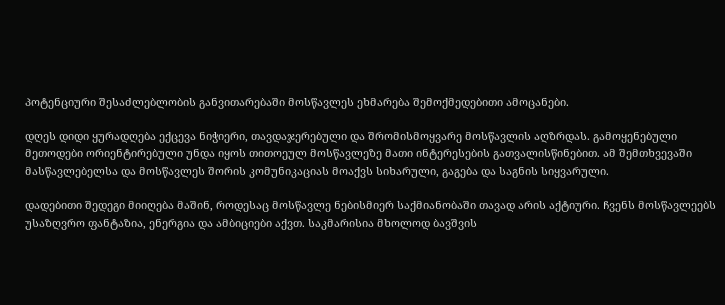პოტენციური შესაძლებლობის განვითარებაში მოსწავლეს ეხმარება შემოქმედებითი ამოცანები.

დღეს დიდი ყურადღება ექცევა ნიჭიერი, თავდაჯერებული და შრომისმოყვარე მოსწავლის აღზრდას. გამოყენებული მეთოდები ორიენტირებული უნდა იყოს თითოეულ მოსწავლეზე მათი ინტერესების გათვალისწინებით. ამ შემთხვევაში მასწავლებელსა და მოსწავლეს შორის კომუნიკაციას მოაქვს სიხარული, გაგება და საგნის სიყვარული.

დადებითი შედეგი მიიღება მაშინ, როდესაც მოსწავლე ნებისმიერ საქმიანობაში თავად არის აქტიური. ჩვენს მოსწავლეებს უსაზღვრო ფანტაზია, ენერგია და ამბიციები აქვთ. საკმარისია მხოლოდ ბავშვის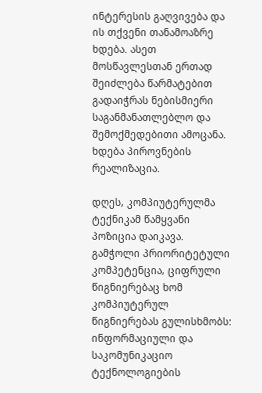ინტერესის გაღვივება და ის თქვენი თანამოაზრე ხდება. ასეთ მოსწავლესთან ერთად შეიძლება წარმატებით გადაიჭრას ნებისმიერი საგანმანათლებლო და შემოქმედებითი ამოცანა. ხდება პიროვნების რეალიზაცია.

დღეს, კომპიუტერულმა ტექნიკამ წამყვანი პოზიცია დაიკავა. გამჭოლი პრიორიტეტული კომპეტენცია, ციფრული წიგნიერებაც ხომ კომპიუტერულ წიგნიერებას გულისხმობს: ინფორმაციული და საკომუნიკაციო ტექნოლოგიების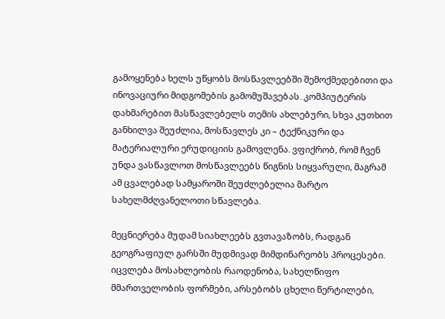გამოყენება ხელს უწყობს მოსწავლეებში შემოქმედებითი და ინოვაციური მიდგომების გამომუშავებას. კომპიუტერის დახმარებით მასწავლებელს თემის ახლებური, სხვა კუთხით განხილვა შეუძლია, მოსწავლეს კი – ტექნიკური და მატერიალური ერუდიციის გამოვლენა. ვფიქრობ, რომ ჩვენ უნდა ვასწავლოთ მოსწავლეებს წიგნის სიყვარული, მაგრამ ამ ცვალებად სამყაროში შეუძლებელია მარტო სახელმძღვანელოთი სწავლება.

მეცნიერება მუდამ სიახლეებს გვთავაზობს, რადგან გეოგრაფიულ გარსში მუდმივად მიმდინარეობს პროცესები. იცვლება მოსახლეობის რაოდენობა, სახელწიფო მმართველობის ფორმები, არსებობს ცხელი წერტილები,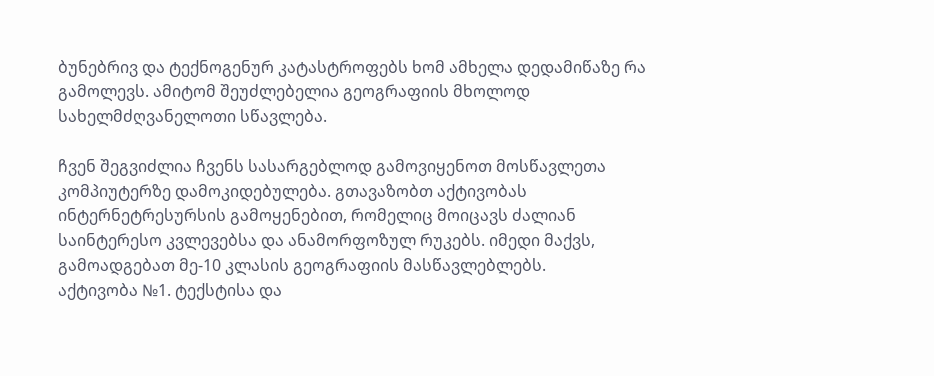ბუნებრივ და ტექნოგენურ კატასტროფებს ხომ ამხელა დედამიწაზე რა გამოლევს. ამიტომ შეუძლებელია გეოგრაფიის მხოლოდ სახელმძღვანელოთი სწავლება.

ჩვენ შეგვიძლია ჩვენს სასარგებლოდ გამოვიყენოთ მოსწავლეთა კომპიუტერზე დამოკიდებულება. გთავაზობთ აქტივობას ინტერნეტრესურსის გამოყენებით, რომელიც მოიცავს ძალიან საინტერესო კვლევებსა და ანამორფოზულ რუკებს. იმედი მაქვს, გამოადგებათ მე-10 კლასის გეოგრაფიის მასწავლებლებს.
აქტივობა №1. ტექსტისა და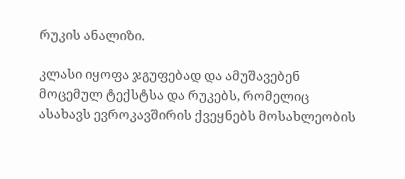რუკის ანალიზი.

კლასი იყოფა ჯგუფებად და ამუშავებენ მოცემულ ტექსტსა და რუკებს, რომელიც ასახავს ევროკავშირის ქვეყნებს მოსახლეობის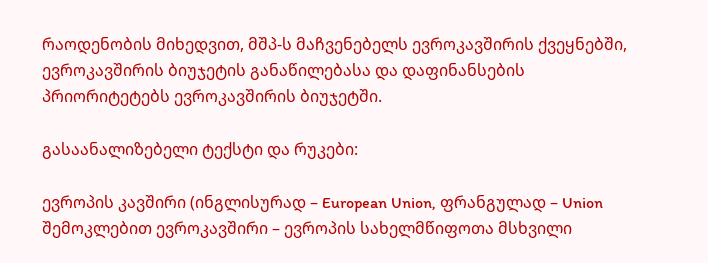რაოდენობის მიხედვით, მშპ-ს მაჩვენებელს ევროკავშირის ქვეყნებში, ევროკავშირის ბიუჯეტის განაწილებასა და დაფინანსების პრიორიტეტებს ევროკავშირის ბიუჯეტში.

გასაანალიზებელი ტექსტი და რუკები:

ევროპის კავშირი (ინგლისურად – European Union, ფრანგულად – Union შემოკლებით ევროკავშირი – ევროპის სახელმწიფოთა მსხვილი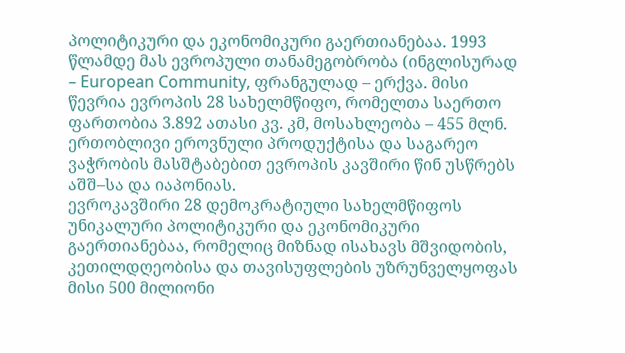პოლიტიკური და ეკონომიკური გაერთიანებაა. 1993 წლამდე მას ევროპული თანამეგობრობა (ინგლისურად – European Community, ფრანგულად – ერქვა. მისი წევრია ევროპის 28 სახელმწიფო, რომელთა საერთო ფართობია 3.892 ათასი კვ. კმ, მოსახლეობა – 455 მლნ. ერთობლივი ეროვნული პროდუქტისა და საგარეო ვაჭრობის მასშტაბებით ევროპის კავშირი წინ უსწრებს აშშ–სა და იაპონიას.
ევროკავშირი 28 დემოკრატიული სახელმწიფოს უნიკალური პოლიტიკური და ეკონომიკური გაერთიანებაა, რომელიც მიზნად ისახავს მშვიდობის, კეთილდღეობისა და თავისუფლების უზრუნველყოფას მისი 500 მილიონი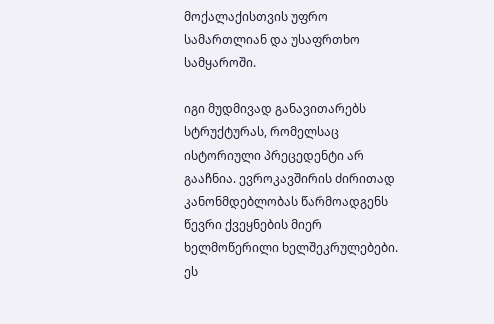მოქალაქისთვის უფრო სამართლიან და უსაფრთხო სამყაროში.

იგი მუდმივად განავითარებს სტრუქტურას, რომელსაც ისტორიული პრეცედენტი არ გააჩნია. ევროკავშირის ძირითად კანონმდებლობას წარმოადგენს წევრი ქვეყნების მიერ ხელმოწერილი ხელშეკრულებები. ეს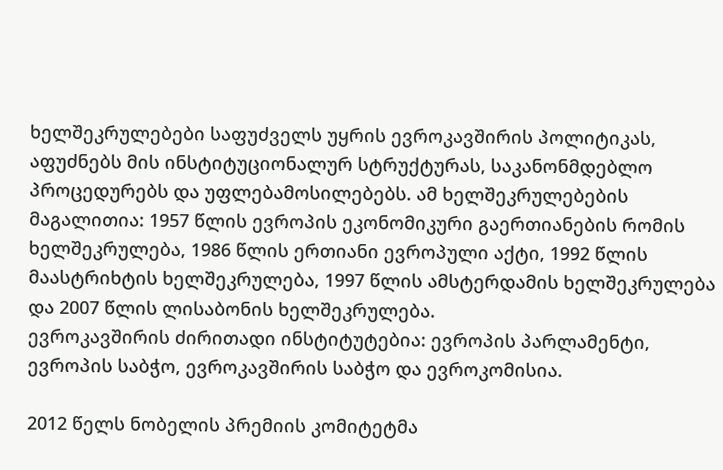ხელშეკრულებები საფუძველს უყრის ევროკავშირის პოლიტიკას, აფუძნებს მის ინსტიტუციონალურ სტრუქტურას, საკანონმდებლო პროცედურებს და უფლებამოსილებებს. ამ ხელშეკრულებების მაგალითია: 1957 წლის ევროპის ეკონომიკური გაერთიანების რომის ხელშეკრულება, 1986 წლის ერთიანი ევროპული აქტი, 1992 წლის მაასტრიხტის ხელშეკრულება, 1997 წლის ამსტერდამის ხელშეკრულება და 2007 წლის ლისაბონის ხელშეკრულება.
ევროკავშირის ძირითადი ინსტიტუტებია: ევროპის პარლამენტი, ევროპის საბჭო, ევროკავშირის საბჭო და ევროკომისია.

2012 წელს ნობელის პრემიის კომიტეტმა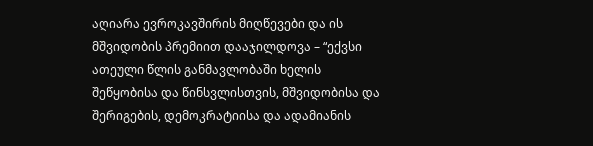აღიარა ევროკავშირის მიღწევები და ის მშვიდობის პრემიით დააჯილდოვა – “ექვსი ათეული წლის განმავლობაში ხელის შეწყობისა და წინსვლისთვის, მშვიდობისა და შერიგების, დემოკრატიისა და ადამიანის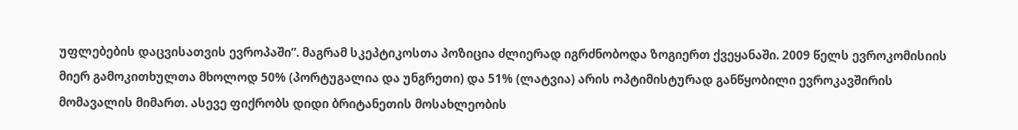უფლებების დაცვისათვის ევროპაში”. მაგრამ სკეპტიკოსთა პოზიცია ძლიერად იგრძნობოდა ზოგიერთ ქვეყანაში. 2009 წელს ევროკომისიის მიერ გამოკითხულთა მხოლოდ 50% (პორტუგალია და უნგრეთი) და 51% (ლატვია) არის ოპტიმისტურად განწყობილი ევროკავშირის მომავალის მიმართ. ასევე ფიქრობს დიდი ბრიტანეთის მოსახლეობის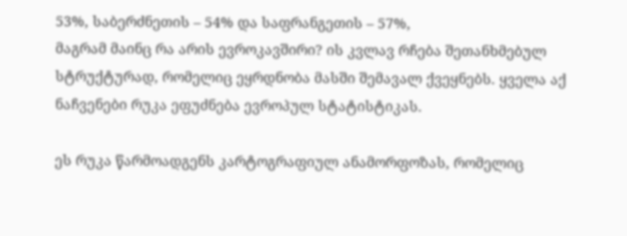53%, საბერძნეთის – 54% და საფრანგეთის – 57%,
მაგრამ მაინც რა არის ევროკავშირი? ის კვლავ რჩება შეთანხმებულ სტრუქტურად, რომელიც ეყრდნობა მასში შემავალ ქვეყნებს. ყველა აქ ნაჩვენები რუკა ეფუძნება ევროპულ სტატისტიკას.

ეს რუკა წარმოადგენს კარტოგრაფიულ ანამორფოზას, რომელიც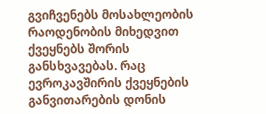გვიჩვენებს მოსახლეობის რაოდენობის მიხედვით ქვეყნებს შორის განსხვავებას. რაც ევროკავშირის ქვეყნების განვითარების დონის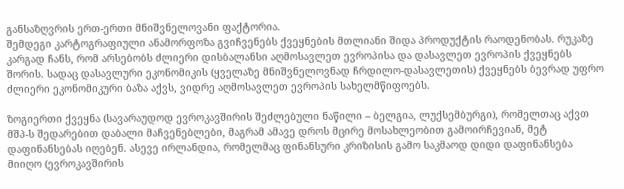განსაზღვრის ერთ-ერთი მნიშვნელოვანი ფაქტორია.
შემდეგი კარტოგრაფიული ანამორფოზა გვიჩვენებს ქვეყნების მთლიანი შიდა პროდუქტის რაოდენობას. რუკაზე კარგად ჩანს, რომ არსებობს ძლიერი დისბალანსი აღმოსავლეთ ევროპისა და დასავლეთ ევროპის ქვეყნებს შორის. სადაც დასავლური ეკონომიკის (ყველაზე მნიშვნელოვნად ჩრდილო-დასავლეთის) ქვეყნებს ბევრად უფრო ძლიერი ეკონომიკური ბაზა აქვს, ვიდრე აღმოსავლეთ ევროპის სახელმწიფოებს.

ზოგიერთი ქვეყნა (სავარაუდოდ ევროკავშირის შეძლებული ნაწილი – ბელგია, ლუქსემბურგი), რომელთაც აქვთ მშპ-ს შედარებით დაბალი მაჩვენებლები, მაგრამ ამავე დროს მცირე მოსახლეობით გამოირჩევიან, მეტ დაფინანსებას იღებენ. ასევე ირლანდია, რომელმაც ფინანსური კრიზისის გამო საკმაოდ დიდი დაფინანსება მიიღო (ევროკავშირის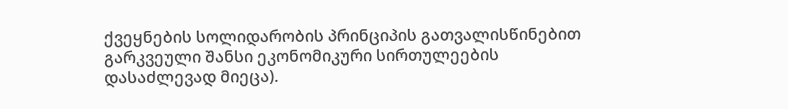ქვეყნების სოლიდარობის პრინციპის გათვალისწინებით გარკვეული შანსი ეკონომიკური სირთულეების დასაძლევად მიეცა).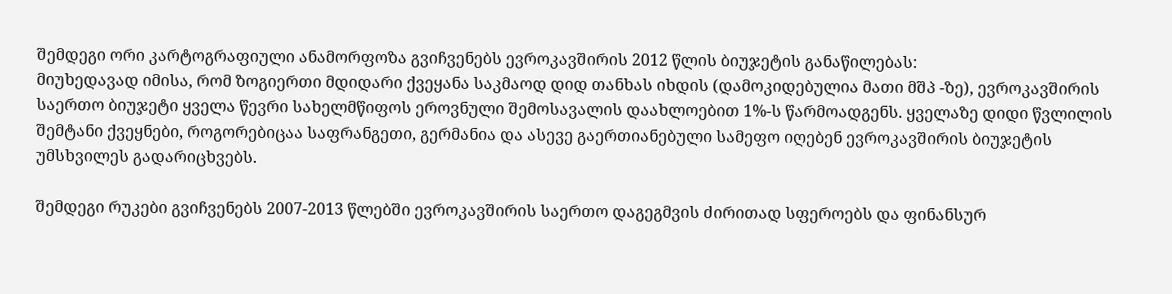შემდეგი ორი კარტოგრაფიული ანამორფოზა გვიჩვენებს ევროკავშირის 2012 წლის ბიუჯეტის განაწილებას:
მიუხედავად იმისა, რომ ზოგიერთი მდიდარი ქვეყანა საკმაოდ დიდ თანხას იხდის (დამოკიდებულია მათი მშპ -ზე), ევროკავშირის საერთო ბიუჯეტი ყველა წევრი სახელმწიფოს ეროვნული შემოსავალის დაახლოებით 1%-ს წარმოადგენს. ყველაზე დიდი წვლილის შემტანი ქვეყნები, როგორებიცაა საფრანგეთი, გერმანია და ასევე გაერთიანებული სამეფო იღებენ ევროკავშირის ბიუჯეტის უმსხვილეს გადარიცხვებს.

შემდეგი რუკები გვიჩვენებს 2007-2013 წლებში ევროკავშირის საერთო დაგეგმვის ძირითად სფეროებს და ფინანსურ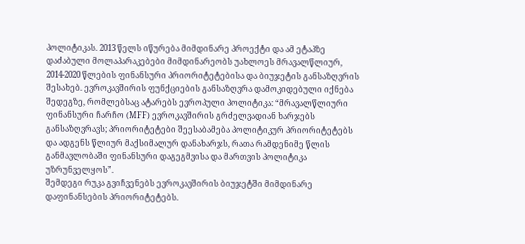პოლიტიკას. 2013 წელს იწურება მიმდინარე პროექტი და ამ ეტაპზე დაძაბული მოლაპარაკებები მიმდინარეობს უახლოეს მრავალწლიურ, 2014-2020 წლების ფინანსური პრიორიტეტებისა და ბიუჯეტის განსაზღვრის შესახებ. ევროკავშირის ფუნქციების განსაზღვრა დამოკიდებული იქნება შედეგზე, რომლებსაც ატარებს ევროპული პოლიტიკა: “მრავალწლიური ფინანსური ჩარჩო (MFF) ევროკავშირის გრძელვადიან ხარჯებს განსაზღვრავს; პრიორიტეტები შეესაბამება პოლიტიკურ პრიორიტეტებს და ადგენს წლიურ მაქსიმალურ დანახარჯს, რათა რამდენიმე წლის განმავლობაში ფინანსური დაგეგმვისა და მართვის პოლიტიკა უზრუნველყოს”.
შემდეგი რუკა გვიჩვენებს ევროკავშირის ბიუჯეტში მიმდინარე დაფინანსების პრიორიტეტებს.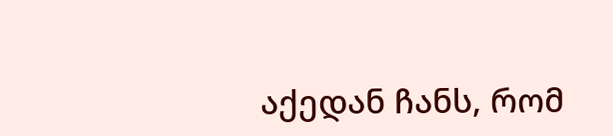აქედან ჩანს, რომ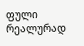ფული რეალურად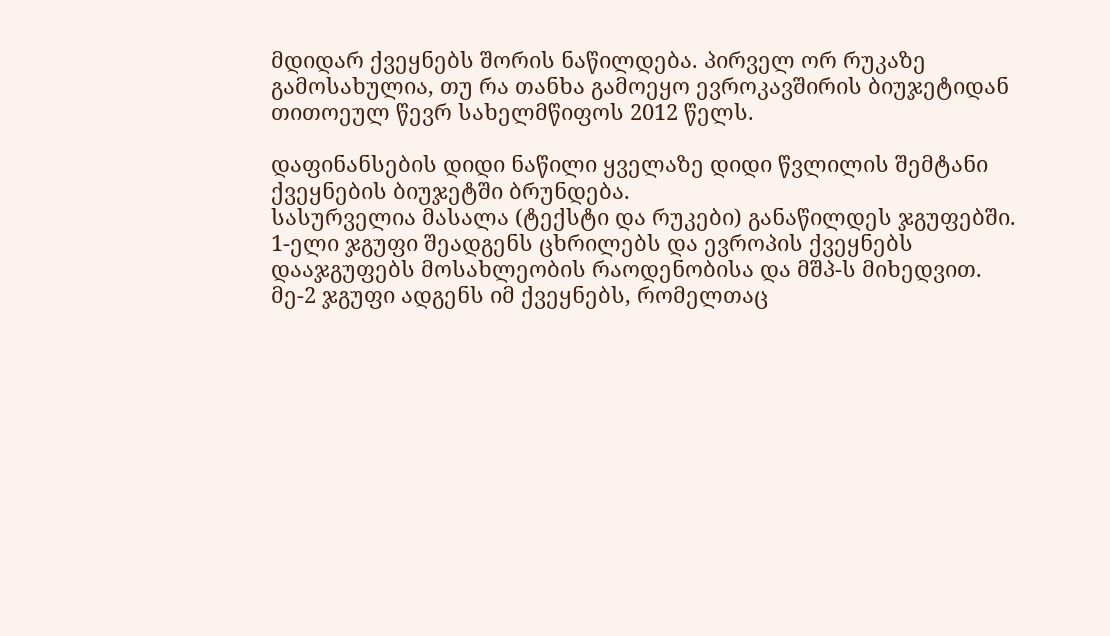მდიდარ ქვეყნებს შორის ნაწილდება. პირველ ორ რუკაზე გამოსახულია, თუ რა თანხა გამოეყო ევროკავშირის ბიუჯეტიდან თითოეულ წევრ სახელმწიფოს 2012 წელს.

დაფინანსების დიდი ნაწილი ყველაზე დიდი წვლილის შემტანი ქვეყნების ბიუჯეტში ბრუნდება.
სასურველია მასალა (ტექსტი და რუკები) განაწილდეს ჯგუფებში.
1-ელი ჯგუფი შეადგენს ცხრილებს და ევროპის ქვეყნებს დააჯგუფებს მოსახლეობის რაოდენობისა და მშპ-ს მიხედვით.
მე-2 ჯგუფი ადგენს იმ ქვეყნებს, რომელთაც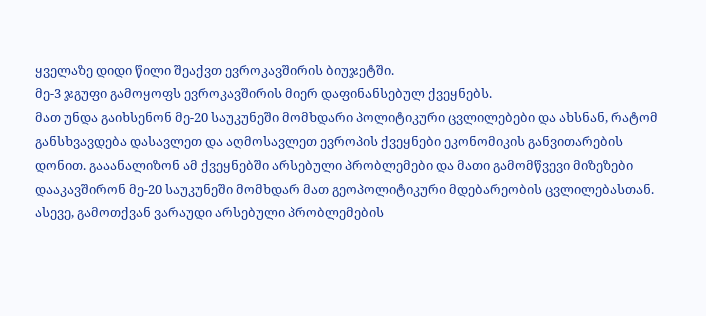ყველაზე დიდი წილი შეაქვთ ევროკავშირის ბიუჯეტში.
მე-3 ჯგუფი გამოყოფს ევროკავშირის მიერ დაფინანსებულ ქვეყნებს.
მათ უნდა გაიხსენონ მე-20 საუკუნეში მომხდარი პოლიტიკური ცვლილებები და ახსნან, რატომ განსხვავდება დასავლეთ და აღმოსავლეთ ევროპის ქვეყნები ეკონომიკის განვითარების დონით. გააანალიზონ ამ ქვეყნებში არსებული პრობლემები და მათი გამომწვევი მიზეზები დააკავშირონ მე-20 საუკუნეში მომხდარ მათ გეოპოლიტიკური მდებარეობის ცვლილებასთან. ასევე, გამოთქვან ვარაუდი არსებული პრობლემების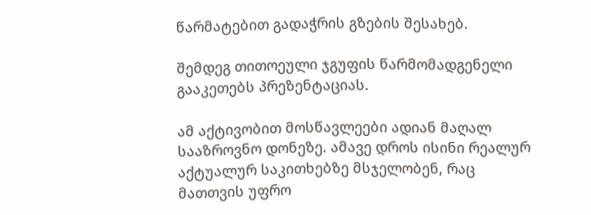წარმატებით გადაჭრის გზების შესახებ.

შემდეგ თითოეული ჯგუფის წარმომადგენელი გააკეთებს პრეზენტაციას.

ამ აქტივობით მოსწავლეები ადიან მაღალ სააზროვნო დონეზე. ამავე დროს ისინი რეალურ აქტუალურ საკითხებზე მსჯელობენ, რაც მათთვის უფრო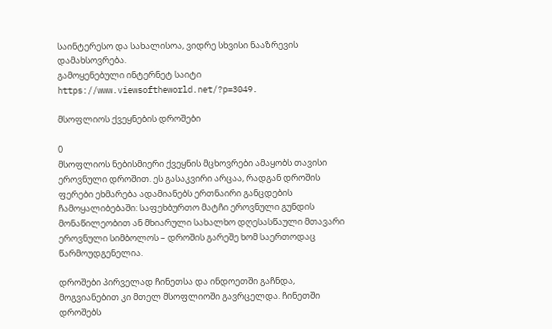საინტერესო და სახალისოა, ვიდრე სხვისი ნააზრევის დამახსოვრება.
გამოყენებული ინტერნეტ საიტი https://www.viewsoftheworld.net/?p=3049.

მსოფლიოს ქვეყნების დროშები

0
მსოფლიოს ნებისმიერი ქვეყნის მცხოვრები ამაყობს თავისი ეროვნული დროშით. ეს გასაკვირი არცაა, რადგან დროშის ფერები ეხმარება ადამიანებს ერთნაირი განცდების ჩამოყალიბებაში: საფეხბურთო მატჩი ეროვნული გუნდის მონაწილეობით ან მხიარული სახალხო დღესასწაული მთავარი ეროვნული სიმბოლოს – დროშის გარეშე ხომ საერთოდაც წარმოუდგენელია.

დროშები პირველად ჩინეთსა და ინდოეთში გაჩნდა, მოგვიანებით კი მთელ მსოფლიოში გავრცელდა. ჩინეთში დროშებს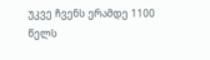უკვე ჩვენს ერამდე 1100 წელს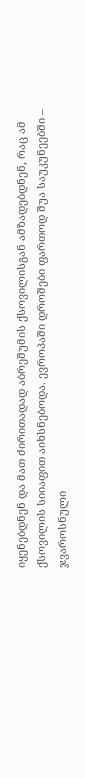იყენებდნენ და მათ ძირითადად აბრეშუმის ქსოვილისგან ამზადებდნენ, რაც ამ ქსოვილის სიიაფით აიხსნებოდა. ევროპაში დროშები ფართოდ შუა საუკუნეებში – ჯვაროსნული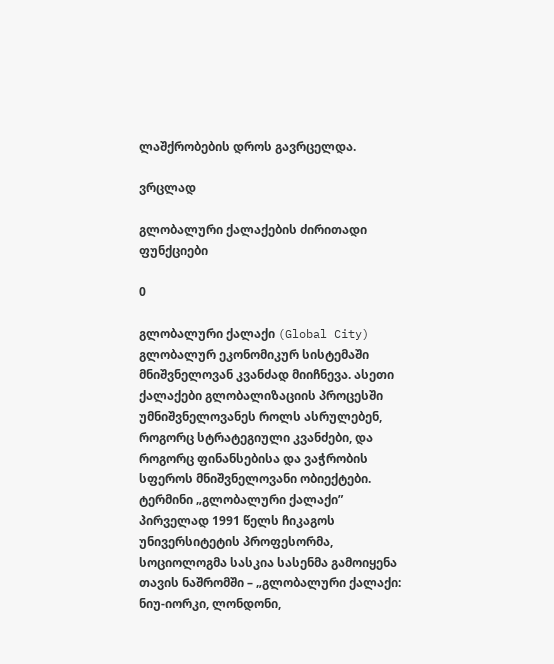ლაშქრობების დროს გავრცელდა.

ვრცლად

გლობალური ქალაქების ძირითადი ფუნქციები

0

გლობალური ქალაქი (Global City) გლობალურ ეკონომიკურ სისტემაში მნიშვნელოვან კვანძად მიიჩნევა. ასეთი ქალაქები გლობალიზაციის პროცესში უმნიშვნელოვანეს როლს ასრულებენ, როგორც სტრატეგიული კვანძები, და როგორც ფინანსებისა და ვაჭრობის სფეროს მნიშვნელოვანი ობიექტები. ტერმინი „გლობალური ქალაქი” პირველად 1991 წელს ჩიკაგოს უნივერსიტეტის პროფესორმა, სოციოლოგმა სასკია სასენმა გამოიყენა თავის ნაშრომში – „გლობალური ქალაქი: ნიუ-იორკი, ლონდონი,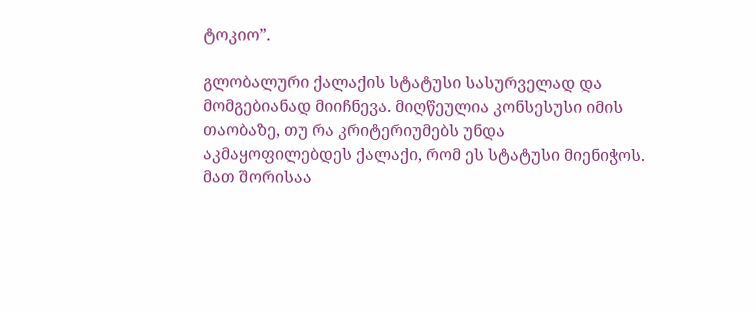ტოკიო”.

გლობალური ქალაქის სტატუსი სასურველად და მომგებიანად მიიჩნევა. მიღწეულია კონსესუსი იმის თაობაზე, თუ რა კრიტერიუმებს უნდა აკმაყოფილებდეს ქალაქი, რომ ეს სტატუსი მიენიჭოს. მათ შორისაა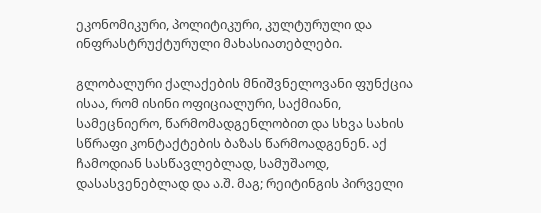ეკონომიკური, პოლიტიკური, კულტურული და ინფრასტრუქტურული მახასიათებლები.

გლობალური ქალაქების მნიშვნელოვანი ფუნქცია ისაა, რომ ისინი ოფიციალური, საქმიანი, სამეცნიერო, წარმომადგენლობით და სხვა სახის სწრაფი კონტაქტების ბაზას წარმოადგენენ. აქ ჩამოდიან სასწავლებლად, სამუშაოდ, დასასვენებლად და ა.შ. მაგ; რეიტინგის პირველი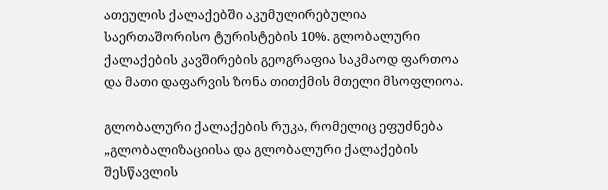ათეულის ქალაქებში აკუმულირებულია საერთაშორისო ტურისტების 10%. გლობალური ქალაქების კავშირების გეოგრაფია საკმაოდ ფართოა და მათი დაფარვის ზონა თითქმის მთელი მსოფლიოა.

გლობალური ქალაქების რუკა, რომელიც ეფუძნება „გლობალიზაციისა და გლობალური ქალაქების შესწავლის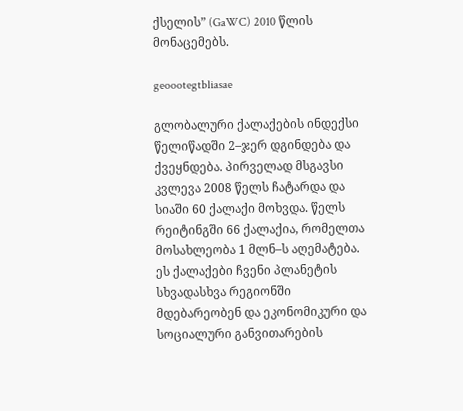ქსელის” (GaWC) 2010 წლის მონაცემებს.

geoootegtbliasae

გლობალური ქალაქების ინდექსი წელიწადში 2–ჯერ დგინდება და ქვეყნდება. პირველად მსგავსი კვლევა 2008 წელს ჩატარდა და სიაში 60 ქალაქი მოხვდა. წელს რეიტინგში 66 ქალაქია, რომელთა მოსახლეობა 1 მლნ–ს აღემატება. ეს ქალაქები ჩვენი პლანეტის სხვადასხვა რეგიონში მდებარეობენ და ეკონომიკური და სოციალური განვითარების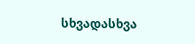სხვადასხვა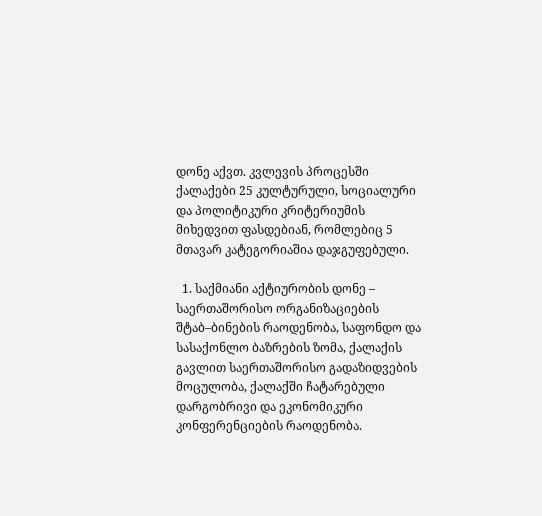დონე აქვთ. კვლევის პროცესში ქალაქები 25 კულტურული, სოციალური და პოლიტიკური კრიტერიუმის მიხედვით ფასდებიან, რომლებიც 5 მთავარ კატეგორიაშია დაჯგუფებული.

  1. საქმიანი აქტიურობის დონე – საერთაშორისო ორგანიზაციების შტაბ–ბინების რაოდენობა, საფონდო და სასაქონლო ბაზრების ზომა, ქალაქის გავლით საერთაშორისო გადაზიდვების მოცულობა, ქალაქში ჩატარებული დარგობრივი და ეკონომიკური კონფერენციების რაოდენობა.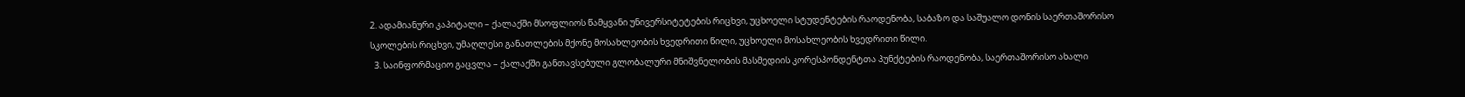2. ადამიანური კაპიტალი – ქალაქში მსოფლიოს წამყვანი უნივერსიტეტების რიცხვი, უცხოელი სტუდენტების რაოდენობა, საბაზო და საშუალო დონის საერთაშორისო სკოლების რიცხვი, უმაღლესი განათლების მქონე მოსახლეობის ხვედრითი წილი, უცხოელი მოსახლეობის ხვედრითი წილი.
  3. საინფორმაციო გაცვლა – ქალაქში განთავსებული გლობალური მნიშვნელობის მასმედიის კორესპონდენტთა პუნქტების რაოდენობა, საერთაშორისო ახალი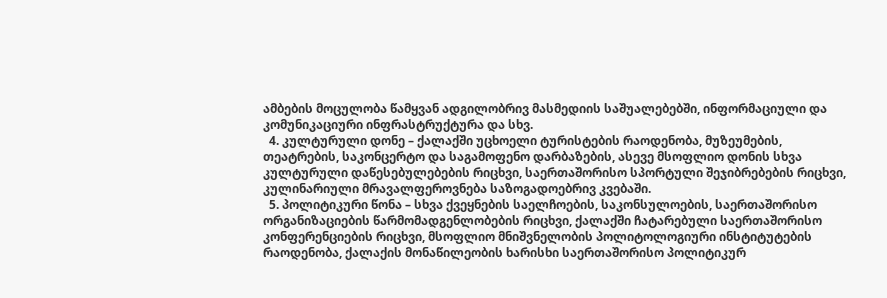ამბების მოცულობა წამყვან ადგილობრივ მასმედიის საშუალებებში, ინფორმაციული და კომუნიკაციური ინფრასტრუქტურა და სხვ.
  4. კულტურული დონე – ქალაქში უცხოელი ტურისტების რაოდენობა, მუზეუმების, თეატრების, საკონცერტო და საგამოფენო დარბაზების, ასევე მსოფლიო დონის სხვა კულტურული დაწესებულებების რიცხვი, საერთაშორისო სპორტული შეჯიბრებების რიცხვი, კულინარიული მრავალფეროვნება საზოგადოებრივ კვებაში.
  5. პოლიტიკური წონა – სხვა ქვეყნების საელჩოების, საკონსულოების, საერთაშორისო ორგანიზაციების წარმომადგენლობების რიცხვი, ქალაქში ჩატარებული საერთაშორისო კონფერენციების რიცხვი, მსოფლიო მნიშვნელობის პოლიტოლოგიური ინსტიტუტების რაოდენობა, ქალაქის მონაწილეობის ხარისხი საერთაშორისო პოლიტიკურ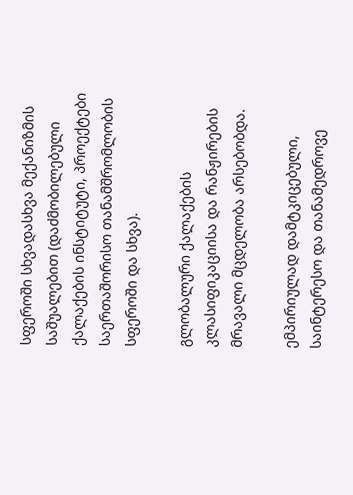სფეროში სხვადასხვა მექანიზმის საშუალებით (დაძმობილებული ქალაქების ინსტიტუტი, პროექტები საერთაშორისო თანამშრომლობის სფეროში და სხვა).

გლობალური ქალაქების კლასიფიკაციისა და რანჟირების მრავალი მცდელობა არსებობდა.

ემპირიულად დამტკიცებული, საინტერესო და თანამედროვე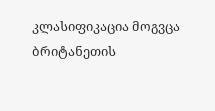კლასიფიკაცია მოგვცა ბრიტანეთის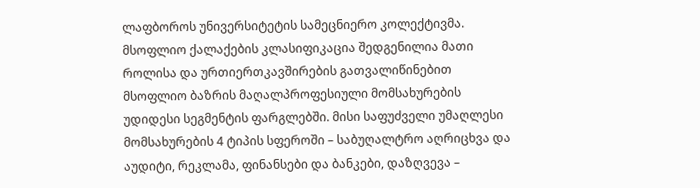ლაფბოროს უნივერსიტეტის სამეცნიერო კოლექტივმა. მსოფლიო ქალაქების კლასიფიკაცია შედგენილია მათი როლისა და ურთიერთკავშირების გათვალიწინებით მსოფლიო ბაზრის მაღალპროფესიული მომსახურების უდიდესი სეგმენტის ფარგლებში. მისი საფუძველი უმაღლესი მომსახურების 4 ტიპის სფეროში – საბუღალტრო აღრიცხვა და აუდიტი, რეკლამა, ფინანსები და ბანკები, დაზღვევა –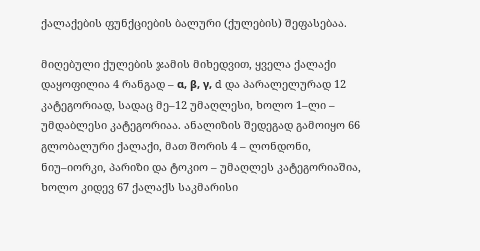ქალაქების ფუნქციების ბალური (ქულების) შეფასებაა.

მიღებული ქულების ჯამის მიხედვით, ყველა ქალაქი დაყოფილია 4 რანგად – α, β, γ, d და პარალელურად 12 კატეგორიად, სადაც მე–12 უმაღლესი, ხოლო 1–ლი – უმდაბლესი კატეგორიაა. ანალიზის შედეგად გამოიყო 66 გლობალური ქალაქი, მათ შორის 4 – ლონდონი, ნიუ–იორკი, პარიზი და ტოკიო – უმაღლეს კატეგორიაშია, ხოლო კიდევ 67 ქალაქს საკმარისი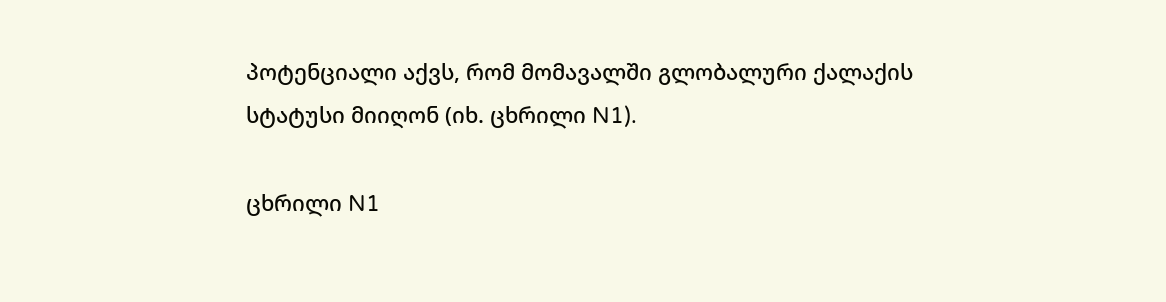პოტენციალი აქვს, რომ მომავალში გლობალური ქალაქის სტატუსი მიიღონ (იხ. ცხრილი N1).

ცხრილი N1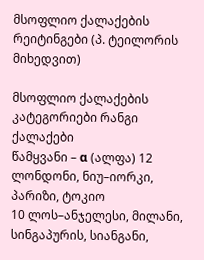მსოფლიო ქალაქების რეიტინგები (პ. ტეილორის მიხედვით)

მსოფლიო ქალაქების კატეგორიები რანგი ქალაქები
წამყვანი – α (ალფა) 12 ლონდონი, ნიუ–იორკი, პარიზი, ტოკიო
10 ლოს–ანჯელესი, მილანი, სინგაპურის, სიანგანი,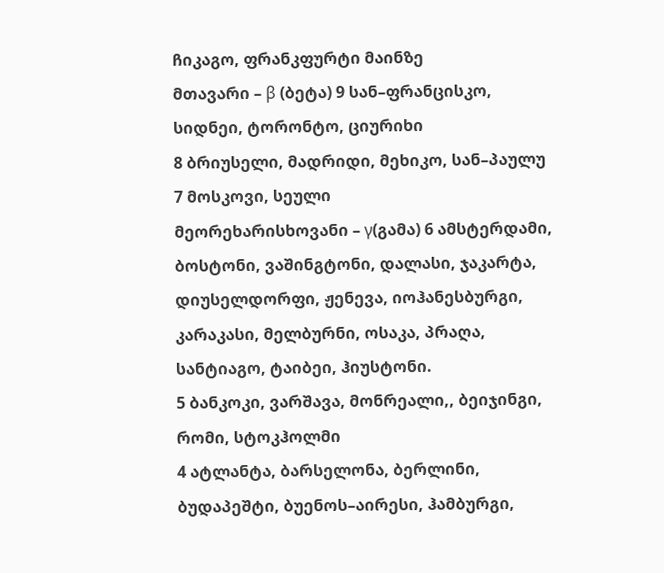ჩიკაგო, ფრანკფურტი მაინზე
მთავარი – β (ბეტა) 9 სან–ფრანცისკო, სიდნეი, ტორონტო, ციურიხი
8 ბრიუსელი, მადრიდი, მეხიკო, სან–პაულუ
7 მოსკოვი, სეული
მეორეხარისხოვანი – γ(გამა) 6 ამსტერდამი, ბოსტონი, ვაშინგტონი, დალასი, ჯაკარტა, დიუსელდორფი, ჟენევა, იოჰანესბურგი, კარაკასი, მელბურნი, ოსაკა, პრაღა, სანტიაგო, ტაიბეი, ჰიუსტონი.
5 ბანკოკი, ვარშავა, მონრეალი,, ბეიჯინგი, რომი, სტოკჰოლმი
4 ატლანტა, ბარსელონა, ბერლინი, ბუდაპეშტი, ბუენოს–აირესი, ჰამბურგი,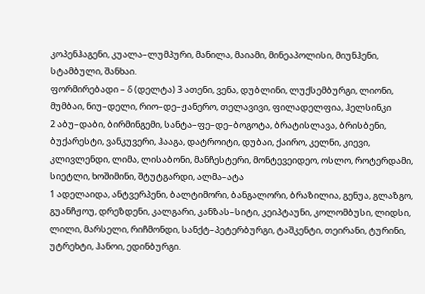კოპენჰაგენი, კუალა–ლუმპური, მანილა, მაიამი, მინეაპოლისი, მიუნჰენი, სტამბული, შანხაი.
ფორმირებადი – δ (დელტა) 3 ათენი, ვენა, დუბლინი, ლუქსემბურგი, ლიონი, მუმბაი, ნიუ–დელი, რიო–დე–ჟანერო, თელავივი, ფილადელფია, ჰელსინკი
2 აბუ–დაბი, ბირმინგემი, სანტა–ფე–დე–ბოგოტა, ბრატისლავა, ბრისბენი, ბუქარესტი, ვანკუვერი, ჰააგა, დატროიტი, დუბაი, ქაირო, კელნი, კიევი, კლივლენდი, ლიმა, ლისაბონი, მანჩესტერი, მონტევეიდეო, ოსლო, როტერდამი, სიეტლი, ხოშიმინი, შტუტგარდი, ალმა–ატა
1 ადელაიდა, ანტვერპენი, ბალტიმორი, ბანგალორი, ბრაზილია, გენუა, გლაზგო, გუანჩჟოუ, დრეზდენი, კალგარი, კანზას–სიტი, კეიპტაუნი, კოლომბუსი, ლიდსი, ლილი, მარსელი, რიჩმონდი, სანქტ–პეტერბურგი, ტაშკენტი, თეირანი, ტურინი, უტრეხტი, ჰანოი, ედინბურგი.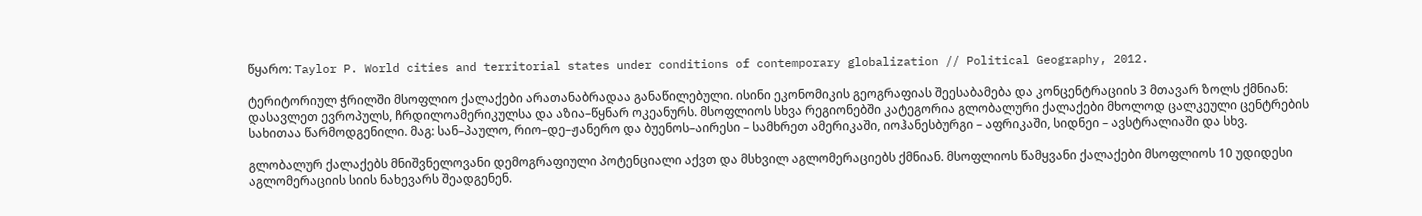წყარო: Taylor P. World cities and territorial states under conditions of contemporary globalization // Political Geography, 2012.

ტერიტორიულ ჭრილში მსოფლიო ქალაქები არათანაბრადაა განაწილებული. ისინი ეკონომიკის გეოგრაფიას შეესაბამება და კონცენტრაციის 3 მთავარ ზოლს ქმნიან: დასავლეთ ევროპულს, ჩრდილოამერიკულსა და აზია–წყნარ ოკეანურს. მსოფლიოს სხვა რეგიონებში კატეგორია გლობალური ქალაქები მხოლოდ ცალკეული ცენტრების სახითაა წარმოდგენილი. მაგ: სან–პაულო, რიო–დე–ჟანერო და ბუენოს–აირესი – სამხრეთ ამერიკაში, იოჰანესბურგი – აფრიკაში, სიდნეი – ავსტრალიაში და სხვ.

გლობალურ ქალაქებს მნიშვნელოვანი დემოგრაფიული პოტენციალი აქვთ და მსხვილ აგლომერაციებს ქმნიან. მსოფლიოს წამყვანი ქალაქები მსოფლიოს 10 უდიდესი აგლომერაციის სიის ნახევარს შეადგენენ.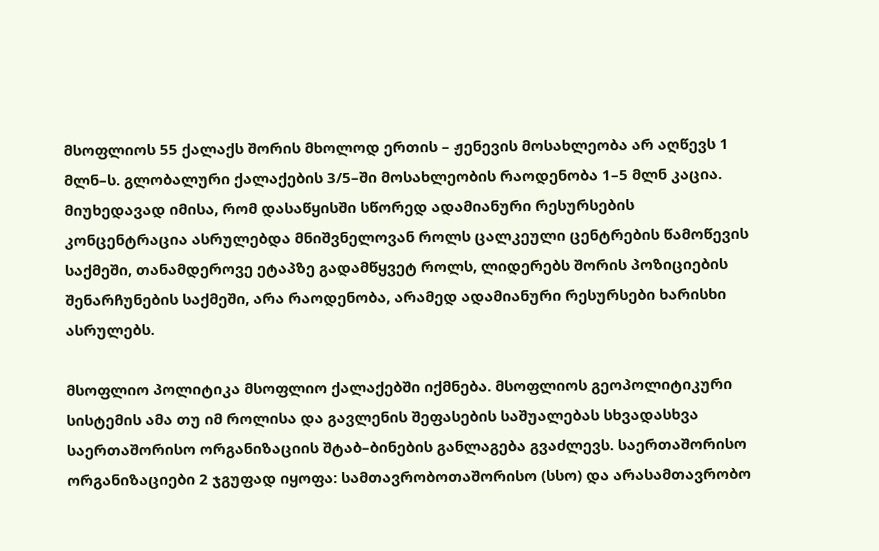მსოფლიოს 55 ქალაქს შორის მხოლოდ ერთის – ჟენევის მოსახლეობა არ აღწევს 1 მლნ–ს. გლობალური ქალაქების 3/5–ში მოსახლეობის რაოდენობა 1–5 მლნ კაცია. მიუხედავად იმისა, რომ დასაწყისში სწორედ ადამიანური რესურსების კონცენტრაცია ასრულებდა მნიშვნელოვან როლს ცალკეული ცენტრების წამოწევის საქმეში, თანამდეროვე ეტაპზე გადამწყვეტ როლს, ლიდერებს შორის პოზიციების შენარჩუნების საქმეში, არა რაოდენობა, არამედ ადამიანური რესურსები ხარისხი ასრულებს.

მსოფლიო პოლიტიკა მსოფლიო ქალაქებში იქმნება. მსოფლიოს გეოპოლიტიკური სისტემის ამა თუ იმ როლისა და გავლენის შეფასების საშუალებას სხვადასხვა საერთაშორისო ორგანიზაციის შტაბ–ბინების განლაგება გვაძლევს. საერთაშორისო ორგანიზაციები 2 ჯგუფად იყოფა: სამთავრობოთაშორისო (სსო) და არასამთავრობო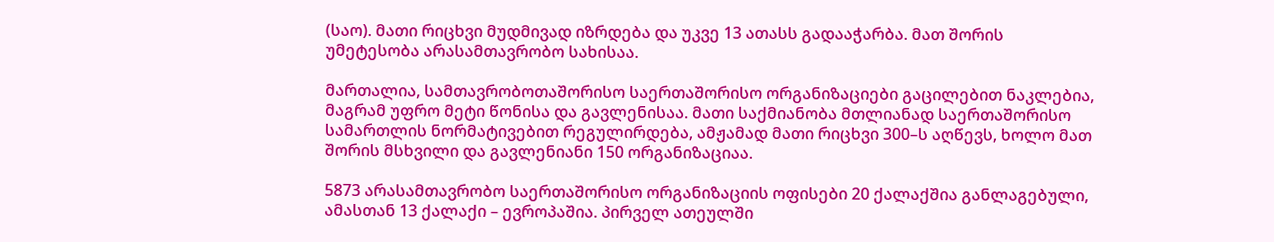(საო). მათი რიცხვი მუდმივად იზრდება და უკვე 13 ათასს გადააჭარბა. მათ შორის უმეტესობა არასამთავრობო სახისაა.

მართალია, სამთავრობოთაშორისო საერთაშორისო ორგანიზაციები გაცილებით ნაკლებია, მაგრამ უფრო მეტი წონისა და გავლენისაა. მათი საქმიანობა მთლიანად საერთაშორისო სამართლის ნორმატივებით რეგულირდება, ამჟამად მათი რიცხვი 300–ს აღწევს, ხოლო მათ შორის მსხვილი და გავლენიანი 150 ორგანიზაციაა.

5873 არასამთავრობო საერთაშორისო ორგანიზაციის ოფისები 20 ქალაქშია განლაგებული, ამასთან 13 ქალაქი – ევროპაშია. პირველ ათეულში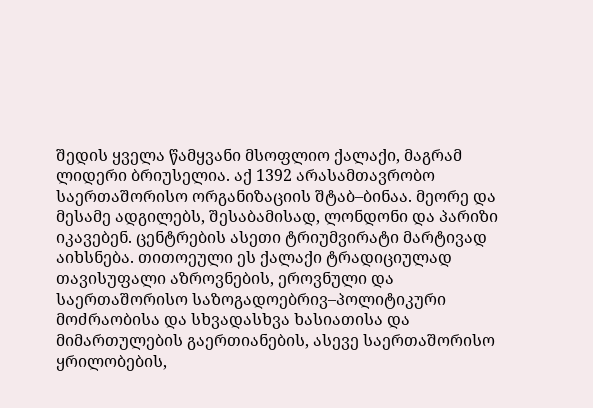შედის ყველა წამყვანი მსოფლიო ქალაქი, მაგრამ ლიდერი ბრიუსელია. აქ 1392 არასამთავრობო საერთაშორისო ორგანიზაციის შტაბ–ბინაა. მეორე და მესამე ადგილებს, შესაბამისად, ლონდონი და პარიზი იკავებენ. ცენტრების ასეთი ტრიუმვირატი მარტივად აიხსნება. თითოეული ეს ქალაქი ტრადიციულად თავისუფალი აზროვნების, ეროვნული და საერთაშორისო საზოგადოებრივ–პოლიტიკური მოძრაობისა და სხვადასხვა ხასიათისა და მიმართულების გაერთიანების, ასევე საერთაშორისო ყრილობების,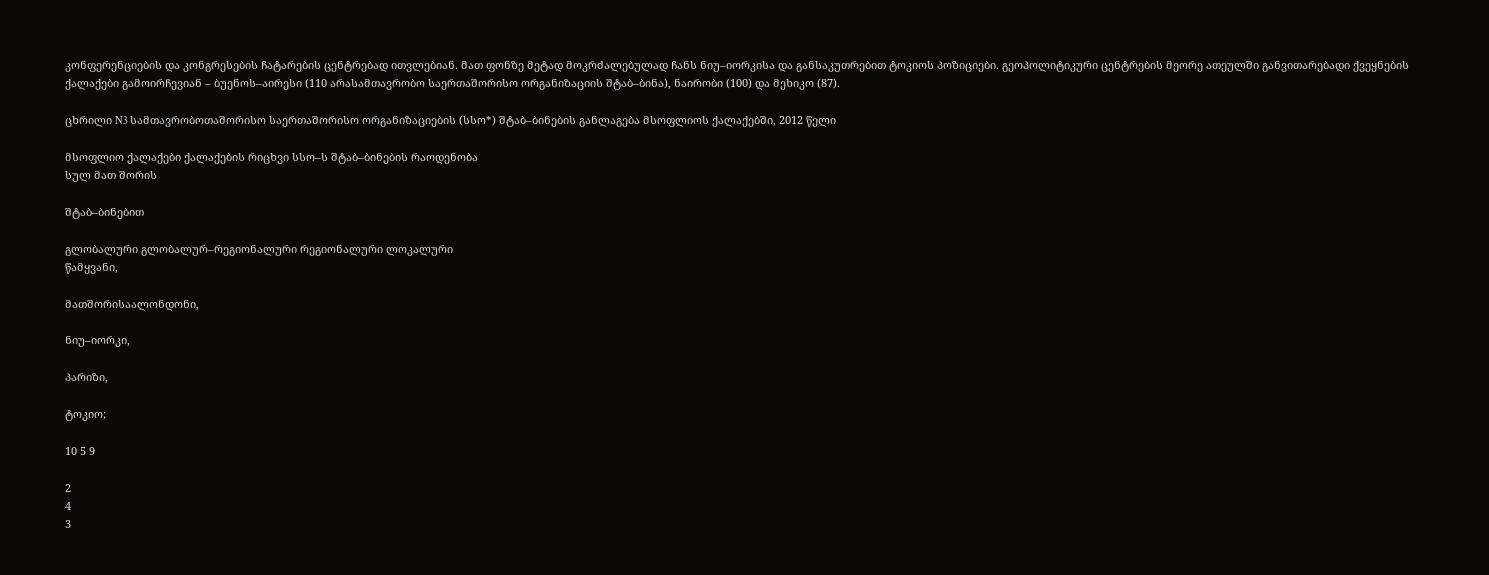კონფერენციების და კონგრესების ჩატარების ცენტრებად ითვლებიან. მათ ფონზე მეტად მოკრძალებულად ჩანს ნიუ–იორკისა და განსაკუთრებით ტოკიოს პოზიციები. გეოპოლიტიკური ცენტრების მეორე ათეულში განვითარებადი ქვეყნების ქალაქები გამოირჩევიან – ბუენოს–აირესი (110 არასამთავრობო საერთაშორისო ორგანიზაციის შტაბ–ბინა), ნაირობი (100) და მეხიკო (87).

ცხრილი N3 სამთავრობოთაშორისო საერთაშორისო ორგანიზაციების (სსო*) შტაბ–ბინების განლაგება მსოფლიოს ქალაქებში, 2012 წელი

მსოფლიო ქალაქები ქალაქების რიცხვი სსო–ს შტაბ–ბინების რაოდენობა
სულ მათ შორის

შტაბ–ბინებით

გლობალური გლობალურ–რეგიონალური რეგიონალური ლოკალური
წამყვანი,

მათშორისაალონდონი,

ნიუ–იორკი,

პარიზი,

ტოკიო;

10 5 9

2
4
3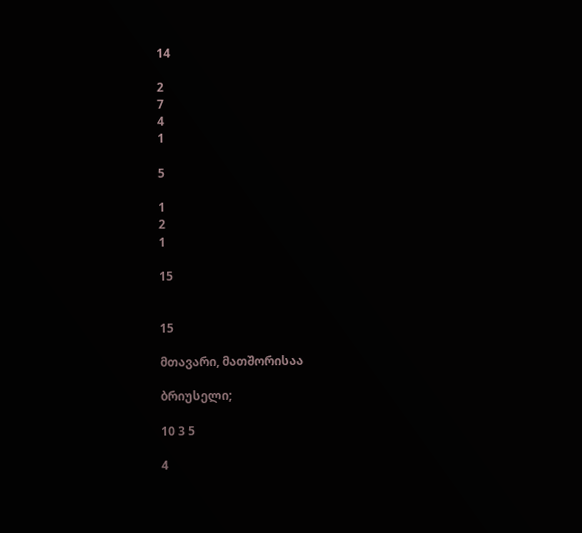14

2
7
4
1

5

1
2
1

15


15

მთავარი, მათშორისაა

ბრიუსელი;

10 3 5

4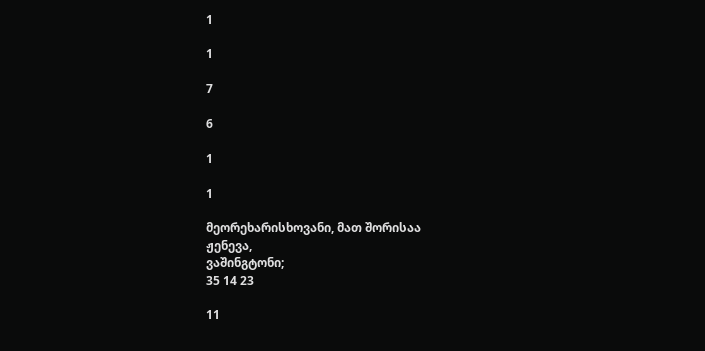1

1

7

6

1

1

მეორეხარისხოვანი, მათ შორისაა
ჟენევა,
ვაშინგტონი;
35 14 23

11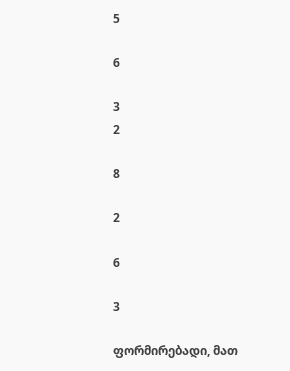5

6

3
2

8

2

6

3

ფორმირებადი, მათ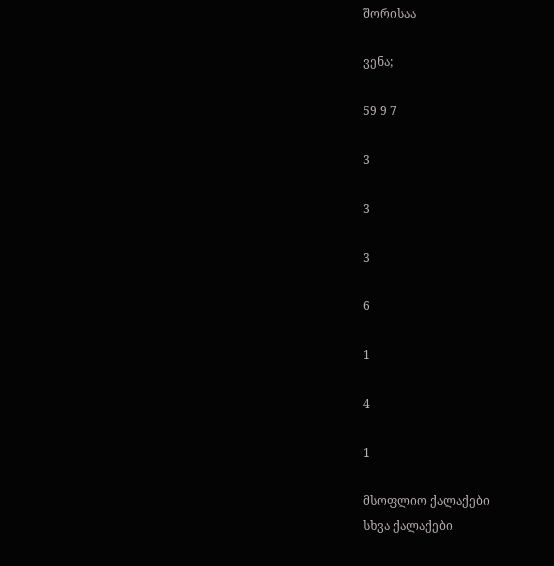შორისაა

ვენა;

59 9 7

3

3

3

6

1

4

1

მსოფლიო ქალაქები
სხვა ქალაქები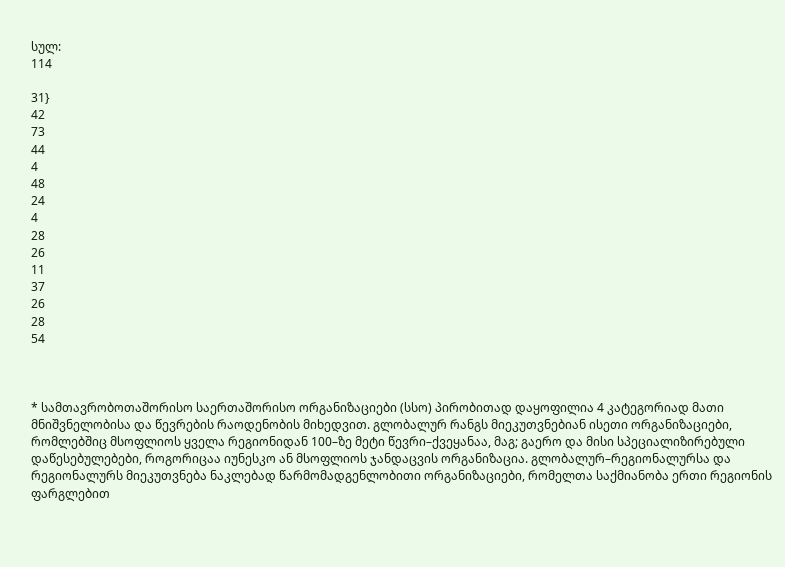სულ:
114

31}
42
73
44
4
48
24
4
28
26
11
37
26
28
54



* სამთავრობოთაშორისო საერთაშორისო ორგანიზაციები (სსო) პირობითად დაყოფილია 4 კატეგორიად მათი მნიშვნელობისა და წევრების რაოდენობის მიხედვით. გლობალურ რანგს მიეკუთვნებიან ისეთი ორგანიზაციები, რომლებშიც მსოფლიოს ყველა რეგიონიდან 100–ზე მეტი წევრი–ქვეყანაა, მაგ; გაერო და მისი სპეციალიზირებული დაწესებულებები, როგორიცაა იუნესკო ან მსოფლიოს ჯანდაცვის ორგანიზაცია. გლობალურ–რეგიონალურსა და რეგიონალურს მიეკუთვნება ნაკლებად წარმომადგენლობითი ორგანიზაციები, რომელთა საქმიანობა ერთი რეგიონის ფარგლებით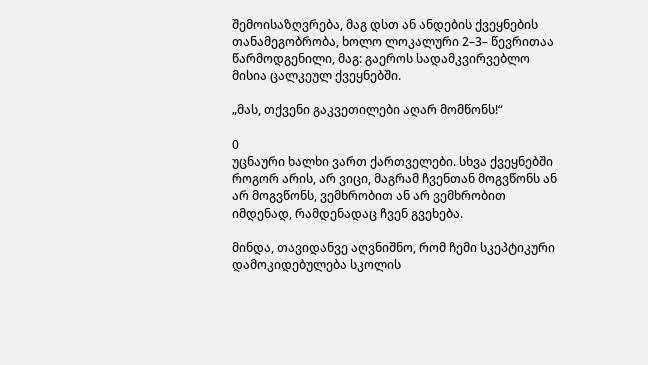შემოისაზღვრება, მაგ დსთ ან ანდების ქვეყნების თანამეგობრობა, ხოლო ლოკალური 2–3– წევრითაა წარმოდგენილი, მაგ: გაეროს სადამკვირვებლო მისია ცალკეულ ქვეყნებში.

„მას, თქვენი გაკვეთილები აღარ მომწონს!“

0
უცნაური ხალხი ვართ ქართველები. სხვა ქვეყნებში როგორ არის, არ ვიცი, მაგრამ ჩვენთან მოგვწონს ან არ მოგვწონს, ვემხრობით ან არ ვემხრობით იმდენად, რამდენადაც ჩვენ გვეხება.

მინდა, თავიდანვე აღვნიშნო, რომ ჩემი სკეპტიკური დამოკიდებულება სკოლის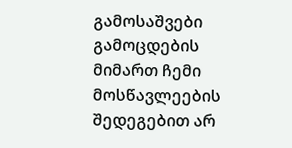გამოსაშვები გამოცდების მიმართ ჩემი მოსწავლეების შედეგებით არ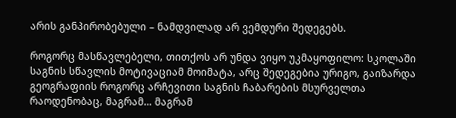არის განპირობებული – ნამდვილად არ ვემდური შედეგებს.

როგორც მასწავლებელი, თითქოს არ უნდა ვიყო უკმაყოფილო: სკოლაში საგნის სწავლის მოტივაციამ მოიმატა, არც შედეგებია ურიგო, გაიზარდა გეოგრაფიის როგორც არჩევითი საგნის ჩაბარების მსურველთა რაოდენობაც, მაგრამ… მაგრამ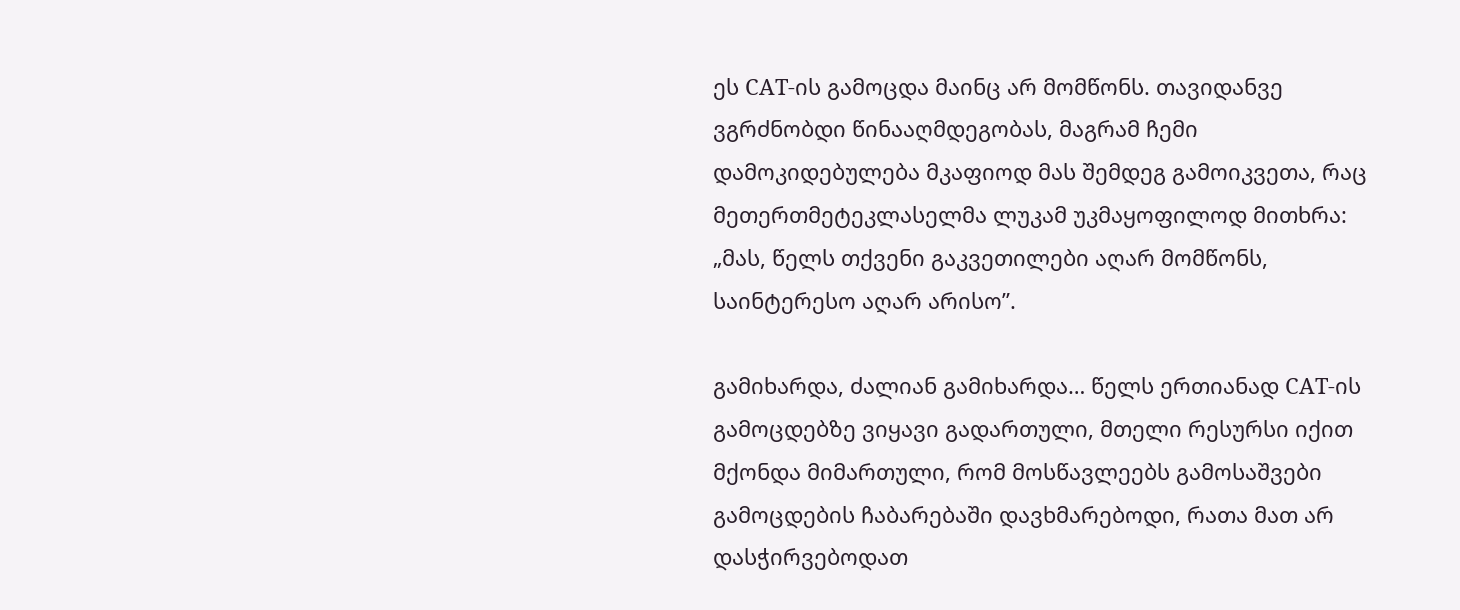ეს CAT-ის გამოცდა მაინც არ მომწონს. თავიდანვე ვგრძნობდი წინააღმდეგობას, მაგრამ ჩემი დამოკიდებულება მკაფიოდ მას შემდეგ გამოიკვეთა, რაც მეთერთმეტეკლასელმა ლუკამ უკმაყოფილოდ მითხრა: „მას, წელს თქვენი გაკვეთილები აღარ მომწონს, საინტერესო აღარ არისო”.

გამიხარდა, ძალიან გამიხარდა… წელს ერთიანად CAT-ის გამოცდებზე ვიყავი გადართული, მთელი რესურსი იქით მქონდა მიმართული, რომ მოსწავლეებს გამოსაშვები გამოცდების ჩაბარებაში დავხმარებოდი, რათა მათ არ დასჭირვებოდათ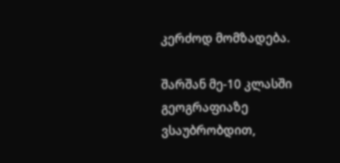კერძოდ მომზადება.

შარშან მე-10 კლასში გეოგრაფიაზე ვსაუბრობდით,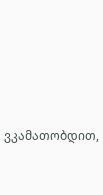ვკამათობდით,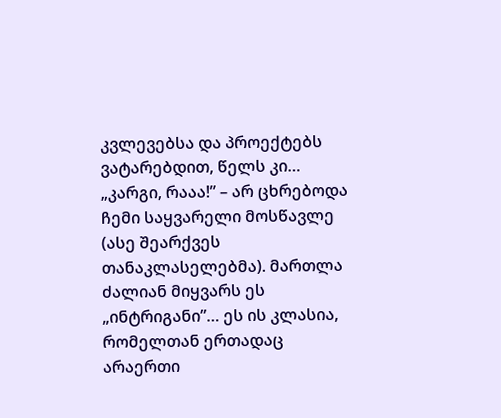კვლევებსა და პროექტებს ვატარებდით, წელს კი… „კარგი, რააა!” – არ ცხრებოდა ჩემი საყვარელი მოსწავლე (ასე შეარქვეს თანაკლასელებმა). მართლა ძალიან მიყვარს ეს „ინტრიგანი”… ეს ის კლასია, რომელთან ერთადაც არაერთი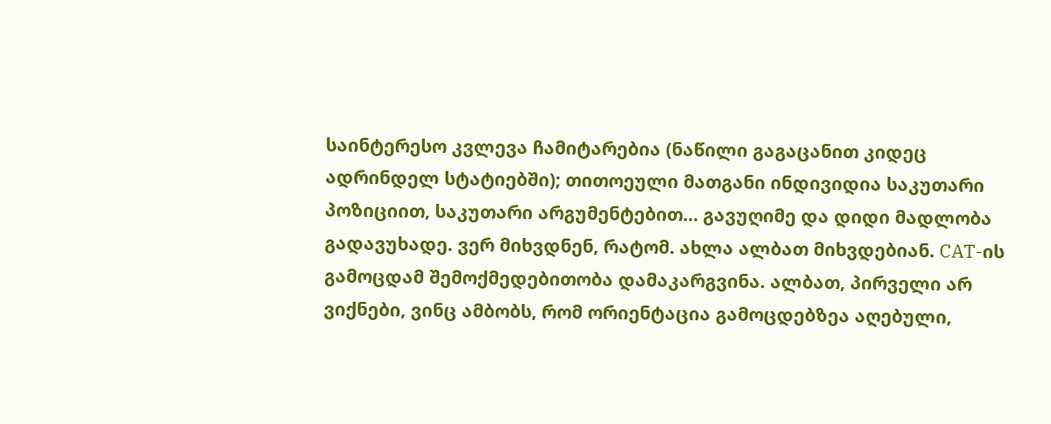საინტერესო კვლევა ჩამიტარებია (ნაწილი გაგაცანით კიდეც ადრინდელ სტატიებში); თითოეული მათგანი ინდივიდია საკუთარი პოზიციით, საკუთარი არგუმენტებით… გავუღიმე და დიდი მადლობა გადავუხადე. ვერ მიხვდნენ, რატომ. ახლა ალბათ მიხვდებიან. CAT-ის გამოცდამ შემოქმედებითობა დამაკარგვინა. ალბათ, პირველი არ ვიქნები, ვინც ამბობს, რომ ორიენტაცია გამოცდებზეა აღებული,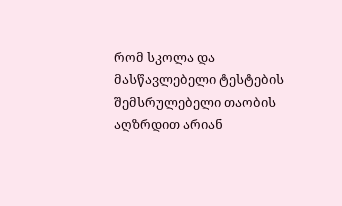რომ სკოლა და მასწავლებელი ტესტების შემსრულებელი თაობის აღზრდით არიან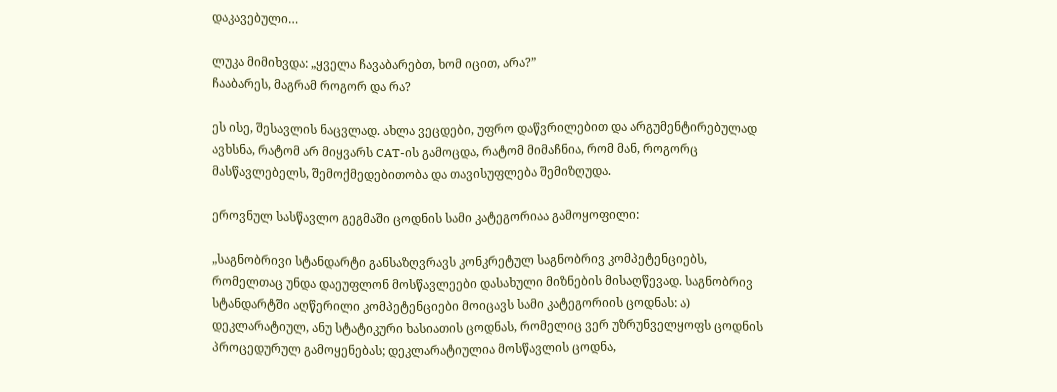დაკავებული…

ლუკა მიმიხვდა: „ყველა ჩავაბარებთ, ხომ იცით, არა?”
ჩააბარეს, მაგრამ როგორ და რა?

ეს ისე, შესავლის ნაცვლად. ახლა ვეცდები, უფრო დაწვრილებით და არგუმენტირებულად ავხსნა, რატომ არ მიყვარს CAT-ის გამოცდა, რატომ მიმაჩნია, რომ მან, როგორც მასწავლებელს, შემოქმედებითობა და თავისუფლება შემიზღუდა.

ეროვნულ სასწავლო გეგმაში ცოდნის სამი კატეგორიაა გამოყოფილი:

„საგნობრივი სტანდარტი განსაზღვრავს კონკრეტულ საგნობრივ კომპეტენციებს, რომელთაც უნდა დაეუფლონ მოსწავლეები დასახული მიზნების მისაღწევად. საგნობრივ სტანდარტში აღწერილი კომპეტენციები მოიცავს სამი კატეგორიის ცოდნას: ა) დეკლარატიულ, ანუ სტატიკური ხასიათის ცოდნას, რომელიც ვერ უზრუნველყოფს ცოდნის პროცედურულ გამოყენებას; დეკლარატიულია მოსწავლის ცოდნა,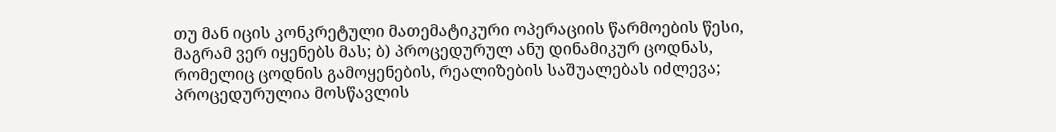თუ მან იცის კონკრეტული მათემატიკური ოპერაციის წარმოების წესი, მაგრამ ვერ იყენებს მას; ბ) პროცედურულ ანუ დინამიკურ ცოდნას, რომელიც ცოდნის გამოყენების, რეალიზების საშუალებას იძლევა; პროცედურულია მოსწავლის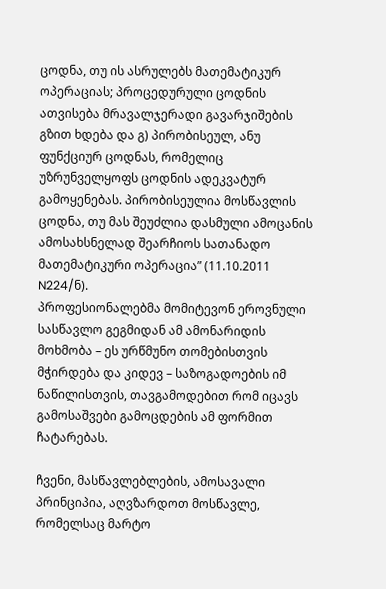ცოდნა, თუ ის ასრულებს მათემატიკურ ოპერაციას; პროცედურული ცოდნის ათვისება მრავალჯერადი გავარჯიშების გზით ხდება და გ) პირობისეულ, ანუ ფუნქციურ ცოდნას, რომელიც უზრუნველყოფს ცოდნის ადეკვატურ გამოყენებას. პირობისეულია მოსწავლის ცოდნა, თუ მას შეუძლია დასმული ამოცანის ამოსახსნელად შეარჩიოს სათანადო მათემატიკური ოპერაცია” (11.10.2011 N224/ნ).
პროფესიონალებმა მომიტევონ ეროვნული სასწავლო გეგმიდან ამ ამონარიდის მოხმობა – ეს ურწმუნო თომებისთვის მჭირდება და კიდევ – საზოგადოების იმ ნაწილისთვის, თავგამოდებით რომ იცავს გამოსაშვები გამოცდების ამ ფორმით ჩატარებას.

ჩვენი, მასწავლებლების, ამოსავალი პრინციპია, აღვზარდოთ მოსწავლე, რომელსაც მარტო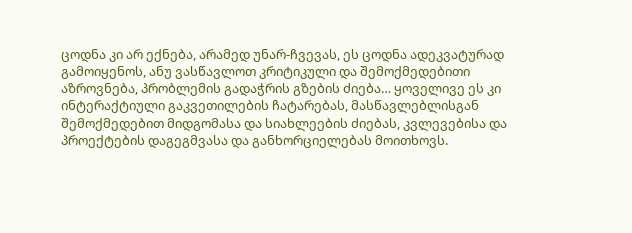ცოდნა კი არ ექნება, არამედ უნარ-ჩვევას, ეს ცოდნა ადეკვატურად გამოიყენოს, ანუ ვასწავლოთ კრიტიკული და შემოქმედებითი აზროვნება, პრობლემის გადაჭრის გზების ძიება… ყოველივე ეს კი ინტერაქტიული გაკვეთილების ჩატარებას, მასწავლებლისგან შემოქმედებით მიდგომასა და სიახლეების ძიებას, კვლევებისა და პროექტების დაგეგმვასა და განხორციელებას მოითხოვს.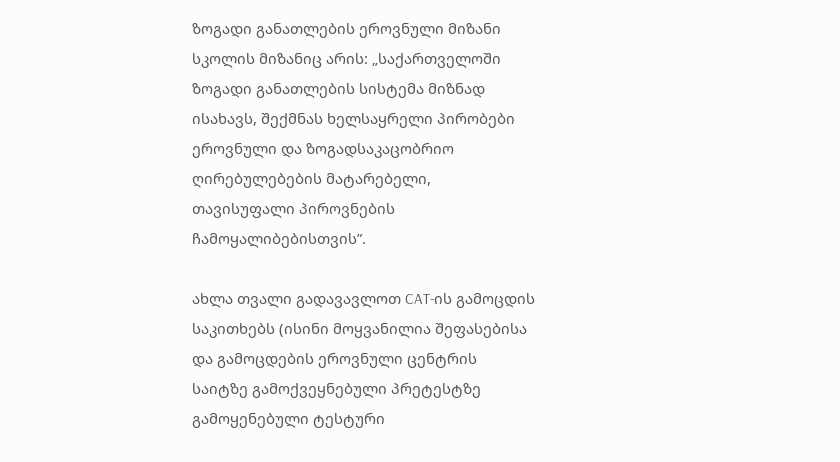ზოგადი განათლების ეროვნული მიზანი სკოლის მიზანიც არის: „საქართველოში ზოგადი განათლების სისტემა მიზნად ისახავს, შექმნას ხელსაყრელი პირობები ეროვნული და ზოგადსაკაცობრიო ღირებულებების მატარებელი, თავისუფალი პიროვნების ჩამოყალიბებისთვის”.

ახლა თვალი გადავავლოთ CAT-ის გამოცდის საკითხებს (ისინი მოყვანილია შეფასებისა და გამოცდების ეროვნული ცენტრის საიტზე გამოქვეყნებული პრეტესტზე გამოყენებული ტესტური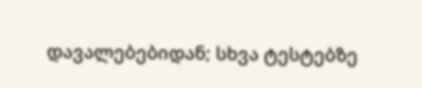დავალებებიდან; სხვა ტესტებზე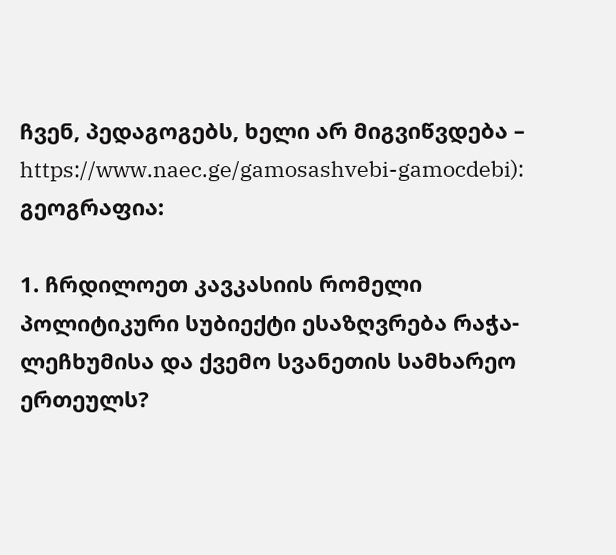ჩვენ, პედაგოგებს, ხელი არ მიგვიწვდება – https://www.naec.ge/gamosashvebi-gamocdebi):
გეოგრაფია:

1. ჩრდილოეთ კავკასიის რომელი პოლიტიკური სუბიექტი ესაზღვრება რაჭა-ლეჩხუმისა და ქვემო სვანეთის სამხარეო ერთეულს?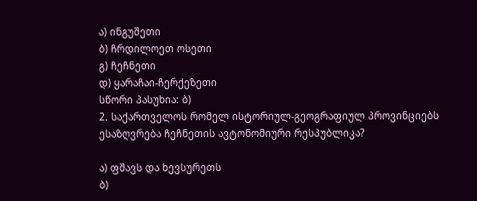ა) ინგუშეთი
ბ) ჩრდილოეთ ოსეთი
გ) ჩეჩნეთი
დ) ყარაჩაი-ჩერქეზეთი
სწორი პასუხია: ბ)
2. საქართველოს რომელ ისტორიულ-გეოგრაფიულ პროვინციებს ესაზღვრება ჩეჩნეთის ავტონომიური რესპუბლიკა?

ა) ფშავს და ხევსურეთს
ბ)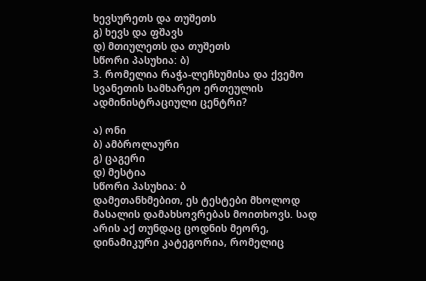ხევსურეთს და თუშეთს
გ) ხევს და ფშავს
დ) მთიულეთს და თუშეთს
სწორი პასუხია: ბ)
3. რომელია რაჭა-ლეჩხუმისა და ქვემო სვანეთის სამხარეო ერთეულის ადმინისტრაციული ცენტრი?

ა) ონი
ბ) ამბროლაური
გ) ცაგერი
დ) მესტია
სწორი პასუხია: ბ
დამეთანხმებით, ეს ტესტები მხოლოდ მასალის დამახსოვრებას მოითხოვს. სად არის აქ თუნდაც ცოდნის მეორე, დინამიკური კატეგორია, რომელიც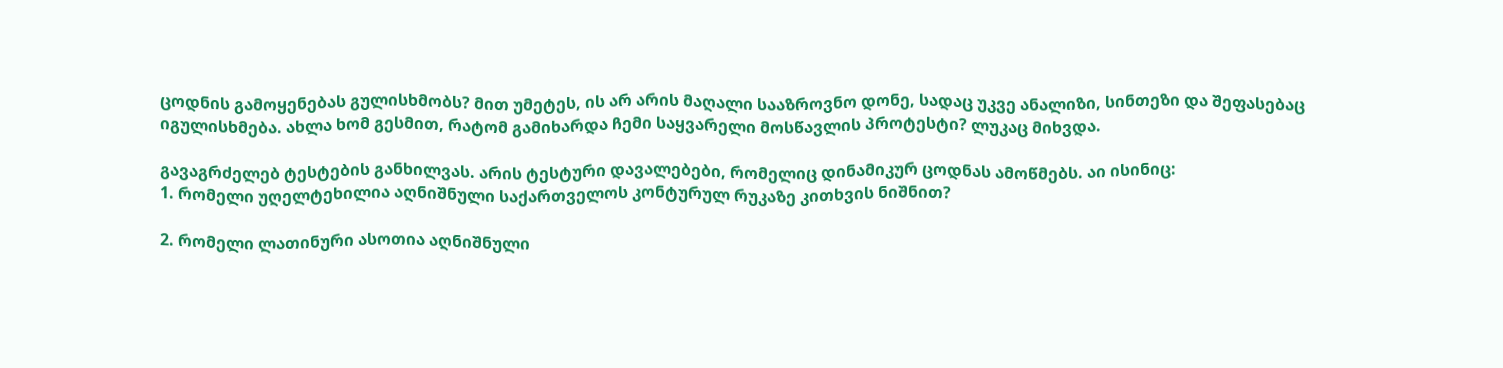ცოდნის გამოყენებას გულისხმობს? მით უმეტეს, ის არ არის მაღალი სააზროვნო დონე, სადაც უკვე ანალიზი, სინთეზი და შეფასებაც იგულისხმება. ახლა ხომ გესმით, რატომ გამიხარდა ჩემი საყვარელი მოსწავლის პროტესტი? ლუკაც მიხვდა.

გავაგრძელებ ტესტების განხილვას. არის ტესტური დავალებები, რომელიც დინამიკურ ცოდნას ამოწმებს. აი ისინიც:
1. რომელი უღელტეხილია აღნიშნული საქართველოს კონტურულ რუკაზე კითხვის ნიშნით?

2. რომელი ლათინური ასოთია აღნიშნული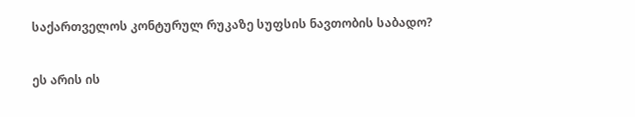საქართველოს კონტურულ რუკაზე სუფსის ნავთობის საბადო?

ეს არის ის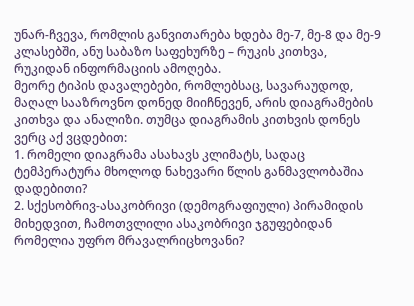უნარ-ჩვევა, რომლის განვითარება ხდება მე-7, მე-8 და მე-9 კლასებში, ანუ საბაზო საფეხურზე – რუკის კითხვა, რუკიდან ინფორმაციის ამოღება.
მეორე ტიპის დავალებები, რომლებსაც, სავარაუდოდ, მაღალ სააზროვნო დონედ მიიჩნევენ, არის დიაგრამების კითხვა და ანალიზი. თუმცა დიაგრამის კითხვის დონეს ვერც აქ ვცდებით:
1. რომელი დიაგრამა ასახავს კლიმატს, სადაც ტემპერატურა მხოლოდ ნახევარი წლის განმავლობაშია დადებითი?
2. სქესობრივ-ასაკობრივი (დემოგრაფიული) პირამიდის მიხედვით, ჩამოთვლილი ასაკობრივი ჯგუფებიდან რომელია უფრო მრავალრიცხოვანი?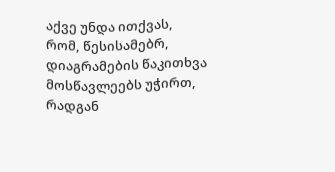აქვე უნდა ითქვას, რომ, წესისამებრ, დიაგრამების წაკითხვა მოსწავლეებს უჭირთ, რადგან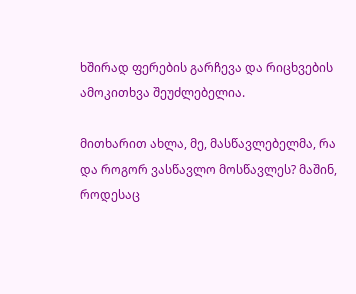ხშირად ფერების გარჩევა და რიცხვების ამოკითხვა შეუძლებელია.

მითხარით ახლა, მე, მასწავლებელმა, რა და როგორ ვასწავლო მოსწავლეს? მაშინ, როდესაც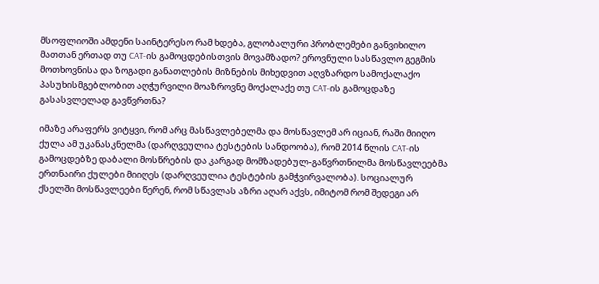მსოფლიოში ამდენი საინტერესო რამ ხდება, გლობალური პრობლემები განვიხილო მათთან ერთად თუ CAT-ის გამოცდებისთვის მოვამზადო? ეროვნული სასწავლო გეგმის მოთხოვნისა და ზოგადი განათლების მიზნების მიხედვით აღვზარდო სამოქალაქო პასუხისმგებლობით აღჭურვილი მოაზროვნე მოქალაქე თუ CAT-ის გამოცდაზე გასასვლელად გავწვრთნა?

იმაზე არაფერს ვიტყვი, რომ არც მასწავლებელმა და მოსწავლემ არ იციან, რაში მიიღო ქულა ამ უკანასკნელმა (დარღვეულია ტესტების სანდოობა), რომ 2014 წლის CAT-ის გამოცდებზე დაბალი მოსწრების და კარგად მომზადებულ-გაწვრთნილმა მოსწავლეებმა ერთნაირი ქულები მიიღეს (დარღვეულია ტესტების გამჭვირვალობა). სოციალურ ქსელში მოსწავლეები წერენ, რომ სწავლას აზრი აღარ აქვს, იმიტომ რომ შედეგი არ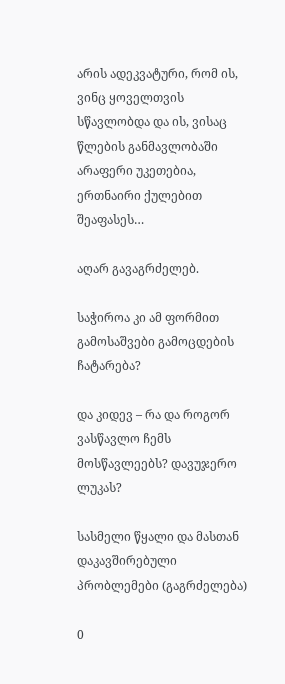არის ადეკვატური, რომ ის, ვინც ყოველთვის სწავლობდა და ის, ვისაც წლების განმავლობაში არაფერი უკეთებია, ერთნაირი ქულებით შეაფასეს…

აღარ გავაგრძელებ.

საჭიროა კი ამ ფორმით გამოსაშვები გამოცდების ჩატარება?

და კიდევ – რა და როგორ ვასწავლო ჩემს მოსწავლეებს? დავუჯერო ლუკას?

სასმელი წყალი და მასთან დაკავშირებული პრობლემები (გაგრძელება)

0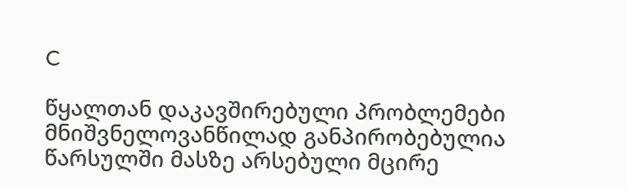C

წყალთან დაკავშირებული პრობლემები მნიშვნელოვანწილად განპირობებულია წარსულში მასზე არსებული მცირე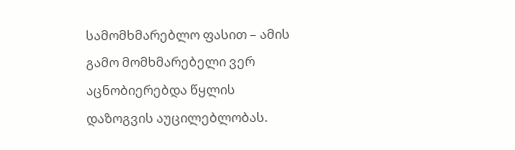სამომხმარებლო ფასით – ამის გამო მომხმარებელი ვერ აცნობიერებდა წყლის დაზოგვის აუცილებლობას.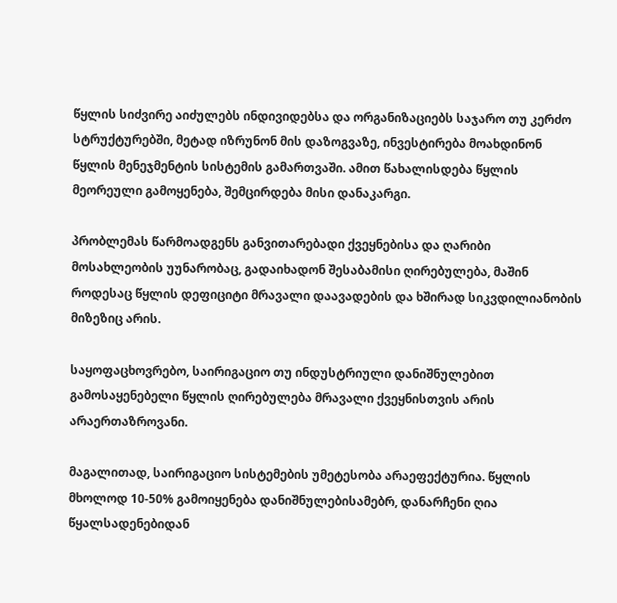წყლის სიძვირე აიძულებს ინდივიდებსა და ორგანიზაციებს საჯარო თუ კერძო სტრუქტურებში, მეტად იზრუნონ მის დაზოგვაზე, ინვესტირება მოახდინონ წყლის მენეჯმენტის სისტემის გამართვაში. ამით წახალისდება წყლის მეორეული გამოყენება, შემცირდება მისი დანაკარგი.

პრობლემას წარმოადგენს განვითარებადი ქვეყნებისა და ღარიბი მოსახლეობის უუნარობაც, გადაიხადონ შესაბამისი ღირებულება, მაშინ როდესაც წყლის დეფიციტი მრავალი დაავადების და ხშირად სიკვდილიანობის მიზეზიც არის.

საყოფაცხოვრებო, საირიგაციო თუ ინდუსტრიული დანიშნულებით გამოსაყენებელი წყლის ღირებულება მრავალი ქვეყნისთვის არის არაერთაზროვანი.

მაგალითად, საირიგაციო სისტემების უმეტესობა არაეფექტურია. წყლის მხოლოდ 10-50% გამოიყენება დანიშნულებისამებრ, დანარჩენი ღია წყალსადენებიდან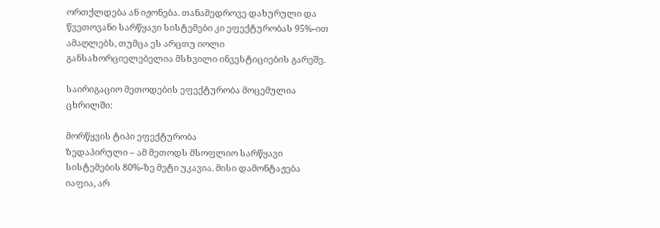ორთქლდება ან იჟონება. თანამედროვე დახურული და წვეთოვანი სარწყავი სისტემები კი ეფექტურობას 95%-ით ამაღლებს, თუმცა ეს არცთუ იოლი განსახორციელებელია მსხვილი ინვესტიციების გარეშე.

საირიგაციო მეთოდების ეფექტურობა მოცემულია ცხრილში:

მორწყვის ტიპი ეფექტურობა
ზედაპირული – ამ მეთოდს მსოფლიო სარწყავი სისტემების 80%-ზე მეტი უკავია. მისი დამონტაჟება იაფია, არ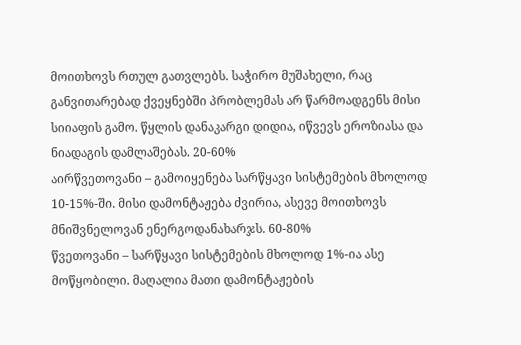მოითხოვს რთულ გათვლებს. საჭირო მუშახელი, რაც განვითარებად ქვეყნებში პრობლემას არ წარმოადგენს მისი სიიაფის გამო. წყლის დანაკარგი დიდია, იწვევს ეროზიასა და ნიადაგის დამლაშებას. 20-60%
აირწვეთოვანი – გამოიყენება სარწყავი სისტემების მხოლოდ 10-15%-ში. მისი დამონტაჟება ძვირია, ასევე მოითხოვს მნიშვნელოვან ენერგოდანახარჯს. 60-80%
წვეთოვანი – სარწყავი სისტემების მხოლოდ 1%-ია ასე მოწყობილი. მაღალია მათი დამონტაჟების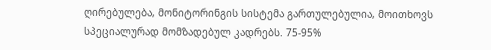ღირებულება, მონიტორინგის სისტემა გართულებულია, მოითხოვს სპეციალურად მომზადებულ კადრებს. 75-95%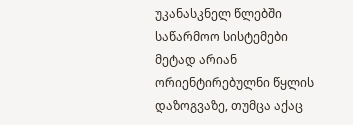უკანასკნელ წლებში საწარმოო სისტემები მეტად არიან ორიენტირებულნი წყლის დაზოგვაზე, თუმცა აქაც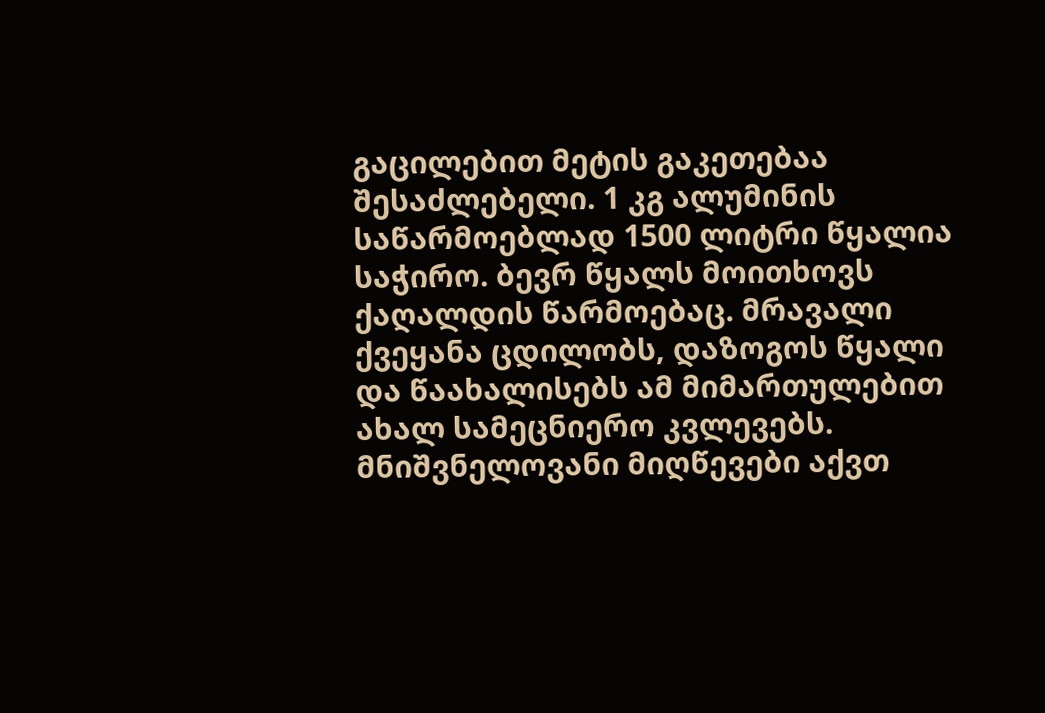გაცილებით მეტის გაკეთებაა შესაძლებელი. 1 კგ ალუმინის საწარმოებლად 1500 ლიტრი წყალია საჭირო. ბევრ წყალს მოითხოვს ქაღალდის წარმოებაც. მრავალი ქვეყანა ცდილობს, დაზოგოს წყალი და წაახალისებს ამ მიმართულებით ახალ სამეცნიერო კვლევებს. მნიშვნელოვანი მიღწევები აქვთ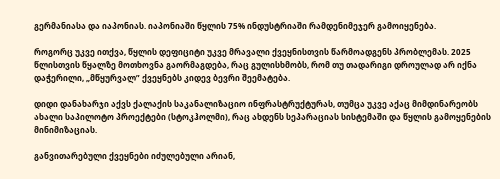გერმანიასა და იაპონიას. იაპონიაში წყლის 75% ინდუსტრიაში რამდენიმეჯერ გამოიყენება.

როგორც უკვე ითქვა, წყლის დეფიციტი უკვე მრავალი ქვეყნისთვის წარმოადგენს პრობლემას. 2025 წლისთვის წყალზე მოთხოვნა გაორმაგდება, რაც გულისხმობს, რომ თუ თადარიგი დროულად არ იქნა დაჭერილი, „მწყურვალ” ქვეყნებს კიდევ ბევრი შეემატება.

დიდი დანახარჯი აქვს ქალაქის საკანალიზაციო ინფრასტრუქტურას, თუმცა უკვე აქაც მიმდინარეობს ახალი საპილოტო პროექტები (სტოკჰოლმი), რაც ახდენს სეპარაციას სისტემაში და წყლის გამოყენების მინიმიზაციას.

განვითარებული ქვეყნები იძულებული არიან,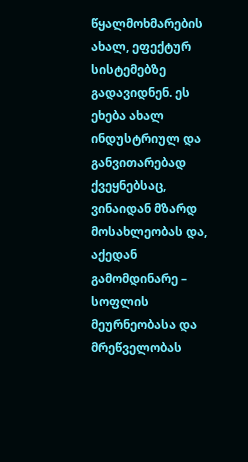წყალმოხმარების ახალ, ეფექტურ სისტემებზე გადავიდნენ. ეს ეხება ახალ ინდუსტრიულ და განვითარებად ქვეყნებსაც, ვინაიდან მზარდ მოსახლეობას და, აქედან გამომდინარე – სოფლის მეურნეობასა და მრეწველობას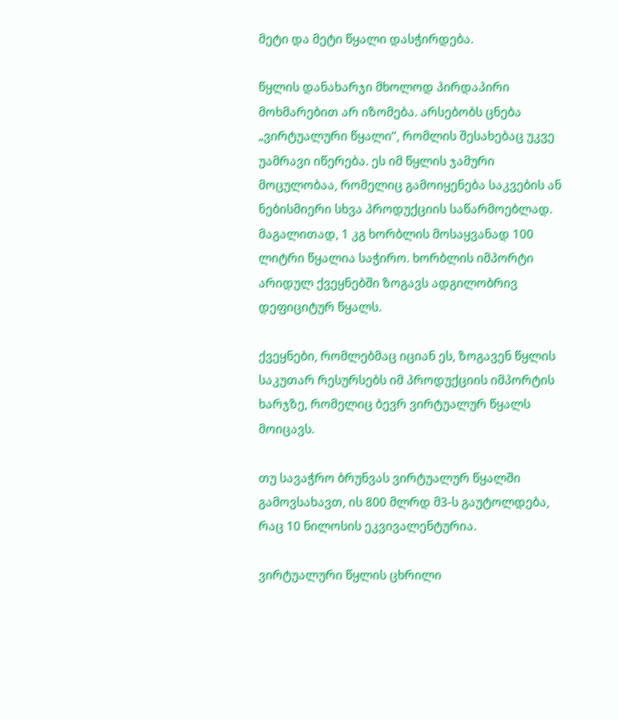მეტი და მეტი წყალი დასჭირდება.

წყლის დანახარჯი მხოლოდ პირდაპირი მოხმარებით არ იზომება. არსებობს ცნება „ვირტუალური წყალი”, რომლის შესახებაც უკვე უამრავი იწერება. ეს იმ წყლის ჯამური მოცულობაა, რომელიც გამოიყენება საკვების ან ნებისმიერი სხვა პროდუქციის საწარმოებლად. მაგალითად, 1 კგ ხორბლის მოსაყვანად 100 ლიტრი წყალია საჭირო. ხორბლის იმპორტი არიდულ ქვეყნებში ზოგავს ადგილობრივ დეფიციტურ წყალს.

ქვეყნები, რომლებმაც იციან ეს, ზოგავენ წყლის საკუთარ რესურსებს იმ პროდუქციის იმპორტის ხარჯზე, რომელიც ბევრ ვირტუალურ წყალს მოიცავს.

თუ სავაჭრო ბრუნვას ვირტუალურ წყალში გამოვსახავთ, ის 800 მლრდ მ3-ს გაუტოლდება, რაც 10 ნილოსის ეკვივალენტურია.

ვირტუალური წყლის ცხრილი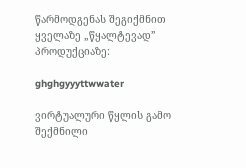წარმოდგენას შეგიქმნით ყველაზე „წყალტევად” პროდუქციაზე:

ghghgyyyttwwater

ვირტუალური წყლის გამო შექმნილი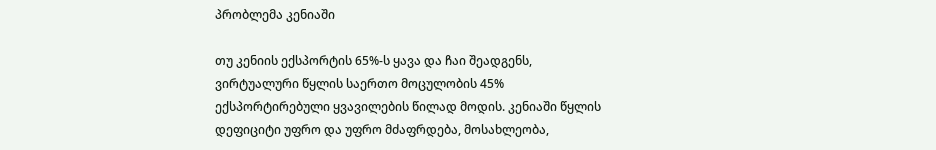პრობლემა კენიაში

თუ კენიის ექსპორტის 65%-ს ყავა და ჩაი შეადგენს, ვირტუალური წყლის საერთო მოცულობის 45% ექსპორტირებული ყვავილების წილად მოდის. კენიაში წყლის დეფიციტი უფრო და უფრო მძაფრდება, მოსახლეობა,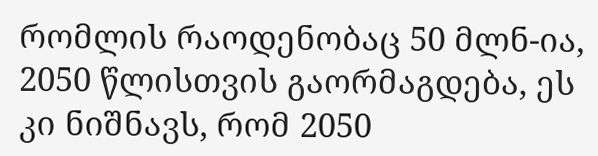რომლის რაოდენობაც 50 მლნ-ია, 2050 წლისთვის გაორმაგდება, ეს კი ნიშნავს, რომ 2050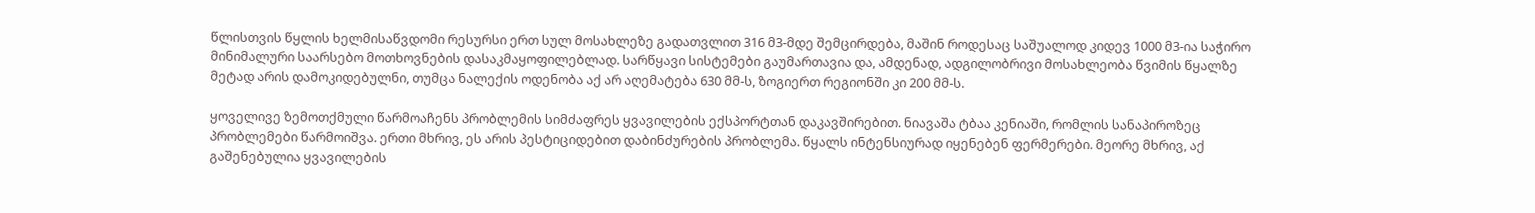წლისთვის წყლის ხელმისაწვდომი რესურსი ერთ სულ მოსახლეზე გადათვლით 316 მ3-მდე შემცირდება, მაშინ როდესაც საშუალოდ კიდევ 1000 მ3-ია საჭირო მინიმალური საარსებო მოთხოვნების დასაკმაყოფილებლად. სარწყავი სისტემები გაუმართავია და, ამდენად, ადგილობრივი მოსახლეობა წვიმის წყალზე მეტად არის დამოკიდებულნი, თუმცა ნალექის ოდენობა აქ არ აღემატება 630 მმ-ს, ზოგიერთ რეგიონში კი 200 მმ-ს.

ყოველივე ზემოთქმული წარმოაჩენს პრობლემის სიმძაფრეს ყვავილების ექსპორტთან დაკავშირებით. ნიავაშა ტბაა კენიაში, რომლის სანაპიროზეც პრობლემები წარმოიშვა. ერთი მხრივ, ეს არის პესტიციდებით დაბინძურების პრობლემა. წყალს ინტენსიურად იყენებენ ფერმერები. მეორე მხრივ, აქ გაშენებულია ყვავილების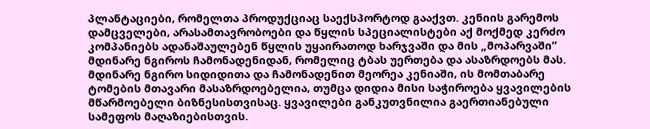პლანტაციები, რომელთა პროდუქციაც საექსპორტოდ გააქვთ. კენიის გარემოს დამცველები, არასამთავრობოები და წყლის სპეციალისტები აქ მოქმედ კერძო კომპანიებს ადანაშაულებენ წყლის უყაირათოდ ხარჯვაში და მის „მოპარვაში” მდინარე ნგიროს ჩამონადენიდან, რომელიც ტბას უერთება და ასაზრდოებს მას. მდინარე ნგირო სიდიდითა და ჩამონადენით მეორეა კენიაში, ის მომთაბარე ტომების მთავარი მასაზრდოებელია, თუმცა დიდია მისი საჭიროება ყვავილების მწარმოებელი ბიზნესისთვისაც. ყვავილები განკუთვნილია გაერთიანებული სამეფოს მაღაზიებისთვის.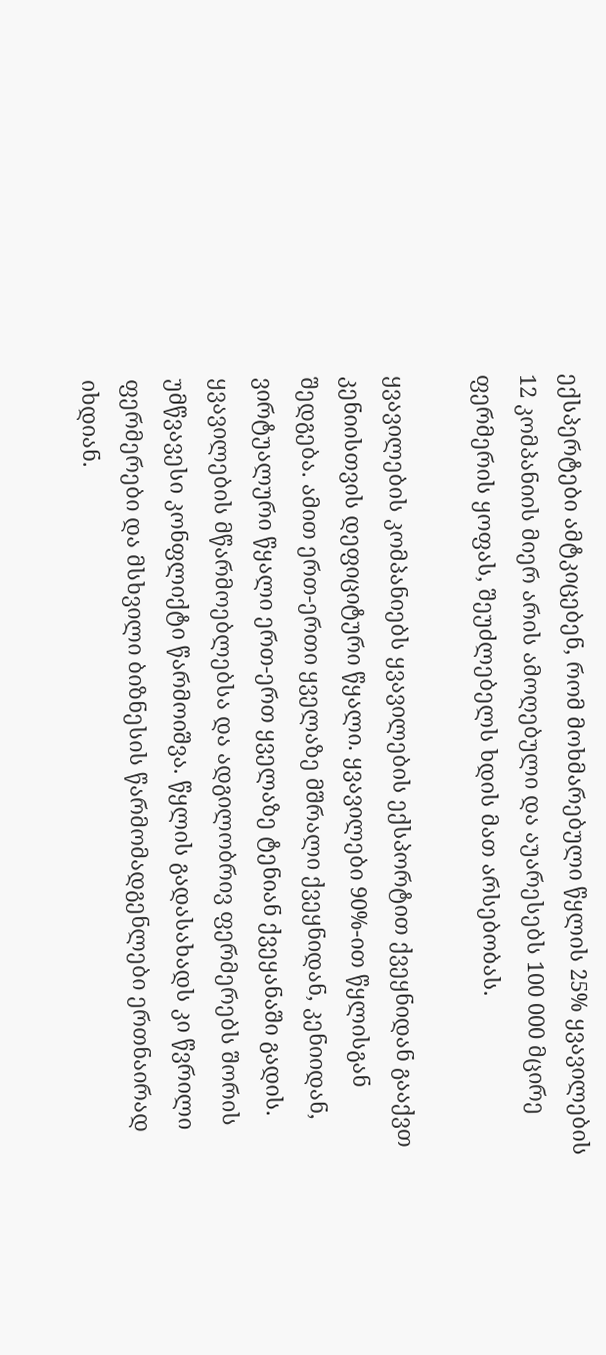ექსპერტები ამტკიცებენ, რომ მოხმარებული წყლის 25% ყვავილების 12 კომპანიის მიერ არის ამოღებული და აუარესებს 100 000 მცირე ფერმერის ყოფას, შეუძლებელს ხდის მათ არსებობას.

ყვავილების კომპანიებს ყვავილების ექსპორტით ქვეყნიდან გააქვთ კენიისთვის დეფიციტური წყალი. ყვავილები 90%-ით წყლისგან შედგება. ამით ერთ-ერთი ყველაზე მშრალი ქვეყნიდან, კენიიდან, ვირტუალური წყალი ერთ-ერთ ყველაზე ტენიან ქვეყანაში გადის. ყვავილების მწარმოებლებსა და ადგილობრივ ფერმერებს შორის უმწვავესი კონფლიქტი წარმოიშვა. წყლის გადასახადს კი წვრილი ფერმერები და მსხვილი ბიზნესის წარმომადგენლები ერთნაირად იხდიან.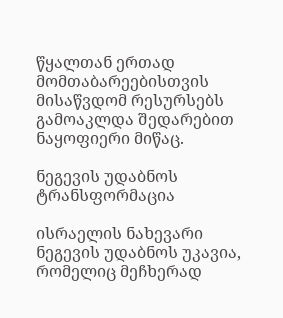წყალთან ერთად მომთაბარეებისთვის მისაწვდომ რესურსებს გამოაკლდა შედარებით ნაყოფიერი მიწაც.

ნეგევის უდაბნოს ტრანსფორმაცია

ისრაელის ნახევარი ნეგევის უდაბნოს უკავია, რომელიც მეჩხერად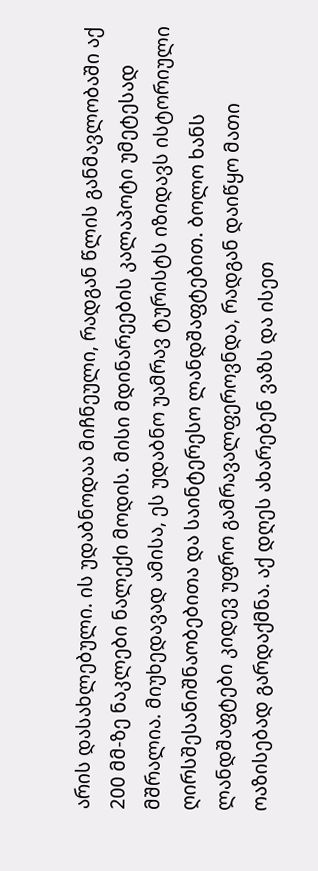არის დასახლებული. ის უდაბნოდაა მიჩნეული, რადგან წლის განმავლობაში აქ 200 მმ-ზე ნაკლები ნალექი მოდის. მისი მდინარეების კალაპოტი უმეტესად მშრალია. მიუხედავად ამისა, ეს უდაბნო უამრავ ტურისტს იზიდავს ისტორიული ღირსშესანიშნაობებითა და საინტერესო ლანდშაფტებით. ბოლო ხანს ლანდშაფტები კიდევ უფრო გამრავალფეროვნდა, რადგან დაიწყო მათი ოაზისებად გარდაქმნა. აქ დღეს ახარებენ ვაზს და ისეთ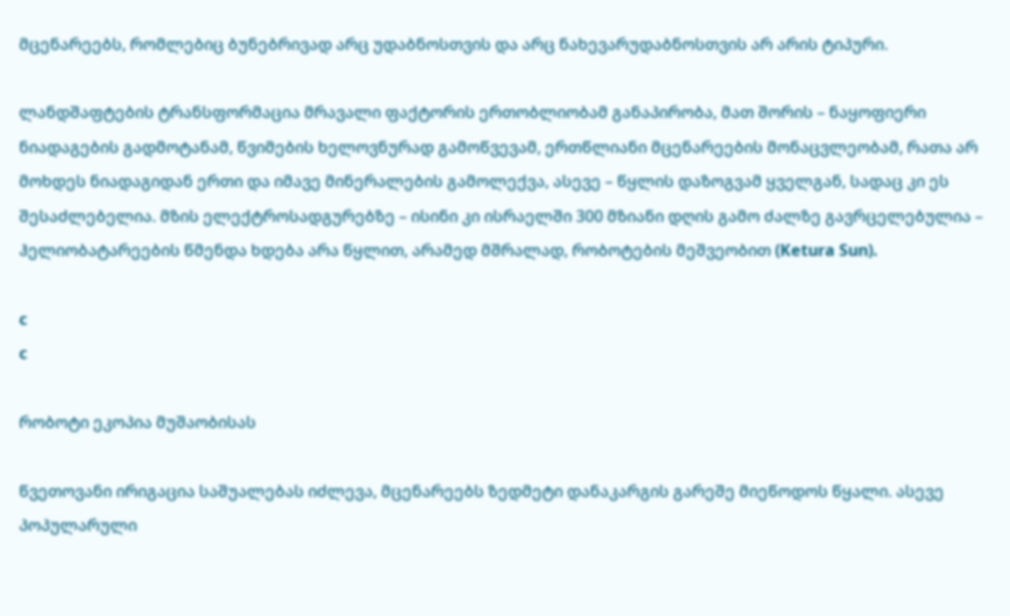მცენარეებს, რომლებიც ბუნებრივად არც უდაბნოსთვის და არც ნახევარუდაბნოსთვის არ არის ტიპური.

ლანდშაფტების ტრანსფორმაცია მრავალი ფაქტორის ერთობლიობამ განაპირობა, მათ შორის – ნაყოფიერი ნიადაგების გადმოტანამ, წვიმების ხელოვნურად გამოწვევამ, ერთწლიანი მცენარეების მონაცვლეობამ, რათა არ მოხდეს ნიადაგიდან ერთი და იმავე მინერალების გამოლექვა, ასევე – წყლის დაზოგვამ ყველგან, სადაც კი ეს შესაძლებელია. მზის ელექტროსადგურებზე – ისინი კი ისრაელში 300 მზიანი დღის გამო ძალზე გავრცელებულია – ჰელიობატარეების წმენდა ხდება არა წყლით, არამედ მშრალად, რობოტების მეშვეობით (Ketura Sun).

c
c

რობოტი ეკოპია მუშაობისას

წვეთოვანი ირიგაცია საშუალებას იძლევა, მცენარეებს ზედმეტი დანაკარგის გარეშე მიეწოდოს წყალი. ასევე პოპულარული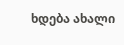ხდება ახალი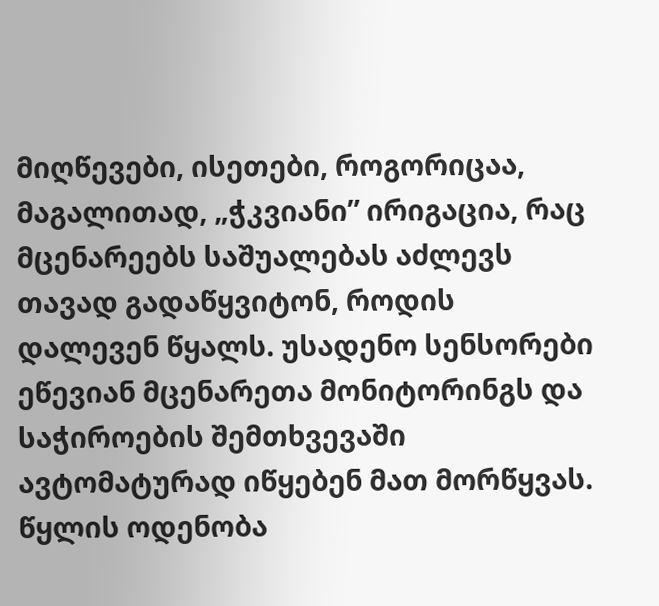მიღწევები, ისეთები, როგორიცაა, მაგალითად, „ჭკვიანი” ირიგაცია, რაც მცენარეებს საშუალებას აძლევს თავად გადაწყვიტონ, როდის დალევენ წყალს. უსადენო სენსორები ეწევიან მცენარეთა მონიტორინგს და საჭიროების შემთხვევაში ავტომატურად იწყებენ მათ მორწყვას. წყლის ოდენობა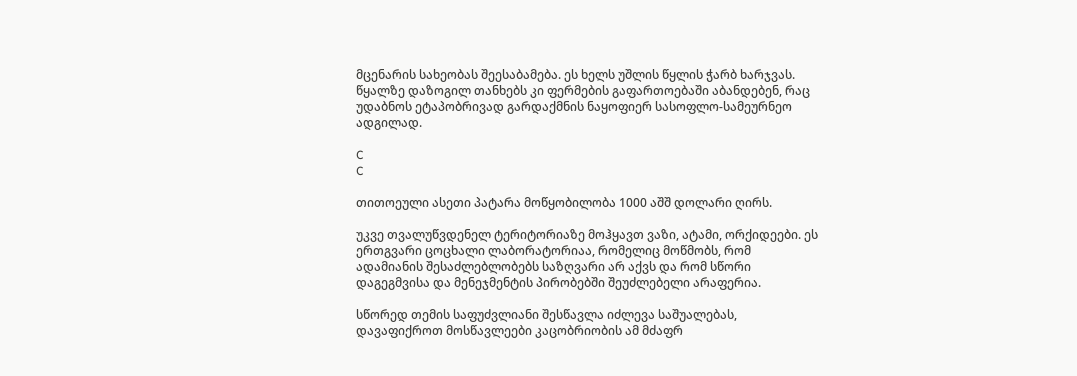მცენარის სახეობას შეესაბამება. ეს ხელს უშლის წყლის ჭარბ ხარჯვას. წყალზე დაზოგილ თანხებს კი ფერმების გაფართოებაში აბანდებენ, რაც უდაბნოს ეტაპობრივად გარდაქმნის ნაყოფიერ სასოფლო-სამეურნეო ადგილად.

C
C

თითოეული ასეთი პატარა მოწყობილობა 1000 აშშ დოლარი ღირს.

უკვე თვალუწვდენელ ტერიტორიაზე მოჰყავთ ვაზი, ატამი, ორქიდეები. ეს ერთგვარი ცოცხალი ლაბორატორიაა, რომელიც მოწმობს, რომ ადამიანის შესაძლებლობებს საზღვარი არ აქვს და რომ სწორი დაგეგმვისა და მენეჯმენტის პირობებში შეუძლებელი არაფერია.

სწორედ თემის საფუძვლიანი შესწავლა იძლევა საშუალებას, დავაფიქროთ მოსწავლეები კაცობრიობის ამ მძაფრ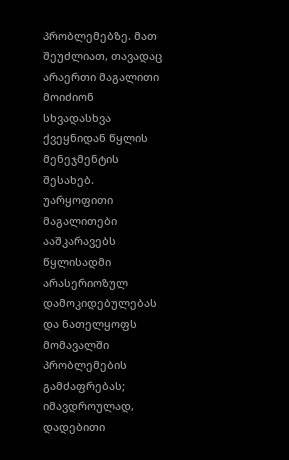პრობლემებზე. მათ შეუძლიათ, თავადაც არაერთი მაგალითი მოიძიონ სხვადასხვა ქვეყნიდან წყლის მენეჯმენტის შესახებ. უარყოფითი მაგალითები ააშკარავებს წყლისადმი არასერიოზულ დამოკიდებულებას და ნათელყოფს მომავალში პრობლემების გამძაფრებას; იმავდროულად, დადებითი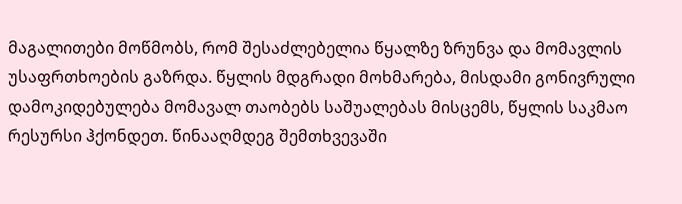მაგალითები მოწმობს, რომ შესაძლებელია წყალზე ზრუნვა და მომავლის უსაფრთხოების გაზრდა. წყლის მდგრადი მოხმარება, მისდამი გონივრული დამოკიდებულება მომავალ თაობებს საშუალებას მისცემს, წყლის საკმაო რესურსი ჰქონდეთ. წინააღმდეგ შემთხვევაში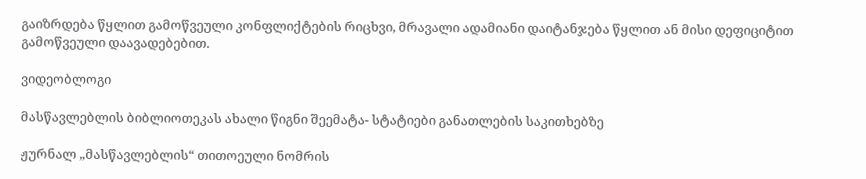გაიზრდება წყლით გამოწვეული კონფლიქტების რიცხვი, მრავალი ადამიანი დაიტანჯება წყლით ან მისი დეფიციტით გამოწვეული დაავადებებით.

ვიდეობლოგი

მასწავლებლის ბიბლიოთეკას ახალი წიგნი შეემატა- სტატიები განათლების საკითხებზე

ჟურნალ „მასწავლებლის“ თითოეული ნომრის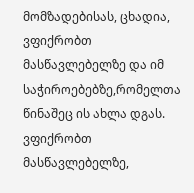მომზადებისას, ცხადია, ვფიქრობთ მასწავლებელზე და იმ საჭიროებებზე,რომელთა წინაშეც ის ახლა დგას. ვფიქრობთ მასწავლებელზე,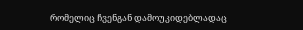რომელიც ჩვენგან დამოუკიდებლადაც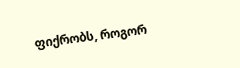ფიქრობს, როგორ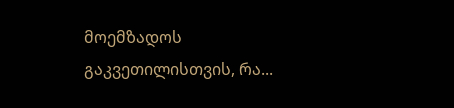მოემზადოს გაკვეთილისთვის, რა...